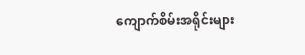ကျောက်စိမ်းအရိုင်းများ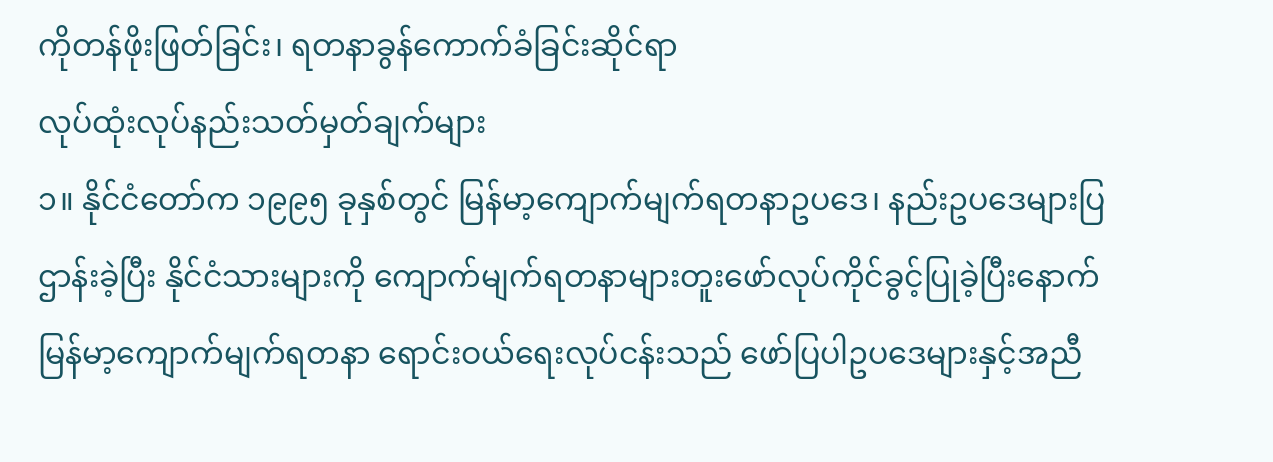ကိုတန်ဖိုးဖြတ်ခြင်း၊ ရတနာခွန်ကောက်ခံခြင်းဆိုင်ရာ
လုပ်ထုံးလုပ်နည်းသတ်မှတ်ချက်များ
၁။ နိုင်ငံတော်က ၁၉၉၅ ခုနှစ်တွင် မြန်မာ့ကျောက်မျက်ရတနာဥပဒေ၊ နည်းဥပဒေများပြဌာန်းခဲ့ပြီး နိုင်ငံသားများကို ကျောက်မျက်ရတနာများတူးဖော်လုပ်ကိုင်ခွင့်ပြုခဲ့ပြီးနောက် မြန်မာ့ကျောက်မျက်ရတနာ ရောင်းဝယ်ရေးလုပ်ငန်းသည် ဖော်ပြပါဥပဒေများနှင့်အညီ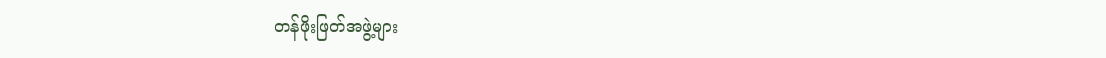တန်ဖိုးဖြတ်အဖွဲ့များ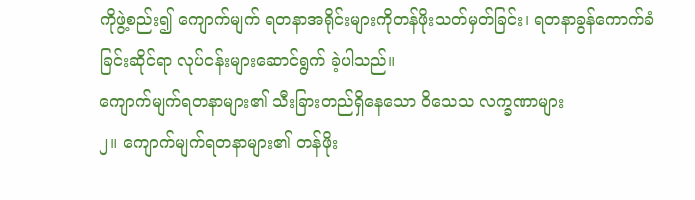ကိုဖွဲ့စည်း၍ ကျောက်မျက် ရတနာအရိုင်းများကိုတန်ဖိုးသတ်မှတ်ခြင်း၊ ရတနာခွန်ကောက်ခံခြင်းဆိုင်ရာ လုပ်ငန်းများဆောင်ရွက် ခဲ့ပါသည်။
ကျောက်မျက်ရတနာများ၏ သီးခြားတည်ရှိနေသော ဝိသေသ လက္ခဏာများ
၂။ ကျောက်မျက်ရတနာများ၏ တန်ဖိုး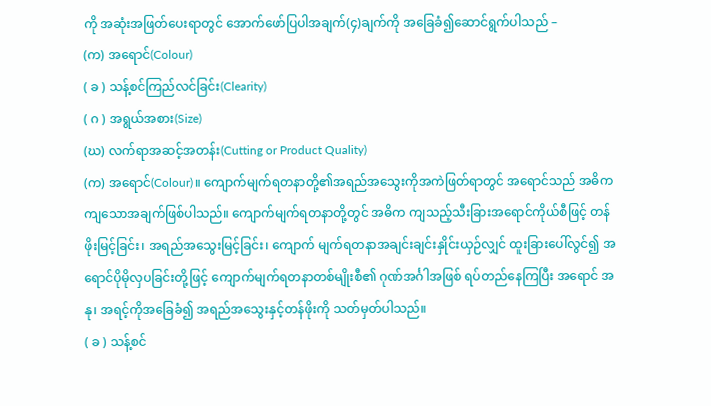ကို အဆုံးအဖြတ်ပေးရာတွင် အောက်ဖော်ပြပါအချက်(၄)ချက်ကို အခြေခံ၍ဆောင်ရွက်ပါသည် –
(က) အရောင်(Colour)
( ခ ) သန့်စင်ကြည်လင်ခြင်း(Clearity)
( ဂ ) အရွယ်အစား(Size)
(ဃ) လက်ရာအဆင့်အတန်း(Cutting or Product Quality)
(က) အရောင်(Colour)။ ကျောက်မျက်ရတနာတို့၏အရည်အသွေးကိုအကဲဖြတ်ရာတွင် အရောင်သည် အဓိကကျသောအချက်ဖြစ်ပါသည်။ ကျောက်မျက်ရတနာတို့တွင် အဓိက ကျသည့်သီးခြားအရောင်ကိုယ်စီဖြင့် တန်ဖိုးမြင့်ခြင်း၊ အရည်အသွေးမြင့်ခြင်း၊ ကျောက် မျက်ရတနာအချင်းချင်းနှိုင်းယှဉ်လျှင် ထူးခြားပေါ်လွင်၍ အရောင်ပိုမိုလှပခြင်းတို့ဖြင့် ကျောက်မျက်ရတနာတစ်မျိုးစီ၏ ဂုဏ်အင်္ဂါအဖြစ် ရပ်တည်နေကြပြီး အရောင် အနု၊ အရင့်ကိုအခြေခံ၍ အရည်အသွေးနှင့်တန်ဖိုးကို သတ်မှတ်ပါသည်။
( ခ ) သန့်စင်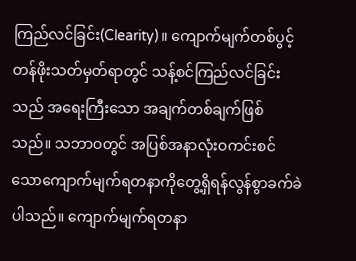ကြည်လင်ခြင်း(Clearity)။ ကျောက်မျက်တစ်ပွင့်တန်ဖိုးသတ်မှတ်ရာတွင် သန့်စင်ကြည်လင်ခြင်းသည် အရေးကြီးသော အချက်တစ်ချက်ဖြစ်သည်။ သဘာဝတွင် အပြစ်အနာလုံးဝကင်းစင်သောကျောက်မျက်ရတနာကိုတွေ့ရှိရန်လွန်စွာခက်ခဲပါသည်။ ကျောက်မျက်ရတနာ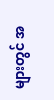များတွင် အ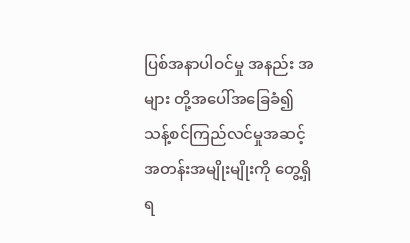ပြစ်အနာပါဝင်မှု အနည်း အများ တို့အပေါ်အခြေခံ၍ သန့်စင်ကြည်လင်မှုအဆင့်အတန်းအမျိုးမျိုးကို တွေ့ရှိရ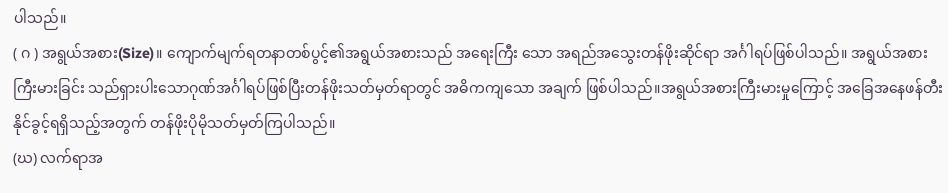ပါသည်။
( ဂ ) အရွယ်အစား(Size)။ ကျောက်မျက်ရတနာတစ်ပွင့်၏အရွယ်အစားသည် အရေးကြီး သော အရည်အသွေးတန်ဖိုးဆိုင်ရာ အင်္ဂါရပ်ဖြစ်ပါသည်။ အရွယ်အစားကြီးမားခြင်း သည်ရှားပါးသောဂုဏ်အင်္ဂါရပ်ဖြစ်ပြီးတန်ဖိုးသတ်မှတ်ရာတွင် အဓိကကျသော အချက် ဖြစ်ပါသည်။အရွယ်အစားကြီးမားမှုကြောင့် အခြေအနေဖန်တီးနိုင်ခွင့်ရရှိသည့်အတွက် တန်ဖိုးပိုမိုသတ်မှတ်ကြပါသည်။
(ဃ) လက်ရာအ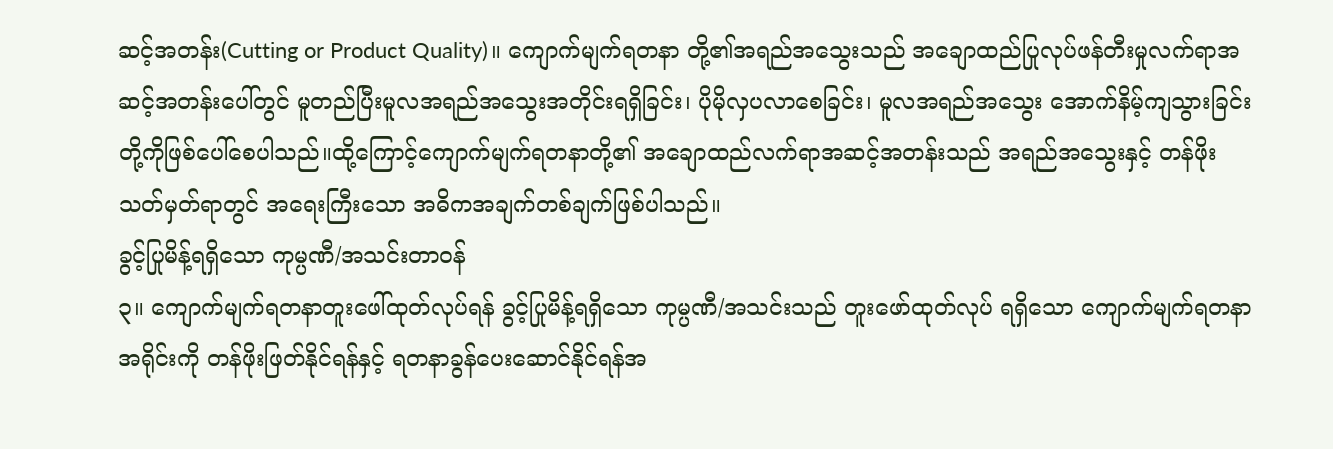ဆင့်အတန်း(Cutting or Product Quality)။ ကျောက်မျက်ရတနာ တို့၏အရည်အသွေးသည် အချောထည်ပြုလုပ်ဖန်တီးမှုလက်ရာအဆင့်အတန်းပေါ်တွင် မူတည်ပြီးမူလအရည်အသွေးအတိုင်းရရှိခြင်း၊ ပိုမိုလှပလာစေခြင်း၊ မူလအရည်အသွေး အောက်နိမ့်ကျသွားခြင်းတို့ကိုဖြစ်ပေါ်စေပါသည်။ထို့ကြောင့်ကျောက်မျက်ရတနာတို့၏ အချောထည်လက်ရာအဆင့်အတန်းသည် အရည်အသွေးနှင့် တန်ဖိုးသတ်မှတ်ရာတွင် အရေးကြီးသော အဓိကအချက်တစ်ချက်ဖြစ်ပါသည်။
ခွင့်ပြုမိန့်ရရှိသော ကုမ္ပဏီ/အသင်းတာဝန်
၃။ ကျောက်မျက်ရတနာတူးဖေါ်ထုတ်လုပ်ရန် ခွင့်ပြုမိန့်ရရှိသော ကုမ္ပဏီ/အသင်းသည် တူးဖော်ထုတ်လုပ် ရရှိသော ကျောက်မျက်ရတနာအရိုင်းကို တန်ဖိုးဖြတ်နိုင်ရန်နှင့် ရတနာခွန်ပေးဆောင်နိုင်ရန်အ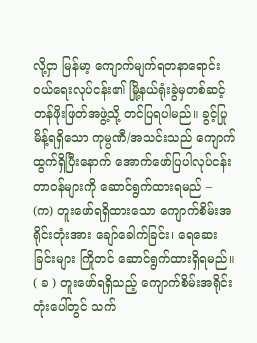လို့ငှာ မြန်မာ့ ကျောက်မျက်ရတနာရောင်းဝယ်ရေးလုပ်ငန်း၏ မြို့နယ်ရုံးခွဲမှတစ်ဆင့် တန်ဖိုးဖြတ်အဖွဲ့သို့ တင်ပြရပါမည်။ ခွင့်ပြုမိန့်ရရှိသော ကုမ္ပဏီ/အသင်းသည် ကျောက်ထွက်ရှိပြီးနောက် အောက်ဖော်ပြပါလုပ်ငန်း တာဝန်များကို ဆောင်ရွက်ထားရမည် –
(က) တူးဖော်ရရှိထားသော ကျောက်စိမ်းအရိုင်းတုံးအား ချော်ခေါက်ခြင်း၊ ရေဆေးခြင်းများ ကြိုတင် ဆောင်ရွက်ထားရှိရမည်။
( ခ ) တူးဖော်ရရှိသည့် ကျောက်စိမ်းအရိုင်းတုံးပေါ်တွင် သက်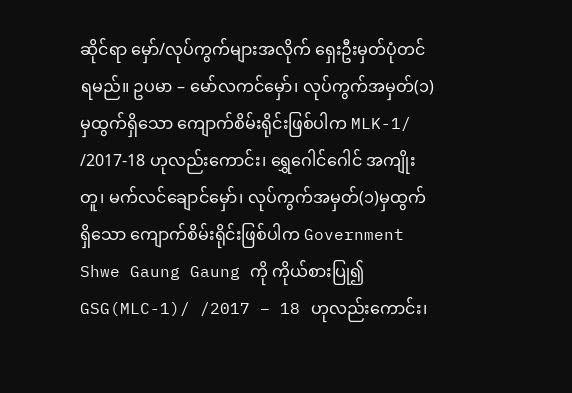ဆိုင်ရာ မှော်/လုပ်ကွက်များအလိုက် ရှေးဦးမှတ်ပုံတင်ရမည်။ ဥပမာ – မော်လကင်မှော်၊ လုပ်ကွက်အမှတ်(၁)မှထွက်ရှိသော ကျောက်စိမ်းရိုင်းဖြစ်ပါက MLK-1/ /2017-18 ဟုလည်းကောင်း၊ ရွှေဂေါင်ဂေါင် အကျိုးတူ၊ မက်လင်ချောင်မှော်၊ လုပ်ကွက်အမှတ်(၁)မှထွက်ရှိသော ကျောက်စိမ်းရိုင်းဖြစ်ပါက Government Shwe Gaung Gaung ကို ကိုယ်စားပြု၍ GSG(MLC-1)/ /2017 – 18 ဟုလည်းကောင်း၊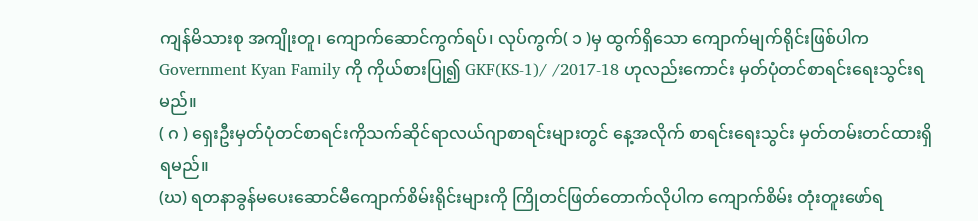ကျန်မိသားစု အကျိုးတူ၊ ကျောက်ဆောင်ကွက်ရပ်၊ လုပ်ကွက်( ၁ )မှ ထွက်ရှိသော ကျောက်မျက်ရိုင်းဖြစ်ပါက Government Kyan Family ကို ကိုယ်စားပြု၍ GKF(KS-1)/ /2017-18 ဟုလည်းကောင်း မှတ်ပုံတင်စာရင်းရေးသွင်းရမည်။
( ဂ ) ရှေးဦးမှတ်ပုံတင်စာရင်းကိုသက်ဆိုင်ရာလယ်ဂျာစာရင်းများတွင် နေ့အလိုက် စာရင်းရေးသွင်း မှတ်တမ်းတင်ထားရှိရမည်။
(ဃ) ရတနာခွန်မပေးဆောင်မီကျောက်စိမ်းရိုင်းများကို ကြိုတင်ဖြတ်တောက်လိုပါက ကျောက်စိမ်း တုံးတူးဖော်ရ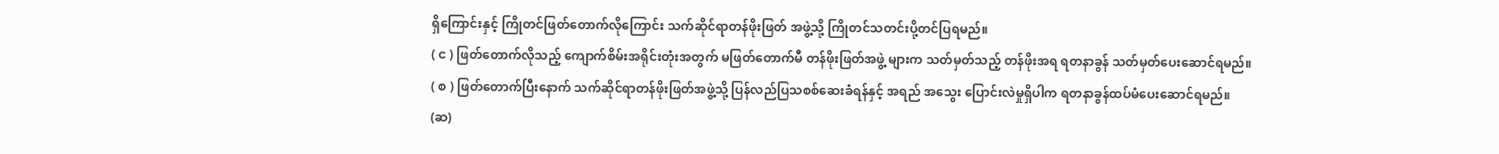ရှိကြောင်းနှင့် ကြိုတင်ဖြတ်တောက်လိုကြောင်း သက်ဆိုင်ရာတန်ဖိုးဖြတ် အဖွဲ့သို့ ကြိုတင်သတင်းပို့တင်ပြရမည်။
( င ) ဖြတ်တောက်လိုသည့် ကျောက်စိမ်းအရိုင်းတုံးအတွက် မဖြတ်တောက်မီ တန်ဖိုးဖြတ်အဖွဲ့ များက သတ်မှတ်သည့် တန်ဖိုးအရ ရတနာခွန် သတ်မှတ်ပေးဆောင်ရမည်။
( စ ) ဖြတ်တောက်ပြီးနောက် သက်ဆိုင်ရာတန်ဖိုးဖြတ်အဖွဲ့သို့ ပြန်လည်ပြသစစ်ဆေးခံရန်နှင့် အရည် အသွေး ပြောင်းလဲမှုရှိပါက ရတနာခွန်ထပ်မံပေးဆောင်ရမည်။
(ဆ)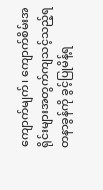ကျောက်မျက်၊ ကျောက်စိမ်းအရိုင်းများအတွက်ကျသင့်သည့်ရတနာခွန်ကို ခွင့်ပြုမိန့်ရ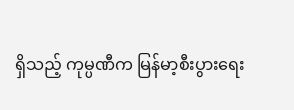ရှိသည့် ကုမ္ပဏီက မြန်မာ့စီးပွားရေး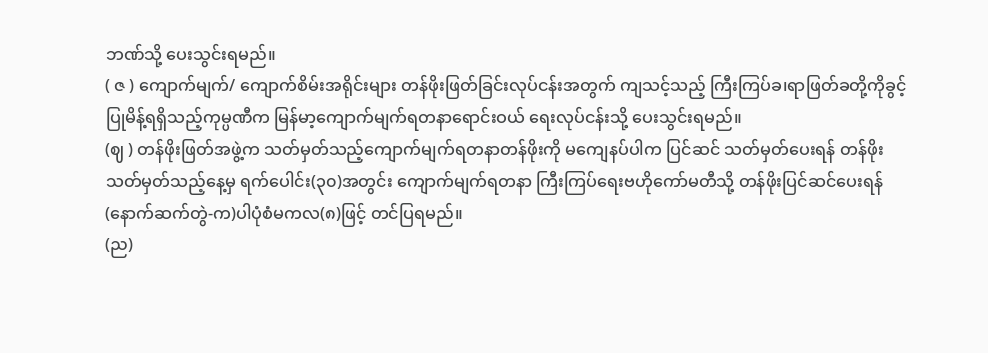ဘဏ်သို့ ပေးသွင်းရမည်။
( ဇ ) ကျောက်မျက်/ ကျောက်စိမ်းအရိုင်းများ တန်ဖိုးဖြတ်ခြင်းလုပ်ငန်းအတွက် ကျသင့်သည့် ကြီးကြပ်ခ၊ရာဖြတ်ခတို့ကိုခွင့်ပြုမိန့်ရရှိသည့်ကုမ္ပဏီက မြန်မာ့ကျောက်မျက်ရတနာရောင်းဝယ် ရေးလုပ်ငန်းသို့ ပေးသွင်းရမည်။
(ဈ ) တန်ဖိုးဖြတ်အဖွဲ့က သတ်မှတ်သည့်ကျောက်မျက်ရတနာတန်ဖိုးကို မကျေနပ်ပါက ပြင်ဆင် သတ်မှတ်ပေးရန် တန်ဖိုးသတ်မှတ်သည့်နေ့မှ ရက်ပေါင်း(၃၀)အတွင်း ကျောက်မျက်ရတနာ ကြီးကြပ်ရေးဗဟိုကော်မတီသို့ တန်ဖိုးပြင်ဆင်ပေးရန်(နောက်ဆက်တွဲ-က)ပါပုံစံမကလ(၈)ဖြင့် တင်ပြရမည်။
(ည)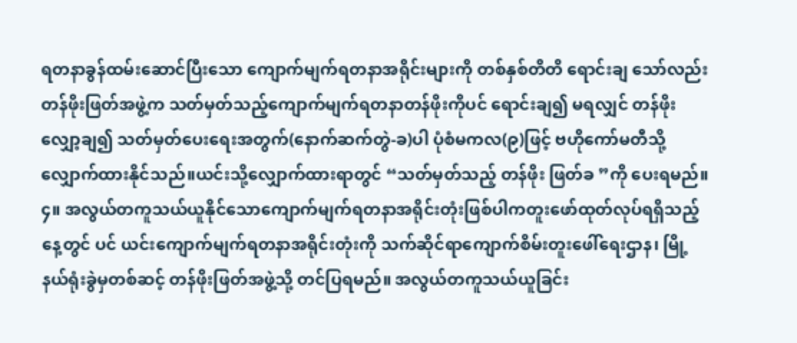ရတနာခွန်ထမ်းဆောင်ပြီးသော ကျောက်မျက်ရတနာအရိုင်းများကို တစ်နှစ်တိတိ ရောင်းချ သော်လည်း တန်ဖိုးဖြတ်အဖွဲ့က သတ်မှတ်သည့်ကျောက်မျက်ရတနာတန်ဖိုးကိုပင် ရောင်းချ၍ မရလျှင် တန်ဖိုးလျှော့ချ၍ သတ်မှတ်ပေးရေးအတွက်(နောက်ဆက်တွဲ-ခ)ပါ ပုံစံမကလ(၉)ဖြင့် ဗဟိုကော်မတီသို့လျှောက်ထားနိုင်သည်။ယင်းသို့လျှောက်ထားရာတွင် “သတ်မှတ်သည့် တန်ဖိုး ဖြတ်ခ ”ကို ပေးရမည်။
၄။ အလွယ်တကူသယ်ယူနိုင်သောကျောက်မျက်ရတနာအရိုင်းတုံးဖြစ်ပါကတူးဖော်ထုတ်လုပ်ရရှိသည့်နေ့တွင် ပင် ယင်းကျောက်မျက်ရတနာအရိုင်းတုံးကို သက်ဆိုင်ရာကျောက်စိမ်းတူးဖေါ်ရေးဌာန၊ မြို့နယ်ရုံးခွဲမှတစ်ဆင့် တန်ဖိုးဖြတ်အဖွဲ့သို့ တင်ပြရမည်။ အလွယ်တကူသယ်ယူခြင်း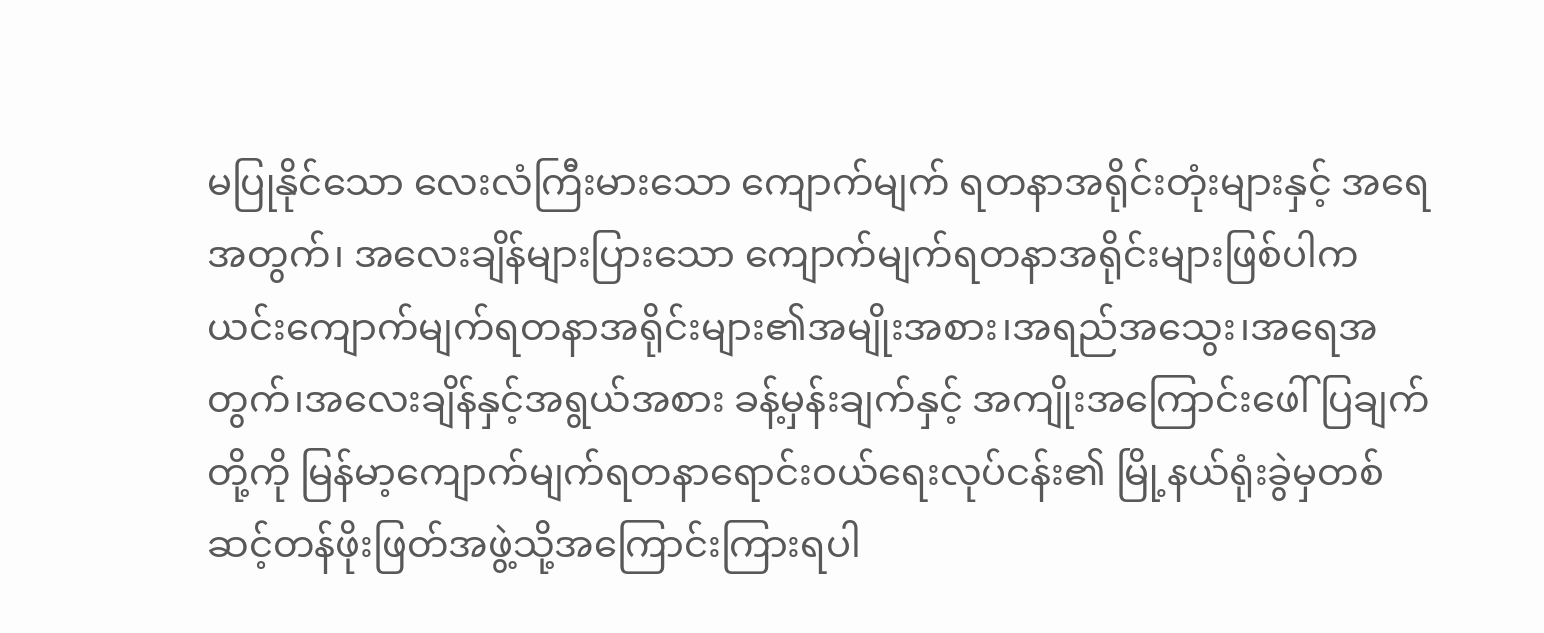မပြုနိုင်သော လေးလံကြီးမားသော ကျောက်မျက် ရတနာအရိုင်းတုံးများနှင့် အရေအတွက်၊ အလေးချိန်များပြားသော ကျောက်မျက်ရတနာအရိုင်းများဖြစ်ပါက ယင်းကျောက်မျက်ရတနာအရိုင်းများ၏အမျိုးအစား၊အရည်အသွေး၊အရေအတွက်၊အလေးချိန်နှင့်အရွယ်အစား ခန့်မှန်းချက်နှင့် အကျိုးအကြောင်းဖေါ်ပြချက်တို့ကို မြန်မာ့ကျောက်မျက်ရတနာရောင်းဝယ်ရေးလုပ်ငန်း၏ မြို့နယ်ရုံးခွဲမှတစ်ဆင့်တန်ဖိုးဖြတ်အဖွဲ့သို့အကြောင်းကြားရပါ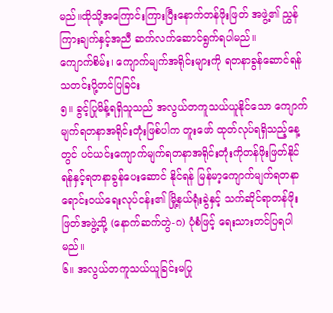မည်။ထိုသို့အကြောင်းကြားပြီးနောက်တန်ဖိုးဖြတ် အဖွဲ့၏ ညွှန်ကြားချက်နှင့်အညီ ဆက်လက်ဆောင်ရွက်ရပါမည်။
ကျောက်စိမ်း၊ ကျောက်မျက်အရိုင်းများကို ရတနာခွန်ဆောင်ရန် သတင်းပို့တင်ပြခြင်း
၅။ ခွင့်ပြုမိန့်ရရှိသူသည် အလွယ်တကူသယ်ယူနိုင်သော ကျောက်မျက်ရတနာအရိုင်းတုံးဖြစ်ပါက တူးဖော် ထုတ်လုပ်ရရှိသည့်နေ့တွင် ပင်ယင်းကျောက်မျက်ရတနာအရိုင်းတုံးကိုတန်ဖိုးဖြတ်နိုင်ရန်နှင့်ရတနာခွန်ပေးဆောင် နိုင်ရန် မြန်မာ့ကျောက်မျက်ရတနာရောင်းဝယ်ရေးလုပ်ငန်း၏ မြို့နယ်ရုံးခွဲနှင့် သက်ဆိုင်ရာတန်ဖိုးဖြတ်အဖွဲ့သို့ (နောက်ဆက်တွဲ-ဂ) ပုံစံဖြင့် ရေးသားတင်ပြရပါမည်။
၆။ အလွယ်တကူသယ်ယူခြင်းမပြု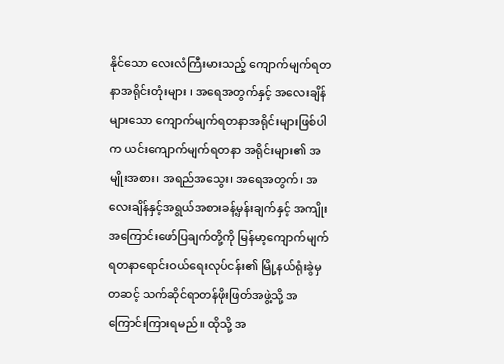နိုင်သော လေးလံကြီးမားသည့် ကျောက်မျက်ရတနာအရိုင်းတုံးများ ၊ အရေအတွက်နှင့် အလေးချိန်များသော ကျောက်မျက်ရတနာအရိုင်းများဖြစ်ပါက ယင်းကျောက်မျက်ရတနာ အရိုင်းများ၏ အမျိုးအစား၊ အရည်အသွေး၊ အရေအတွက်၊ အလေးချိန်နှင့်အရွယ်အစားခန့်မှန်းချက်နှင့် အကျိုး အကြောင်းဖော်ပြချက်တို့ကို မြန်မာ့ကျောက်မျက်ရတနာရောင်းဝယ်ရေးလုပ်ငန်း၏ မြို့နယ်ရုံးခွဲမှတဆင့် သက်ဆိုင်ရာတန်ဖိုးဖြတ်အဖွဲ့သို့ အကြောင်းကြားရမည်။ ထိုသို့ အ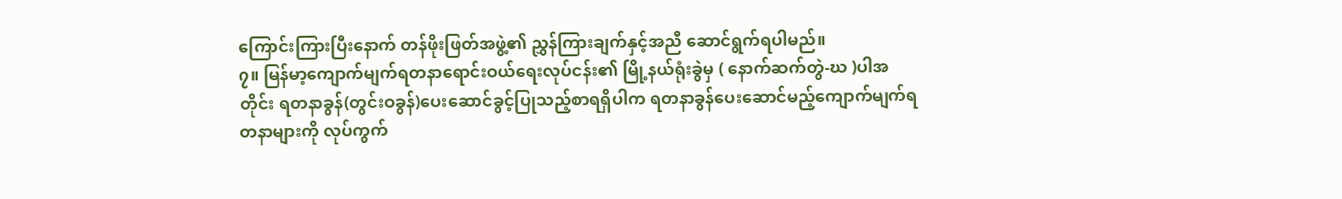ကြောင်းကြားပြီးနောက် တန်ဖိုးဖြတ်အဖွဲ့၏ ညွှန်ကြားချက်နှင့်အညီ ဆောင်ရွက်ရပါမည်။
၇။ မြန်မာ့ကျောက်မျက်ရတနာရောင်းဝယ်ရေးလုပ်ငန်း၏ မြို့နယ်ရုံးခွဲမှ ( နောက်ဆက်တွဲ-ဃ )ပါအတိုင်း ရတနာခွန်(တွင်းဝခွန်)ပေးဆောင်ခွင့်ပြုသည့်စာရရှိပါက ရတနာခွန်ပေးဆောင်မည့်ကျောက်မျက်ရတနာများကို လုပ်ကွက်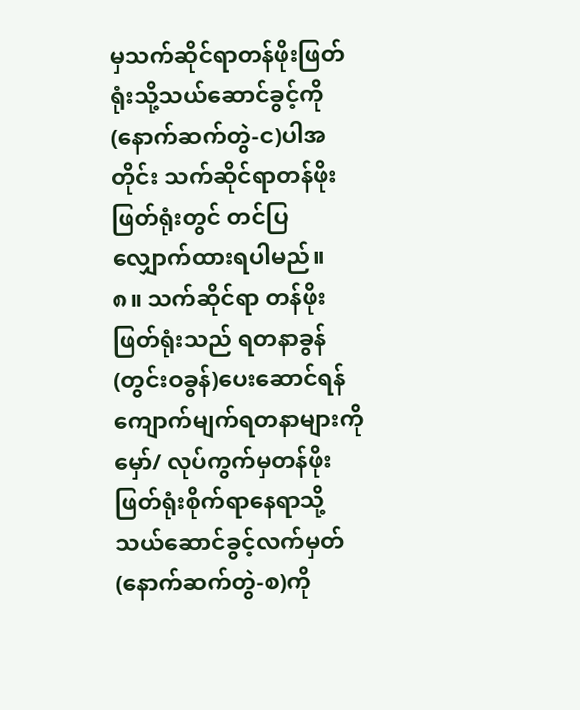မှသက်ဆိုင်ရာတန်ဖိုးဖြတ်ရုံးသို့သယ်ဆောင်ခွင့်ကို(နောက်ဆက်တွဲ-င)ပါအတိုင်း သက်ဆိုင်ရာတန်ဖိုး ဖြတ်ရုံးတွင် တင်ပြလျှောက်ထားရပါမည်။
၈။ သက်ဆိုင်ရာ တန်ဖိုးဖြတ်ရုံးသည် ရတနာခွန်(တွင်းဝခွန်)ပေးဆောင်ရန် ကျောက်မျက်ရတနာများကို မှော်/ လုပ်ကွက်မှတန်ဖိုးဖြတ်ရုံးစိုက်ရာနေရာသို့သယ်ဆောင်ခွင့်လက်မှတ်(နောက်ဆက်တွဲ-စ)ကို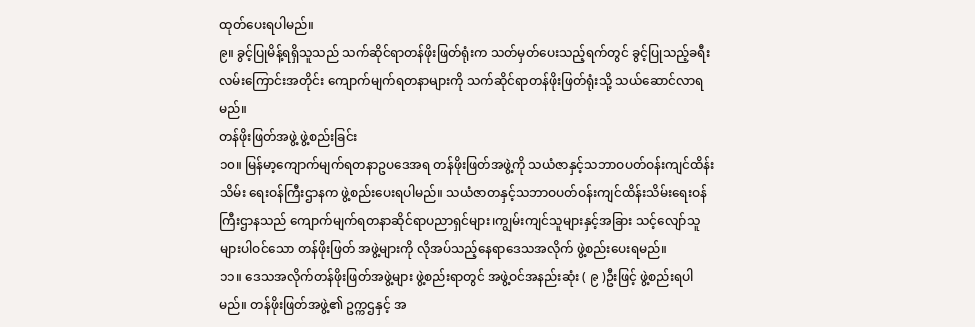ထုတ်ပေးရပါမည်။
၉။ ခွင့်ပြုမိန့်ရရှိသူသည် သက်ဆိုင်ရာတန်ဖိုးဖြတ်ရုံးက သတ်မှတ်ပေးသည့်ရက်တွင် ခွင့်ပြုသည့်ခရီး လမ်းကြောင်းအတိုင်း ကျောက်မျက်ရတနာများကို သက်ဆိုင်ရာတန်ဖိုးဖြတ်ရုံးသို့ သယ်ဆောင်လာရမည်။
တန်ဖိုးဖြတ်အဖွဲ့ ဖွဲ့စည်းခြင်း
၁၀။ မြန်မာ့ကျောက်မျက်ရတနာဥပဒေအရ တန်ဖိုးဖြတ်အဖွဲ့ကို သယံဇာနှင့်သဘာဝပတ်ဝန်းကျင်ထိန်းသိမ်း ရေးဝန်ကြီးဌာနက ဖွဲ့စည်းပေးရပါမည်။ သယံဇာတနှင့်သဘာဝပတ်ဝန်းကျင်ထိန်းသိမ်းရေးဝန်ကြီးဌာနသည် ကျောက်မျက်ရတနာဆိုင်ရာပညာရှင်များ၊ကျွမ်းကျင်သူများနှင့်အခြား သင့်လျော်သူများပါဝင်သော တန်ဖိုးဖြတ် အဖွဲ့များကို လိုအပ်သည့်နေရာဒေသအလိုက် ဖွဲ့စည်းပေးရမည်။
၁၁။ ဒေသအလိုက်တန်ဖိုးဖြတ်အဖွဲ့များ ဖွဲ့စည်းရာတွင် အဖွဲ့ဝင်အနည်းဆုံး ( ၉ )ဦးဖြင့် ဖွဲ့စည်းရပါမည်။ တန်ဖိုးဖြတ်အဖွဲ့၏ ဥက္ကဌနှင့် အ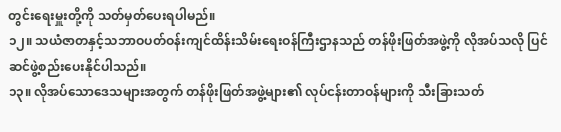တွင်းရေးမှူးတို့ကို သတ်မှတ်ပေးရပါမည်။
၁၂။ သယံဇာတနှင့်သဘာဝပတ်ဝန်းကျင်ထိန်းသိမ်းရေးဝန်ကြီးဌာနသည် တန်ဖိုးဖြတ်အဖွဲ့ကို လိုအပ်သလို ပြင်ဆင်ဖွဲ့စည်းပေးနိုင်ပါသည်။
၁၃။ လိုအပ်သောဒေသများအတွက် တန်ဖိုးဖြတ်အဖွဲ့များ၏ လုပ်ငန်းတာဝန်များကို သီးခြားသတ်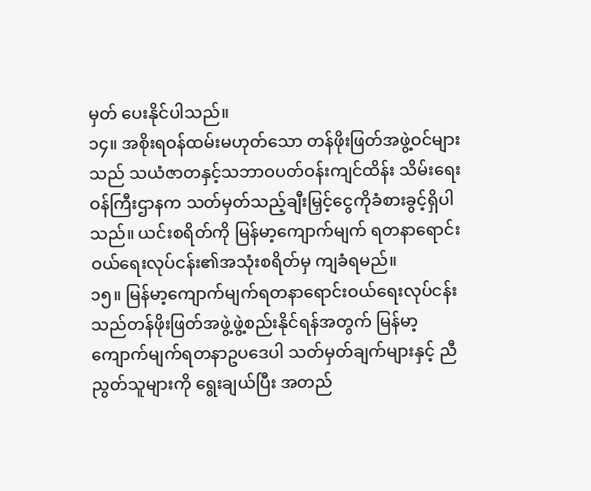မှတ် ပေးနိုင်ပါသည်။
၁၄။ အစိုးရဝန်ထမ်းမဟုတ်သော တန်ဖိုးဖြတ်အဖွဲ့ဝင်များသည် သယံဇာတနှင့်သဘာဝပတ်ဝန်းကျင်ထိန်း သိမ်းရေးဝန်ကြီးဌာနက သတ်မှတ်သည့်ချီးမြှင့်ငွေကိုခံစားခွင့်ရှိပါသည်။ ယင်းစရိတ်ကို မြန်မာ့ကျောက်မျက် ရတနာရောင်းဝယ်ရေးလုပ်ငန်း၏အသုံးစရိတ်မှ ကျခံရမည်။
၁၅။ မြန်မာ့ကျောက်မျက်ရတနာရောင်းဝယ်ရေးလုပ်ငန်းသည်တန်ဖိုးဖြတ်အဖွဲ့ဖွဲ့စည်းနိုင်ရန်အတွက် မြန်မာ့ ကျောက်မျက်ရတနာဥပဒေပါ သတ်မှတ်ချက်များနှင့် ညီညွတ်သူများကို ရွေးချယ်ပြီး အတည်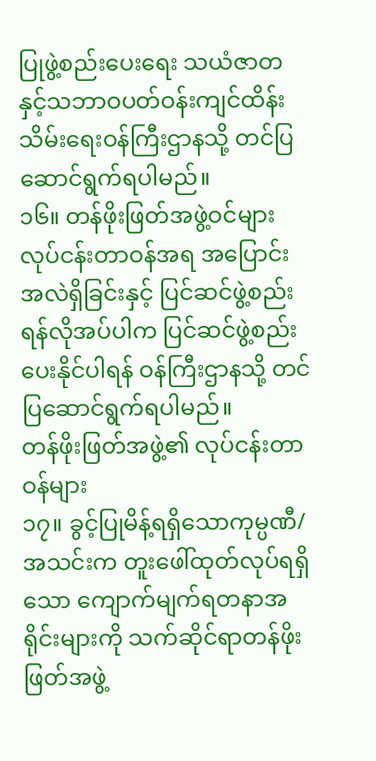ပြုဖွဲ့စည်းပေးရေး သယံဇာတနှင့်သဘာဝပတ်ဝန်းကျင်ထိန်းသိမ်းရေးဝန်ကြီးဌာနသို့ တင်ပြဆောင်ရွက်ရပါမည်။
၁၆။ တန်ဖိုးဖြတ်အဖွဲ့ဝင်များ လုပ်ငန်းတာဝန်အရ အပြောင်းအလဲရှိခြင်းနှင့် ပြင်ဆင်ဖွဲ့စည်းရန်လိုအပ်ပါက ပြင်ဆင်ဖွဲ့စည်းပေးနိုင်ပါရန် ဝန်ကြီးဌာနသို့ တင်ပြဆောင်ရွက်ရပါမည်။
တန်ဖိုးဖြတ်အဖွဲ့၏ လုပ်ငန်းတာဝန်များ
၁၇။ ခွင့်ပြုမိန့်ရရှိသောကုမ္ပဏီ/အသင်းက တူးဖေါ်ထုတ်လုပ်ရရှိသော ကျောက်မျက်ရတနာအရိုင်းများကို သက်ဆိုင်ရာတန်ဖိုးဖြတ်အဖွဲ့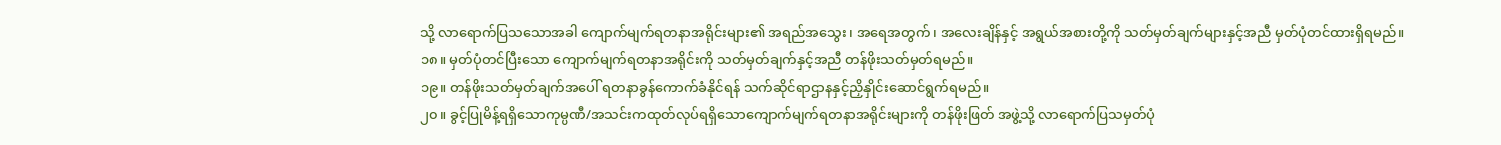သို့ လာရောက်ပြသသောအခါ ကျောက်မျက်ရတနာအရိုင်းများ၏ အရည်အသွေး၊ အရေအတွက်၊ အလေးချိန်နှင့် အရွယ်အစားတို့ကို သတ်မှတ်ချက်များနှင့်အညီ မှတ်ပုံတင်ထားရှိရမည်။
၁၈။ မှတ်ပုံတင်ပြီးသော ကျောက်မျက်ရတနာအရိုင်းကို သတ်မှတ်ချက်နှင့်အညီ တန်ဖိုးသတ်မှတ်ရမည်။
၁၉။ တန်ဖိုးသတ်မှတ်ချက်အပေါ် ရတနာခွန်ကောက်ခံနိုင်ရန် သက်ဆိုင်ရာဌာနနှင့်ညှိနှိုင်းဆောင်ရွက်ရမည်။
၂၀။ ခွင့်ပြုမိန့်ရရှိသောကုမ္ပဏီ/အသင်းကထုတ်လုပ်ရရှိသောကျောက်မျက်ရတနာအရိုင်းများကို တန်ဖိုးဖြတ် အဖွဲ့သို့ လာရောက်ပြသမှတ်ပုံ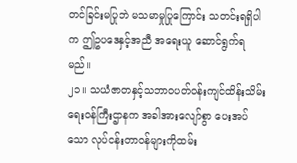တင်ခြင်းမပြုဘဲ မသမာမှုပြုကြောင်း သတင်းရရှိပါက ဤဥပဒေနှင့်အညီ အရေးယူ ဆောင်ရွက်ရမည်။
၂၁။ သယံဇာတနှင့်သဘာဝပတ်ဝန်းကျင်ထိန်းသိမ်းရေးဝန်ကြီးဌာနက အခါအားလျော်စွာ ပေးအပ်သော လုပ်ငန်းတာဝန်များကိုထမ်း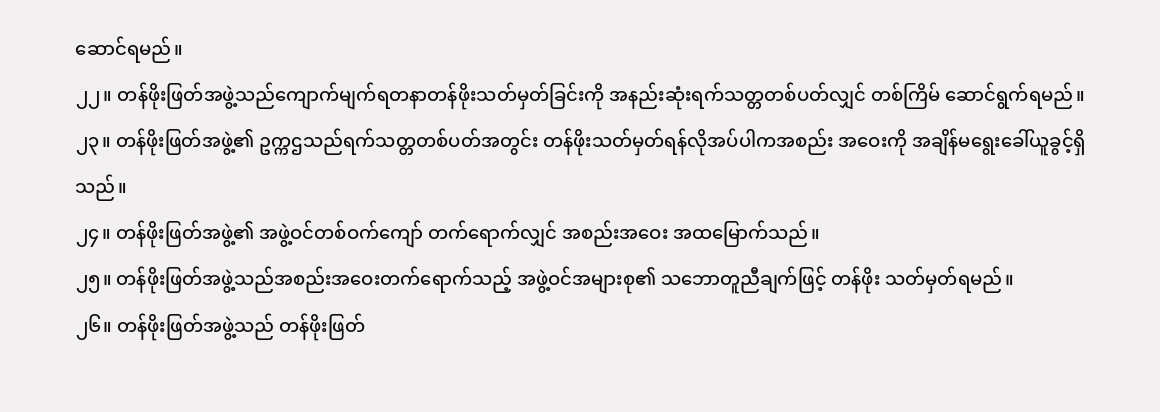ဆောင်ရမည်။
၂၂။ တန်ဖိုးဖြတ်အဖွဲ့သည်ကျောက်မျက်ရတနာတန်ဖိုးသတ်မှတ်ခြင်းကို အနည်းဆုံးရက်သတ္တတစ်ပတ်လျှင် တစ်ကြိမ် ဆောင်ရွက်ရမည်။
၂၃။ တန်ဖိုးဖြတ်အဖွဲ့၏ ဥက္ကဌသည်ရက်သတ္တတစ်ပတ်အတွင်း တန်ဖိုးသတ်မှတ်ရန်လိုအပ်ပါကအစည်း အဝေးကို အချိန်မရွေးခေါ်ယူခွင့်ရှိသည်။
၂၄။ တန်ဖိုးဖြတ်အဖွဲ့၏ အဖွဲ့ဝင်တစ်ဝက်ကျော် တက်ရောက်လျှင် အစည်းအဝေး အထမြောက်သည်။
၂၅။ တန်ဖိုးဖြတ်အဖွဲ့သည်အစည်းအဝေးတက်ရောက်သည့် အဖွဲ့ဝင်အများစု၏ သဘောတူညီချက်ဖြင့် တန်ဖိုး သတ်မှတ်ရမည်။
၂၆။ တန်ဖိုးဖြတ်အဖွဲ့သည် တန်ဖိုးဖြတ်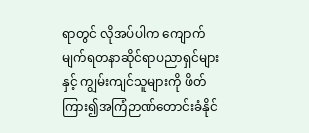ရာတွင် လိုအပ်ပါက ကျောက်မျက်ရတနာဆိုင်ရာပညာရှင်များနှင့် ကျွမ်းကျင်သူများကို ဖိတ်ကြား၍အကြံဉာဏ်တောင်းခံနိုင်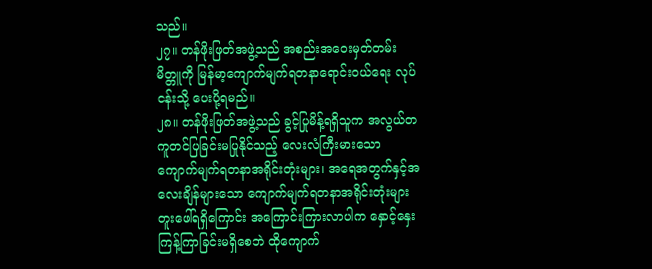သည်။
၂၇။ တန်ဖိုးဖြတ်အဖွဲ့သည် အစည်းအဝေးမှတ်တမ်းမိတ္တူကို မြန်မာ့ကျောက်မျက်ရတနာရောင်းဝယ်ရေး လုပ်ငန်းသို့ ပေးပို့ရမည်။
၂၈။ တန်ဖိုးဖြတ်အဖွဲ့သည် ခွင့်ပြုမိန့်ရရှိသူက အလွယ်တကူတင်ပြခြင်းမပြုနိုင်သည့် လေးလံကြီးမားသော ကျောက်မျက်ရတနာအရိုင်းတုံးများ၊ အရေအတွက်နှင့်အလေးချိန်များသော ကျောက်မျက်ရတနာအရိုင်းတုံးများ တူးဖေါ်ရရှိကြောင်း အကြောင်းကြားလာပါက နှောင့်နှေးကြန့်ကြာခြင်းမရှိစေဘဲ ထိုကျောက်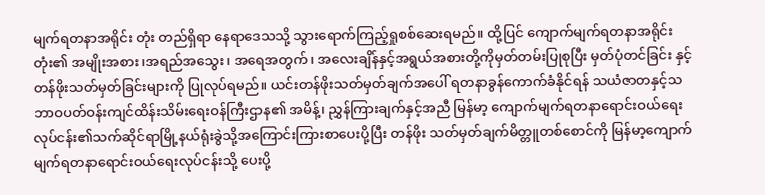မျက်ရတနာအရိုင်း တုံး တည်ရှိရာ နေရာဒေသသို့ သွားရောက်ကြည့်ရှုစစ်ဆေးရမည်။ ထို့ပြင် ကျောက်မျက်ရတနာအရိုင်းတုံး၏ အမျိုးအစား၊အရည်အသွေး၊ အရေအတွက်၊ အလေးချိန်နှင့်အရွယ်အစားတို့ကိုမှတ်တမ်းပြုစုပြီး မှတ်ပုံတင်ခြင်း နှင့် တန်ဖိုးသတ်မှတ်ခြင်းများကို ပြုလုပ်ရမည်။ ယင်းတန်ဖိုးသတ်မှတ်ချက်အပေါ် ရတနာခွန်ကောက်ခံနိုင်ရန် သယံဇာတနှင့်သဘာဝပတ်ဝန်းကျင်ထိန်းသိမ်းရေးဝန်ကြီးဌာန၏ အမိန့်၊ ညွှန်ကြားချက်နှင့်အညီ မြန်မာ့ ကျောက်မျက်ရတနာရောင်းဝယ်ရေးလုပ်ငန်း၏သက်ဆိုင်ရာမြို့နယ်ရုံးခွဲသို့အကြောင်းကြားစာပေးပို့ပြီး တန်ဖိုး သတ်မှတ်ချက်မိတ္တူတစ်စောင်ကို မြန်မာ့ကျောက်မျက်ရတနာရောင်းဝယ်ရေးလုပ်ငန်းသို့ ပေးပို့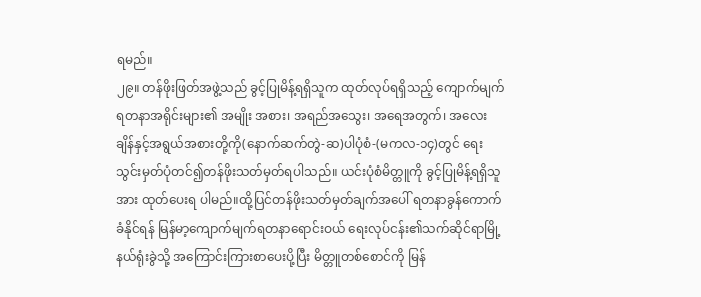ရမည်။
၂၉။ တန်ဖိုးဖြတ်အဖွဲ့သည် ခွင့်ပြုမိန့်ရရှိသူက ထုတ်လုပ်ရရှိသည့် ကျောက်မျက်ရတနာအရိုင်းများ၏ အမျိုး အစား၊ အရည်အသွေး၊ အရေအတွက်၊ အလေးချိန်နှင့်အရွယ်အစားတို့ကို(နောက်ဆက်တွဲ-ဆ)ပါပုံစံ-(မကလ-၁၄)တွင် ရေးသွင်းမှတ်ပုံတင်၍တန်ဖိုးသတ်မှတ်ရပါသည်။ ယင်းပုံစံမိတ္တူကို ခွင့်ပြုမိန့်ရရှိသူအား ထုတ်ပေးရ ပါမည်။ထို့ပြင်တန်ဖိုးသတ်မှတ်ချက်အပေါ် ရတနာခွန်ကောက်ခံနိုင်ရန် မြန်မာ့ကျောက်မျက်ရတနာရောင်းဝယ် ရေးလုပ်ငန်း၏သက်ဆိုင်ရာမြို့နယ်ရုံးခွဲသို့ အကြောင်းကြားစာပေးပို့ပြီး မိတ္တူတစ်စောင်ကို မြန်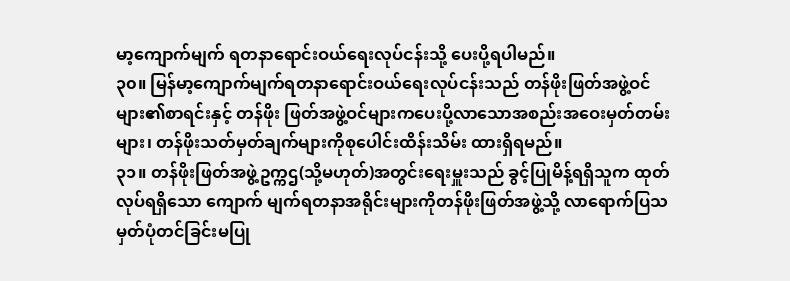မာ့ကျောက်မျက် ရတနာရောင်းဝယ်ရေးလုပ်ငန်းသို့ ပေးပို့ရပါမည်။
၃၀။ မြန်မာ့ကျောက်မျက်ရတနာရောင်းဝယ်ရေးလုပ်ငန်းသည် တန်ဖိုးဖြတ်အဖွဲ့ဝင်များ၏စာရင်းနှင့် တန်ဖိုး ဖြတ်အဖွဲ့ဝင်များကပေးပို့လာသောအစည်းအဝေးမှတ်တမ်းများ၊ တန်ဖိုးသတ်မှတ်ချက်များကိုစုပေါင်းထိန်းသိမ်း ထားရှိရမည်။
၃၁။ တန်ဖိုးဖြတ်အဖွဲ့ဥက္ကဌ(သို့မဟုတ်)အတွင်းရေးမှူးသည် ခွင့်ပြုမိန့်ရရှိသူက ထုတ်လုပ်ရရှိသော ကျောက် မျက်ရတနာအရိုင်းများကိုတန်ဖိုးဖြတ်အဖွဲ့သို့ လာရောက်ပြသမှတ်ပုံတင်ခြင်းမပြု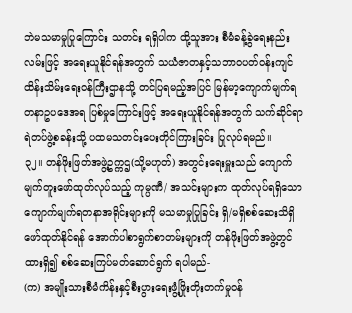ဘဲမသမာမှုပြုကြောင်း သတင်း ရရှိပါက ထို့သူအား စီမံခန့်ခွဲရေးနည်းလမ်းဖြင့် အရေးယူနိုင်ရန်အတွက် သယံဇာတနှင့်သဘာဝပတ်ဝန်းကျင် ထိန်းသိမ်းရေးဝန်ကြီးဌာနသို့ တင်ပြရမည့်အပြင် မြန်မာ့ကျောက်မျက်ရတနာဥပဒေအရ ပြစ်မှုကြောင်းဖြင့် အရေးယူနိုင်ရန်အတွက် သက်ဆိုင်ရာရဲတပ်ဖွဲ့စခန်းသို့ ပထမသတင်းပေးတိုင်ကြားခြင်း ပြုလုပ်ရမည်။
၃၂။ တန်ဖိုးဖြတ်အဖွဲ့ဥက္ကဌ(သို့မဟုတ်) အတွင်းရေးမှူးသည် ကျောက်မျက်တူးဖော်ထုတ်လုပ်သည့် ကုမ္ပဏီ/ အသင်းများက ထုတ်လုပ်ရရှိသောကျောက်မျက်ရတနာအရိုင်းများကို မသမာမှုပြုခြင်း ရှိ/မရှိစစ်ဆေးသိရှိ ဖော်ထုတ်နိုင်ရန် အောက်ပါစာရွက်စာတမ်းများကို တန်ဖိုးဖြတ်အဖွဲ့တွင်ထားရှိ၍ စစ်ဆေးကြပ်မတ်ဆောင်ရွက် ရပါမည်-
(က) အမျိုးသားစီမံကိန်းနှင့်စီးပွားရေးဖွံ့ဖြိုးတိုးတက်မှုဝန်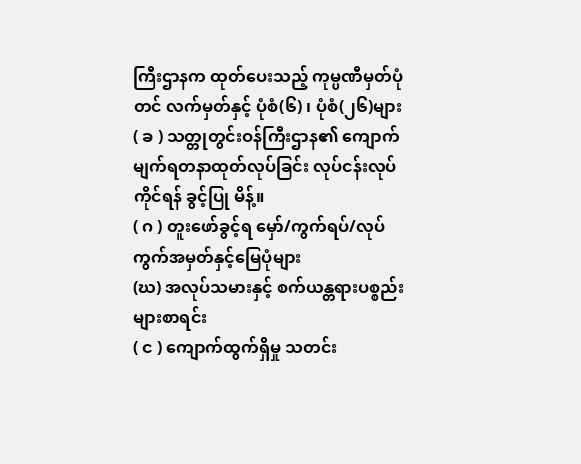ကြီးဌာနက ထုတ်ပေးသည့် ကုမ္ပဏီမှတ်ပုံ တင် လက်မှတ်နှင့် ပုံစံ(၆) ၊ ပုံစံ(၂၆)များ
( ခ ) သတ္တုတွင်းဝန်ကြီးဌာန၏ ကျောက်မျက်ရတနာထုတ်လုပ်ခြင်း လုပ်ငန်းလုပ်ကိုင်ရန် ခွင့်ပြု မိန့်။
( ဂ ) တူးဖော်ခွင့်ရ မှော်/ကွက်ရပ်/လုပ်ကွက်အမှတ်နှင့်မြေပုံများ
(ဃ) အလုပ်သမားနှင့် စက်ယန္တရားပစ္စည်းများစာရင်း
( င ) ကျောက်ထွက်ရှိမှု သတင်း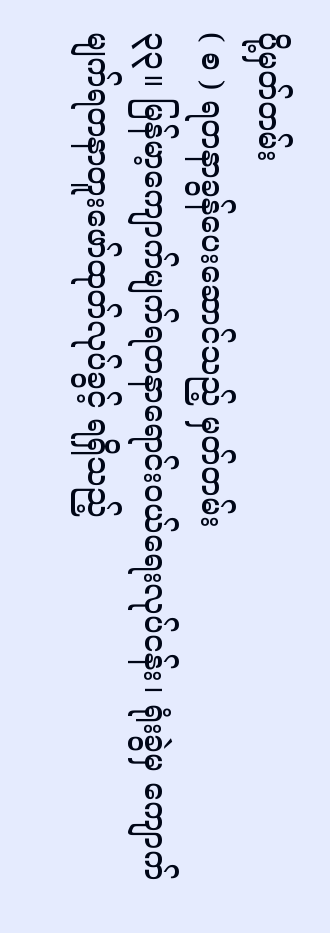ပို့မှတ်တမ်း
( စ ) ရတနာခွန်ပေးဆောင်သည့် မှတ်တမ်း
၃၃။ မြန်မာ့ကျောက်မျက်ရတနာရောင်းဝယ်ရေးလုပ်ငန်း၊ ရုံးခွဲမှ ကျောက်မျက်ရတနာတူးဖော်ထုတ်လုပ်ခွင့် ရရှိသည့်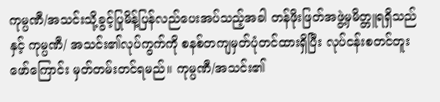ကုမ္ပဏီ/အသင်းသို့ခွင့်ပြုမိန့်ပြန်လည်ပေးအပ်သည့်အခါ တန်ဖိုးဖြတ်အဖွဲ့မှမိတ္တူရရှိသည်နှင့် ကုမ္ပဏီ/ အသင်း၏လုပ်ကွက်ကို စနစ်တကျမှတ်ပုံတင်ထားရှိပြီး လုပ်ငန်းစတင်တူးဖော်ကြောင်း မှတ်တမ်းတင်ရမည်။ ကုမ္ပဏီ/အသင်း၏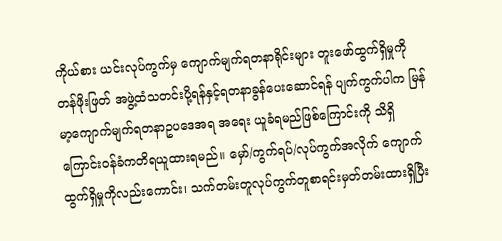ကိုယ်စား ယင်းလုပ်ကွက်မှ ကျောက်မျက်ရတနာရိုင်းများ တူးဖော်ထွက်ရှိမှုကို တန်ဖိုးဖြတ် အဖွဲ့ထံသတင်းပို့ရန်နှင့်ရတနာခွန်ပေးဆောင်ရန် ပျက်ကွက်ပါက မြန်မာ့ကျောက်မျက်ရတနာဥပဒေအရ အရေး ယူခံရမည်ဖြစ်ကြောင်းကို သိရှိကြောင်းဝန်ခံကတိရယူထားရမည်။ မှော်/ကွက်ရပ်/လုပ်ကွက်အလိုက် ကျောက် ထွက်ရှိမှုကိုလည်းကောင်း၊ သက်တမ်းတူလုပ်ကွက်တူစာရင်းမှတ်တမ်းထားရှိပြီး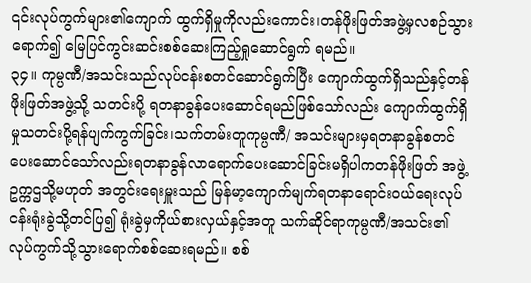၎င်းလုပ်ကွက်များ၏ကျောက် ထွက်ရှိမှုကိုလည်းကောင်း၊တန်ဖိုးဖြတ်အဖွဲ့မှလစဉ်သွားရောက်၍ မြေပြင်ကွင်းဆင်းစစ်ဆေးကြည့်ရှုဆောင်ရွက် ရမည်။
၃၄။ ကုမ္ပဏီ/အသင်းသည်လုပ်ငန်းစတင်ဆောင်ရွက်ပြီး ကျောက်ထွက်ရှိသည်နှင့်တန်ဖိုးဖြတ်အဖွဲ့သို့ သတင်းပို့ ရတနာခွန်ပေးဆောင်ရမည်ဖြစ်သော်လည်း ကျောက်ထွက်ရှိမှုသတင်းပို့ရန်ပျက်ကွက်ခြင်း၊သက်တမ်းတူကုမ္ပဏီ/ အသင်းများမှရတနာခွန်စတင်ပေးဆောင်သော်လည်းရတနာခွန်လာရောက်ပေးဆောင်ခြင်းမရှိပါကတန်ဖိုးဖြတ် အဖွဲ့ ဥက္ကဌသို့မဟုတ် အတွင်းရေးမှူးသည် မြန်မာ့ကျောက်မျက်ရတနာရောင်းဝယ်ရေးလုပ်ငန်းရုံးခွဲသို့တင်ပြ၍ ရုံးခွဲမှကိုယ်စားလှယ်နှင့်အတူ သက်ဆိုင်ရာကုမ္ပဏီ/အသင်း၏လုပ်ကွက်သို့သွားရောက်စစ်ဆေးရမည်။ စစ်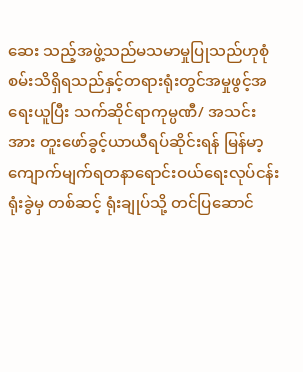ဆေး သည့်အဖွဲ့သည်မသမာမှုပြုသည်ဟုစုံစမ်းသိရှိရသည်နှင့်တရားရုံးတွင်အမှုဖွင့်အရေးယူပြီး သက်ဆိုင်ရာကုမ္ပဏီ/ အသင်းအား တူးဖော်ခွင့်ယာယီရပ်ဆိုင်းရန် မြန်မာ့ကျောက်မျက်ရတနာရောင်းဝယ်ရေးလုပ်ငန်းရုံးခွဲမှ တစ်ဆင့် ရုံးချုပ်သို့ တင်ပြဆောင်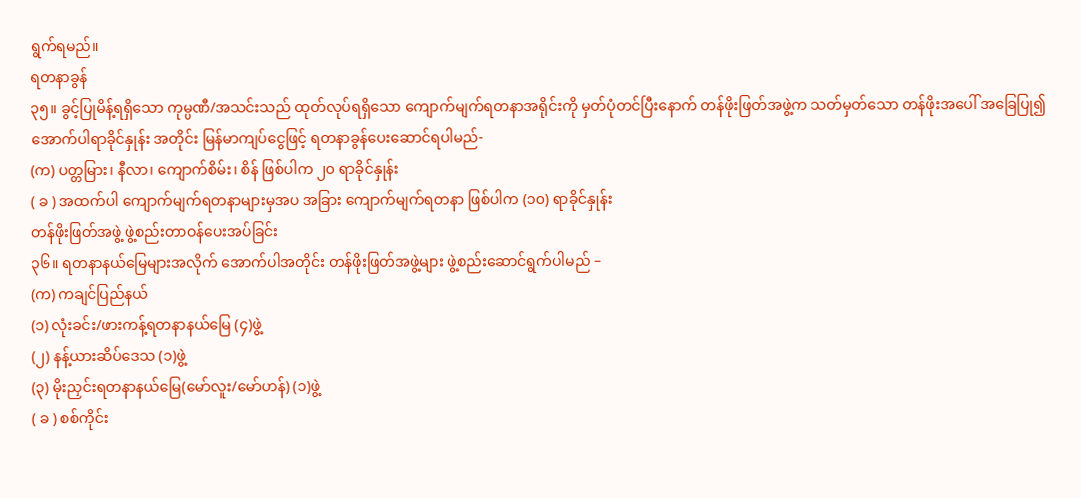ရွက်ရမည်။
ရတနာခွန်
၃၅။ ခွင့်ပြုမိန့်ရရှိသော ကုမ္ပဏီ/အသင်းသည် ထုတ်လုပ်ရရှိသော ကျောက်မျက်ရတနာအရိုင်းကို မှတ်ပုံတင်ပြီးနောက် တန်ဖိုးဖြတ်အဖွဲ့က သတ်မှတ်သော တန်ဖိုးအပေါ် အခြေပြု၍ အောက်ပါရာခိုင်နှုန်း အတိုင်း မြန်မာကျပ်ငွေဖြင့် ရတနာခွန်ပေးဆောင်ရပါမည်-
(က) ပတ္တမြား၊ နီလာ၊ ကျောက်စိမ်း၊ စိန် ဖြစ်ပါက ၂၀ ရာခိုင်နှုန်း
( ခ ) အထက်ပါ ကျောက်မျက်ရတနာများမှအပ အခြား ကျောက်မျက်ရတနာ ဖြစ်ပါက (၁၀) ရာခိုင်နှုန်း
တန်ဖိုးဖြတ်အဖွဲ့ ဖွဲ့စည်းတာဝန်ပေးအပ်ခြင်း
၃၆။ ရတနာနယ်မြေများအလိုက် အောက်ပါအတိုင်း တန်ဖိုးဖြတ်အဖွဲ့များ ဖွဲ့စည်းဆောင်ရွက်ပါမည် –
(က) ကချင်ပြည်နယ်
(၁) လုံးခင်း/ဖားကန့်ရတနာနယ်မြေ (၄)ဖွဲ့
(၂) နန့်ယားဆိပ်ဒေသ (၁)ဖွဲ့
(၃) မိုးညှင်းရတနာနယ်မြေ(မော်လူး/မော်ဟန်) (၁)ဖွဲ့
( ခ ) စစ်ကိုင်း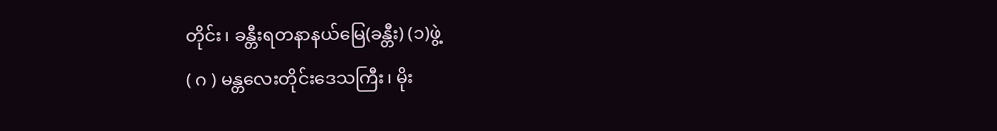တိုင်း၊ ခန္တီးရတနာနယ်မြေ(ခန္တီး) (၁)ဖွဲ့
( ဂ ) မန္တလေးတိုင်းဒေသကြီး၊ မိုး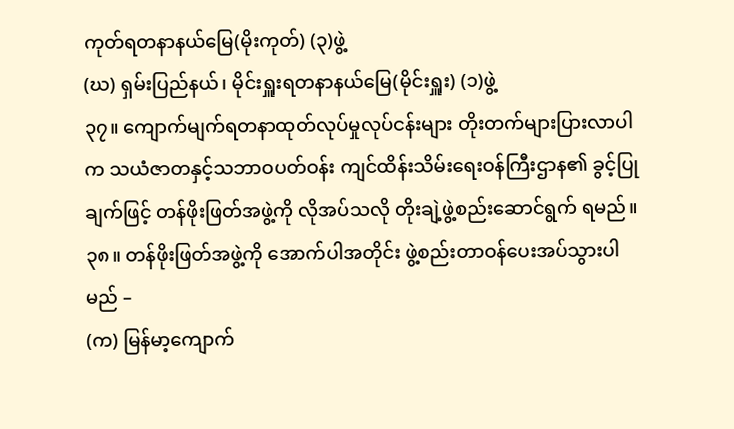ကုတ်ရတနာနယ်မြေ(မိုးကုတ်) (၃)ဖွဲ့
(ဃ) ရှမ်းပြည်နယ်၊ မိုင်းရှူးရတနာနယ်မြေ(မိုင်းရှူး) (၁)ဖွဲ့
၃၇။ ကျောက်မျက်ရတနာထုတ်လုပ်မှုလုပ်ငန်းများ တိုးတက်များပြားလာပါက သယံဇာတနှင့်သဘာဝပတ်ဝန်း ကျင်ထိန်းသိမ်းရေးဝန်ကြီးဌာန၏ ခွင့်ပြုချက်ဖြင့် တန်ဖိုးဖြတ်အဖွဲ့ကို လိုအပ်သလို တိုးချဲ့ဖွဲ့စည်းဆောင်ရွက် ရမည်။
၃၈။ တန်ဖိုးဖြတ်အဖွဲ့ကို အောက်ပါအတိုင်း ဖွဲ့စည်းတာဝန်ပေးအပ်သွားပါမည် –
(က) မြန်မာ့ကျောက်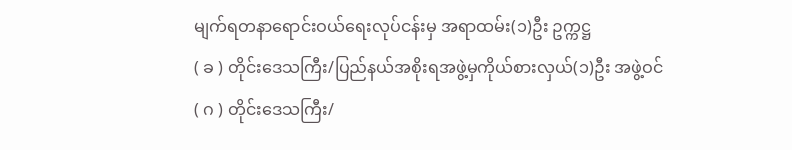မျက်ရတနာရောင်းဝယ်ရေးလုပ်ငန်းမှ အရာထမ်း(၁)ဦး ဥက္ကဋ္ဌ
( ခ ) တိုင်းဒေသကြီး/ပြည်နယ်အစိုးရအဖွဲ့မှကိုယ်စားလှယ်(၁)ဦး အဖွဲ့ဝင်
( ဂ ) တိုင်းဒေသကြီး/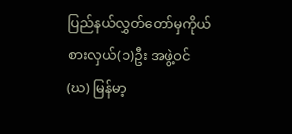ပြည်နယ်လွှတ်တော်မှကိုယ်စားလှယ်(၁)ဦး အဖွဲ့ဝင်
(ဃ) မြန်မာ့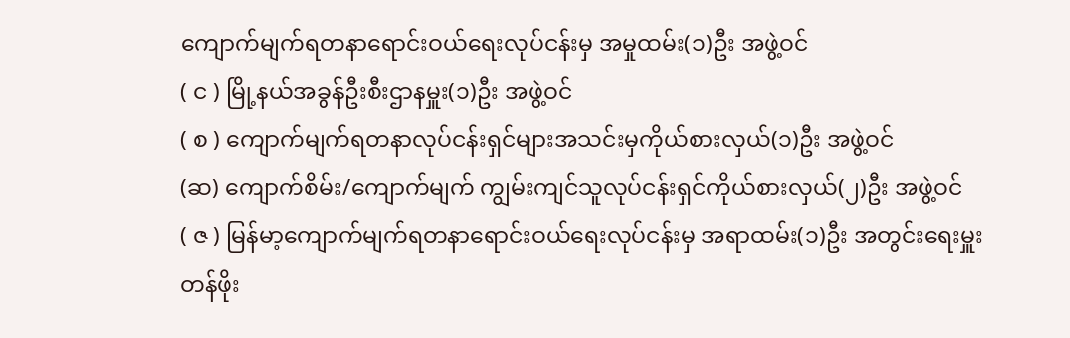ကျောက်မျက်ရတနာရောင်းဝယ်ရေးလုပ်ငန်းမှ အမှုထမ်း(၁)ဦး အဖွဲ့ဝင်
( င ) မြို့နယ်အခွန်ဦးစီးဌာနမှူး(၁)ဦး အဖွဲ့ဝင်
( စ ) ကျောက်မျက်ရတနာလုပ်ငန်းရှင်များအသင်းမှကိုယ်စားလှယ်(၁)ဦး အဖွဲ့ဝင်
(ဆ) ကျောက်စိမ်း/ကျောက်မျက် ကျွမ်းကျင်သူလုပ်ငန်းရှင်ကိုယ်စားလှယ်(၂)ဦး အဖွဲ့ဝင်
( ဇ ) မြန်မာ့ကျောက်မျက်ရတနာရောင်းဝယ်ရေးလုပ်ငန်းမှ အရာထမ်း(၁)ဦး အတွင်းရေးမှူး
တန်ဖိုး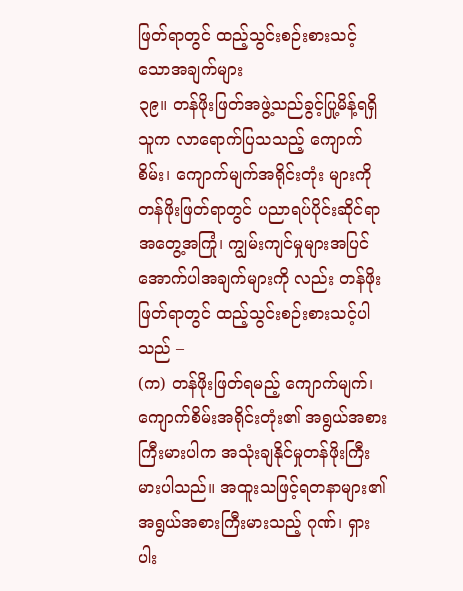ဖြတ်ရာတွင် ထည့်သွင်းစဉ်းစားသင့်သောအချက်များ
၃၉။ တန်ဖိုးဖြတ်အဖွဲ့သည်ခွင့်ပြု့မိန့်ရရှိသူက လာရောက်ပြသသည့် ကျောက်စိမ်း၊ ကျောက်မျက်အရိုင်းတုံး များကို တန်ဖိုးဖြတ်ရာတွင် ပညာရပ်ပိုင်းဆိုင်ရာအတွေ့အကြုံ၊ ကျွမ်းကျင်မှုများအပြင် အောက်ပါအချက်များကို လည်း တန်ဖိုးဖြတ်ရာတွင် ထည့်သွင်းစဉ်းစားသင့်ပါသည် –
(က) တန်ဖိုးဖြတ်ရမည့် ကျောက်မျက်၊ ကျောက်စိမ်းအရိုင်းတုံး၏ အရွယ်အစားကြီးမားပါက အသုံးချနိုင်မှုတန်ဖိုးကြီးမားပါသည်။ အထူးသဖြင့်ရတနာများ၏ အရွယ်အစားကြီးမားသည့် ဂုဏ်၊ ရှားပါး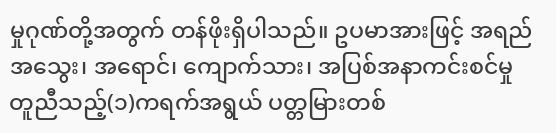မှုဂုဏ်တို့အတွက် တန်ဖိုးရှိပါသည်။ ဥပမာအားဖြင့် အရည်အသွေး၊ အရောင်၊ ကျောက်သား၊ အပြစ်အနာကင်းစင်မှုတူညီသည့်(၁)ကရက်အရွယ် ပတ္တမြားတစ်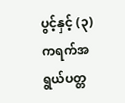ပွင့်နှင့် (၃)ကရက်အရွယ်ပတ္တ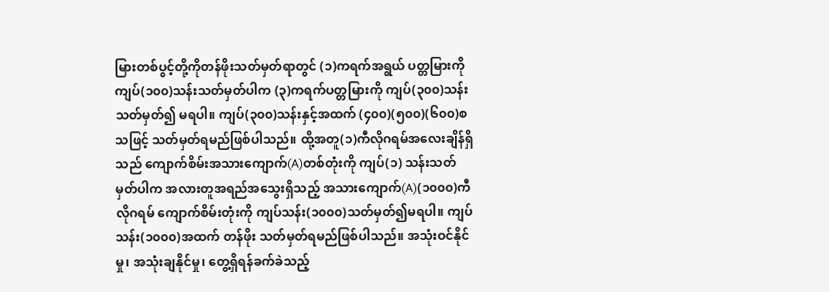မြားတစ်ပွင့်တို့ကိုတန်ဖိုးသတ်မှတ်ရာတွင် (၁)ကရက်အရွယ် ပတ္တမြားကို ကျပ်(၁၀၀)သန်းသတ်မှတ်ပါက (၃)ကရက်ပတ္တမြားကို ကျပ်(၃၀၀)သန်း သတ်မှတ်၍ မရပါ။ ကျပ်(၃၀၀)သန်းနှင့်အထက် (၄၀၀)(၅၀၀)(၆၀၀)စသဖြင့် သတ်မှတ်ရမည်ဖြစ်ပါသည်။ ထို့အတူ(၁)ကီလိုဂရမ်အလေးချိန်ရှိသည် ကျောက်စိမ်းအသားကျောက်(A)တစ်တုံးကို ကျပ်(၁) သန်းသတ်မှတ်ပါက အလားတူအရည်အသွေးရှိသည့် အသားကျောက်(A)(၁၀၀၀)ကီလိုဂရမ် ကျောက်စိမ်းတုံးကို ကျပ်သန်း(၁၀၀၀)သတ်မှတ်၍မရပါ။ ကျပ်သန်း(၁၀၀၀)အထက် တန်ဖိုး သတ်မှတ်ရမည်ဖြစ်ပါသည်။ အသုံးဝင်နိုင်မှု၊ အသုံးချနိုင်မှု၊ တွေ့ရှိရန်ခက်ခဲသည့်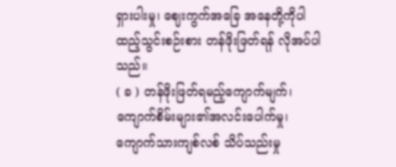ရှားပါးမှု၊ ဈေးကွက်အခြေ အနေတို့ကိုပါ ထည့်သွင်းစဉ်းစား တန်ဖိုးဖြတ်ရန် လိုအပ်ပါသည်။
( ခ ) တန်ဖိုးဖြတ်ရမည့်ကျောက်မျက်၊ ကျောက်စိမ်းများ၏အလင်းပေါက်မှု၊ ကျောက်သားကျစ်လစ် သိပ်သည်းမှု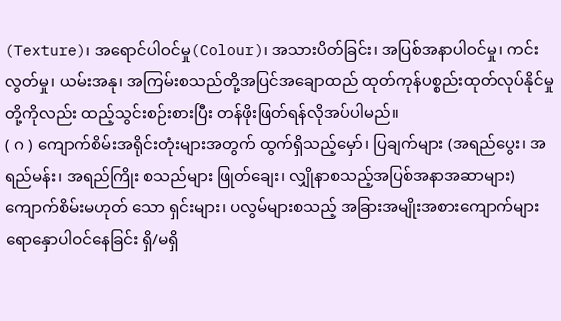(Texture)၊ အရောင်ပါဝင်မှု(Colour)၊ အသားပိတ်ခြင်း၊ အပြစ်အနာပါဝင်မှု၊ ကင်းလွတ်မှု၊ ယမ်းအနု၊ အကြမ်းစသည်တို့အပြင်အချောထည် ထုတ်ကုန်ပစ္စည်းထုတ်လုပ်နိုင်မှု တို့ကိုလည်း ထည့်သွင်းစဉ်းစားပြီး တန်ဖိုးဖြတ်ရန်လိုအပ်ပါမည်။
( ဂ ) ကျောက်စိမ်းအရိုင်းတုံးများအတွက် ထွက်ရှိသည့်မှော်၊ ပြချက်များ (အရည်ပွေး၊ အရည်မန်း၊ အရည်ကြိုး စသည်များ ဖြုတ်ချေး၊ လျှိုနာစသည့်အပြစ်အနာအဆာများ) ကျောက်စိမ်းမဟုတ် သော ရှင်းများ၊ ပလွမ်များစသည့် အခြားအမျိုးအစားကျောက်များ ရောနှောပါဝင်နေခြင်း ရှိ/မရှိ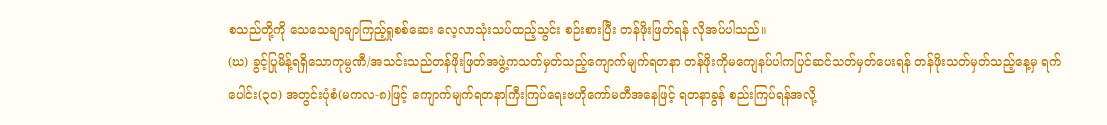စသည်တို့ကို သေသေချာချာကြည့်ရှုစစ်ဆေး လေ့လာသုံးသပ်ထည့်သွင်း စဉ်းစားပြီး တန်ဖိုးဖြတ်ရန် လိုအပ်ပါသည်။
(ဃ) ခွင့်ပြုမိန့်ရရှိသောကုမ္ပဏီ/အသင်းသည်တန်ဖိုးဖြတ်အဖွဲ့ကသတ်မှတ်သည့်ကျောက်မျက်ရတနာ တန်ဖိုးကိုမကျေနပ်ပါကပြင်ဆင်သတ်မှတ်ပေးရန် တန်ဖိုးသတ်မှတ်သည့်နေ့မှ ရက်ပေါင်း(၃၀) အတွင်းပုံစံ(မကလ-၈)ဖြင့် ကျောက်မျက်ရတနာကြီးကြပ်ရေးဗဟိုကော်မတီအနေဖြင့် ရတနာခွန် စည်းကြပ်ရန်အလို့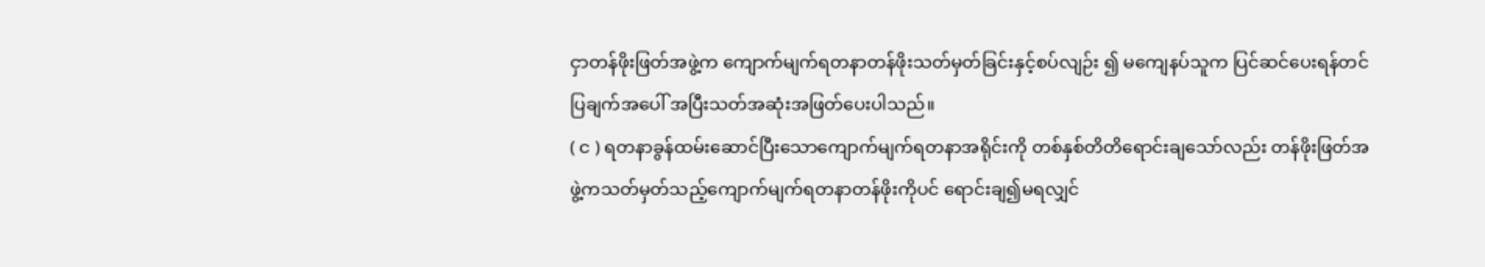ငှာတန်ဖိုးဖြတ်အဖွဲ့က ကျောက်မျက်ရတနာတန်ဖိုးသတ်မှတ်ခြင်းနှင့်စပ်လျဉ်း ၍ မကျေနပ်သူက ပြင်ဆင်ပေးရန်တင်ပြချက်အပေါ် အပြီးသတ်အဆုံးအဖြတ်ပေးပါသည်။
( င ) ရတနာခွန်ထမ်းဆောင်ပြီးသောကျောက်မျက်ရတနာအရိုင်းကို တစ်နှစ်တိတိရောင်းချသော်လည်း တန်ဖိုးဖြတ်အဖွဲ့ကသတ်မှတ်သည့်ကျောက်မျက်ရတနာတန်ဖိုးကိုပင် ရောင်းချ၍မရလျှင်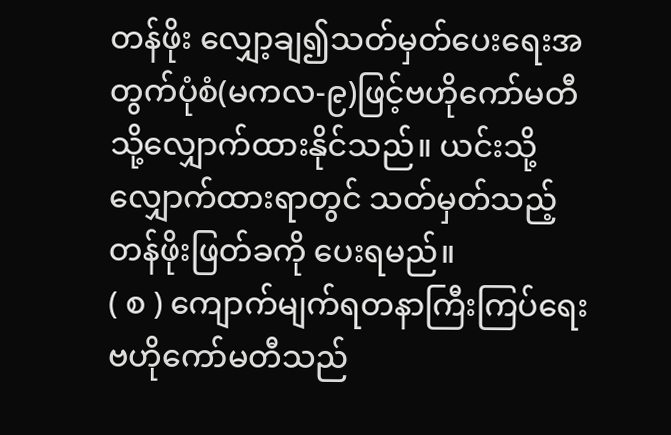တန်ဖိုး လျှော့ချ၍သတ်မှတ်ပေးရေးအတွက်ပုံစံ(မကလ-၉)ဖြင့်ဗဟိုကော်မတီသို့လျှောက်ထားနိုင်သည်။ ယင်းသို့လျှောက်ထားရာတွင် သတ်မှတ်သည့်တန်ဖိုးဖြတ်ခကို ပေးရမည်။
( စ ) ကျောက်မျက်ရတနာကြီးကြပ်ရေးဗဟိုကော်မတီသည်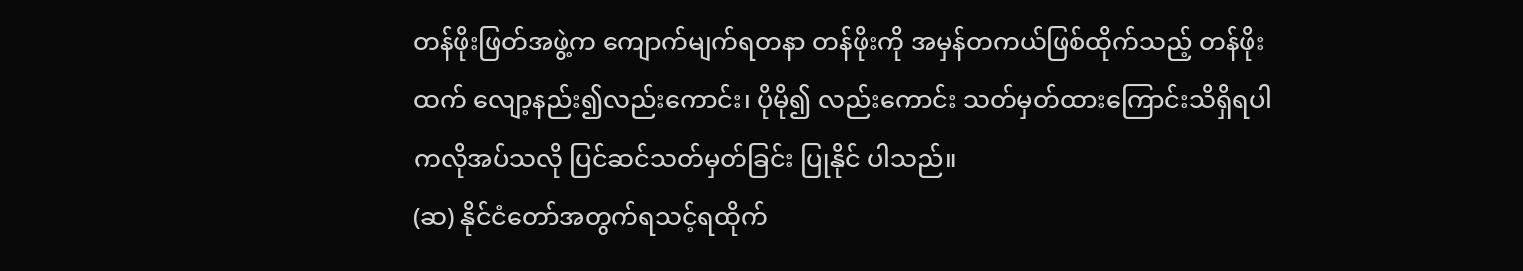တန်ဖိုးဖြတ်အဖွဲ့က ကျောက်မျက်ရတနာ တန်ဖိုးကို အမှန်တကယ်ဖြစ်ထိုက်သည့် တန်ဖိုးထက် လျော့နည်း၍လည်းကောင်း၊ ပိုမို၍ လည်းကောင်း သတ်မှတ်ထားကြောင်းသိရှိရပါကလိုအပ်သလို ပြင်ဆင်သတ်မှတ်ခြင်း ပြုနိုင် ပါသည်။
(ဆ) နိုင်ငံတော်အတွက်ရသင့်ရထိုက်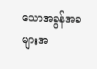သောအခွန်အခများအ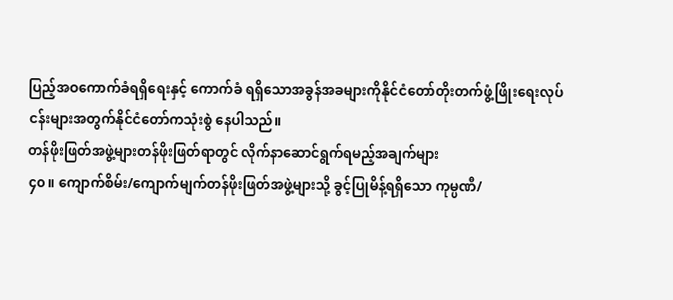ပြည့်အဝကောက်ခံရရှိရေးနှင့် ကောက်ခံ ရရှိသောအခွန်အခများကိုနိုင်ငံတော်တိုးတက်ဖွံ့ဖြိုးရေးလုပ်ငန်းများအတွက်နိုင်ငံတော်ကသုံးစွဲ နေပါသည်။
တန်ဖိုးဖြတ်အဖွဲ့များတန်ဖိုးဖြတ်ရာတွင် လိုက်နာဆောင်ရွက်ရမည့်အချက်များ
၄၀။ ကျောက်စိမ်း/ကျောက်မျက်တန်ဖိုးဖြတ်အဖွဲ့များသို့ ခွင့်ပြုမိန့်ရရှိသော ကုမ္ပဏီ/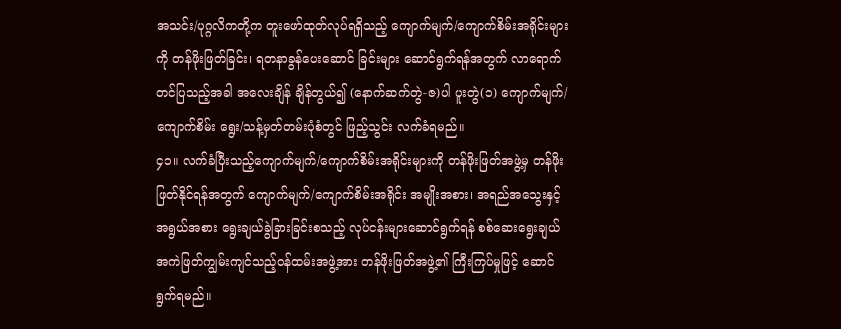အသင်း/ပုဂ္ဂလိကတို့က တူးဖော်ထုတ်လုပ်ရရှိသည့် ကျောက်မျက်/ကျောက်စိမ်းအရိုင်းများကို တန်ဖိုးဖြတ်ခြင်း၊ ရတနာခွန်ပေးဆောင် ခြင်းများ ဆောင်ရွက်ရန်အတွက် လာရောက်တင်ပြသည့်အခါ အလေးချိန် ချိန်တွယ်၍ (နောက်ဆက်တွဲ-ဇ)ပါ ပူးတွဲ(၁) ကျောက်မျက်/ကျောက်စိမ်း ရွေး/သန့်မှတ်တမ်းပုံစံတွင် ဖြည့်သွင်း လက်ခံရမည်။
၄၁။ လက်ခံပြီးသည့်ကျောက်မျက်/ကျောက်စိမ်းအရိုင်းများကို တန်ဖိုးဖြတ်အဖွဲ့မှ တန်ဖိုးဖြတ်နိုင်ရန်အတွက် ကျောက်မျက်/ကျောက်စိမ်းအရိုင်း အမျိုးအစား၊ အရည်အသွေးနှင့် အရွယ်အစား ရွေးချယ်ခွဲခြားခြင်းစသည့် လုပ်ငန်းများဆောင်ရွက်ရန် စစ်ဆေးရွေးချယ် အကဲဖြတ်ကျွမ်းကျင်သည့်ဝန်ထမ်းအဖွဲ့အား တန်ဖိုးဖြတ်အဖွဲ့၏ ကြီးကြပ်မှုဖြင့် ဆောင်ရွက်ရမည်။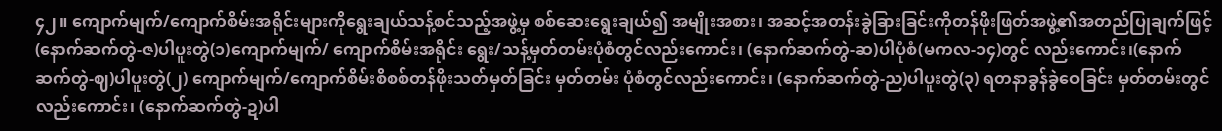၄၂။ ကျောက်မျက်/ကျောက်စိမ်းအရိုင်းများကိုရွေးချယ်သန့်စင်သည့်အဖွဲ့မှ စစ်ဆေးရွေးချယ်၍ အမျိုးအစား၊ အဆင့်အတန်းခွဲခြားခြင်းကိုတန်ဖိုးဖြတ်အဖွဲ့၏အတည်ပြုချက်ဖြင့်(နောက်ဆက်တွဲ-ဇ)ပါပူးတွဲ(၁)ကျောက်မျက်/ ကျောက်စိမ်းအရိုင်း ရွေး/သန့်မှတ်တမ်းပုံစံတွင်လည်းကောင်း၊ (နောက်ဆက်တွဲ-ဆ)ပါပုံစံ(မကလ-၁၄)တွင် လည်းကောင်း၊(နောက်ဆက်တွဲ-ဈ)ပါပူးတွဲ(၂) ကျောက်မျက်/ကျောက်စိမ်းစိစစ်တန်ဖိုးသတ်မှတ်ခြင်း မှတ်တမ်း ပုံစံတွင်လည်းကောင်း၊ (နောက်ဆက်တွဲ-ည)ပါပူးတွဲ(၃) ရတနာခွန်ခွဲဝေခြင်း မှတ်တမ်းတွင်လည်းကောင်း၊ (နောက်ဆက်တွဲ-ဍ)ပါ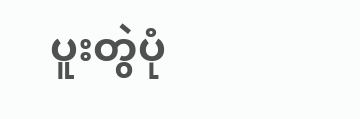ပူးတွဲပုံ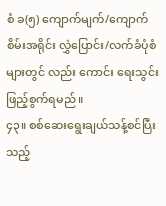စံ ခ(၅) ကျောက်မျက်/ကျောက်စိမ်းအရိုင်း လွှဲပြောင်း/လက်ခံပုံစံများတွင် လည်း ကောင်း ရေးသွင်းဖြည့်စွက်ရမည်။
၄၃။ စစ်ဆေးရွေးချယ်သန့်စင်ပြီးသည့်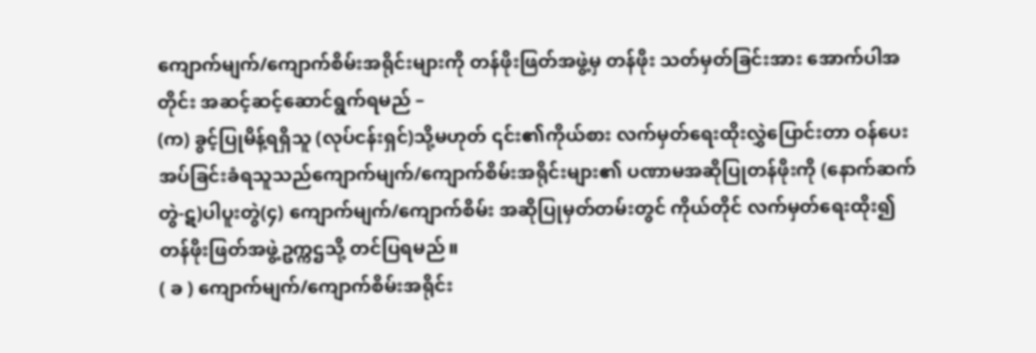ကျောက်မျက်/ကျောက်စိမ်းအရိုင်းများကို တန်ဖိုးဖြတ်အဖွဲ့မှ တန်ဖိုး သတ်မှတ်ခြင်းအား အောက်ပါအတိုင်း အဆင့်ဆင့်ဆောင်ရွက်ရမည် –
(က) ခွင့်ပြုမိန့်ရရှိသူ (လုပ်ငန်းရှင်)သို့မဟုတ် ၎င်း၏ကိုယ်စား လက်မှတ်ရေးထိုးလွှဲပြောင်းတာ ဝန်ပေးအပ်ခြင်းခံရသူသည်ကျောက်မျက်/ကျောက်စိမ်းအရိုင်းများ၏ ပဏာမအဆိုပြုတန်ဖိုးကို (နောက်ဆက်တွဲ-ဋ)ပါပူးတွဲ(၄) ကျောက်မျက်/ကျောက်စိမ်း အဆိုပြုမှတ်တမ်းတွင် ကိုယ်တိုင် လက်မှတ်ရေးထိုး၍ တန်ဖိုးဖြတ်အဖွဲ့ဥက္ကဌသို့ တင်ပြရမည်။
( ခ ) ကျောက်မျက်/ကျောက်စိမ်းအရိုင်း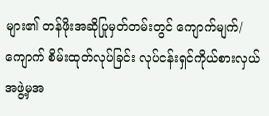များ၏ တန်ဖိုးအဆိုပြုမှတ်တမ်းတွင် ကျောက်မျက်/ကျောက် စိမ်းထုတ်လုပ်ခြင်း လုပ်ငန်းရှင်ကိုယ်စားလှယ်အဖွဲ့မှအ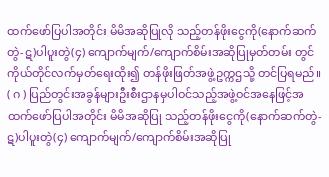ထက်ဖော်ပြပါအတိုင်း မိမိအဆိုပြုလို သည့်တန်ဖိုးငွေကို(နောက်ဆက်တွဲ-ဋ)ပါပူးတွဲ(၄) ကျောက်မျက်/ကျောက်စိမ်းအဆိုပြုမှတ်တမ်း တွင် ကိုယ်တိုင်လက်မှတ်ရေးထိုး၍ တန်ဖိုးဖြတ်အဖွဲ့ဥက္ကဌသို့ တင်ပြရမည်။
( ဂ ) ပြည်တွင်းအခွန်များဦးစီးဌာနမှပါဝင်သည့်အဖွဲ့ဝင်အနေဖြင့်အထက်ဖော်ပြပါအတိုင်း မိမိအဆိုပြု သည့်တန်ဖိုးငွေကို(နောက်ဆက်တွဲ-ဋ)ပါပူးတွဲ(၄) ကျောက်မျက်/ကျောက်စိမ်းအဆိုပြု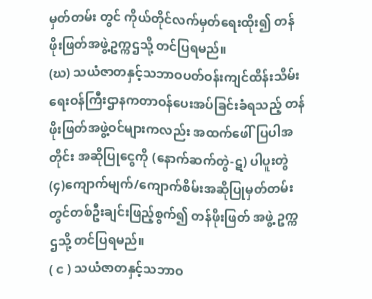မှတ်တမ်း တွင် ကိုယ်တိုင်လက်မှတ်ရေးထိုး၍ တန်ဖိုးဖြတ်အဖွဲ့ဥက္ကဌသို့ တင်ပြရမည်။
(ဃ) သယံဇာတနှင့်သဘာဝပတ်ဝန်းကျင်ထိန်းသိမ်းရေးဝန်ကြီးဌာနကတာဝန်ပေးအပ်ခြင်းခံရသည့် တန်ဖိုးဖြတ်အဖွဲ့ဝင်များကလည်း အထက်ဖေါ်ပြပါအတိုင်း အဆိုပြုငွေကို (နောက်ဆက်တွဲ-ဋ) ပါပူးတွဲ(၄)ကျောက်မျက်/ကျောက်စိမ်းအဆိုပြုမှတ်တမ်းတွင်တစ်ဦးချင်းဖြည့်စွက်၍ တန်ဖိုးဖြတ် အဖွဲ့ ဥက္ကဌသို့ တင်ပြရမည်။
( င ) သယံဇာတနှင့်သဘာဝ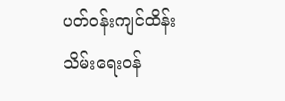ပတ်ဝန်းကျင်ထိန်းသိမ်းရေးဝန်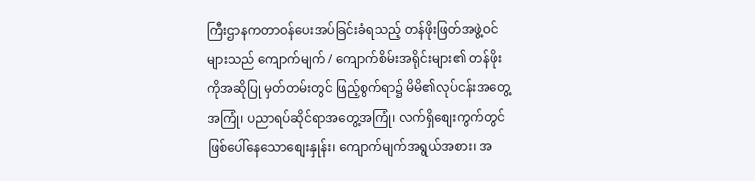ကြီးဌာနကတာဝန်ပေးအပ်ခြင်းခံရသည့် တန်ဖိုးဖြတ်အဖွဲ့ဝင်များသည် ကျောက်မျက် / ကျောက်စိမ်းအရိုင်းများ၏ တန်ဖိုးကိုအဆိုပြု မှတ်တမ်းတွင် ဖြည့်စွက်ရာ၌ မိမိ၏လုပ်ငန်းအတွေ့အကြုံ၊ ပညာရပ်ဆိုင်ရာအတွေ့အကြုံ၊ လက်ရှိစျေးကွက်တွင် ဖြစ်ပေါ်နေသောစျေးနှုန်း၊ ကျောက်မျက်အရွယ်အစား၊ အ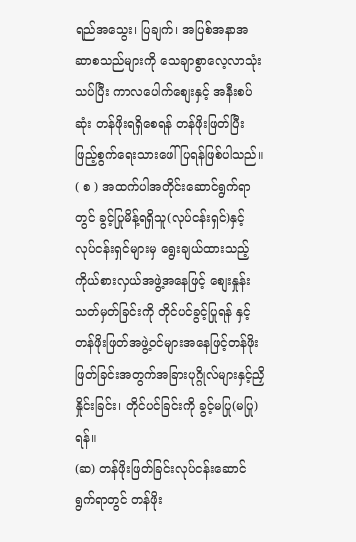ရည်အသွေး၊ ပြချက်၊ အပြစ်အနာအဆာစသည်များကို သေချာစွာလေ့လာသုံးသပ်ပြီး ကာလပေါက်စျေးနှင့် အနီးစပ်ဆုံး တန်ဖိုးရရှိစေရန် တန်ဖိုးဖြတ်ပြီး ဖြည့်စွက်ရေးသားဖေါ်ပြရန်ဖြစ်ပါသည်။
( စ ) အထက်ပါအတိုင်းဆောင်ရွက်ရာတွင် ခွင့်ပြုမိန့်ရရှိသူ(လုပ်ငန်းရှင်)နှင့် လုပ်ငန်းရှင်များမှ ရွေးချယ်ထားသည့် ကိုယ်စားလှယ်အဖွဲ့အနေဖြင့် စျေးနှုန်းသတ်မှတ်ခြင်းကို တိုင်ပင်ခွင့်ပြုရန် နှင့်တန်ဖိုးဖြတ်အဖွဲ့ဝင်များအနေဖြင့်တန်ဖိုးဖြတ်ခြင်းအတွက်အခြားပုဂ္ဂိုလ်များနှင့်ညှိနှိုင်းခြင်း၊ တိုင်ပင်ခြင်းကို ခွင့်မပြု(မပြု)ရန်။
(ဆ) တန်ဖိုးဖြတ်ခြင်းလုပ်ငန်းဆောင်ရွက်ရာတွင် တန်ဖိုး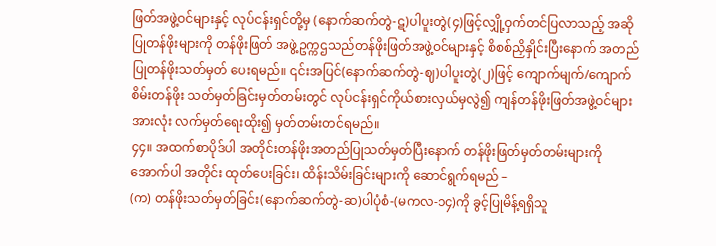ဖြတ်အဖွဲ့ဝင်များနှင့် လုပ်ငန်းရှင်တို့မှ (နောက်ဆက်တွဲ-ဋ)ပါပူးတွဲ(၄)ဖြင့်လျှို့ဝှက်တင်ပြလာသည့် အဆိုပြုတန်ဖိုးများကို တန်ဖိုးဖြတ် အဖွဲ့ဥက္ကဌသည်တန်ဖိုးဖြတ်အဖွဲ့ဝင်များနှင့် စိစစ်ညှိနှိုင်းပြီးနောက် အတည်ပြုတန်ဖိုးသတ်မှတ် ပေးရမည်။ ၎င်းအပြင်(နောက်ဆက်တွဲ-ဈ)ပါပူးတွဲ(၂)ဖြင့် ကျောက်မျက်/ကျောက်စိမ်းတန်ဖိုး သတ်မှတ်ခြင်းမှတ်တမ်းတွင် လုပ်ငန်းရှင်ကိုယ်စားလှယ်မှလွဲ၍ ကျန်တန်ဖိုးဖြတ်အဖွဲ့ဝင်များ အားလုံး လက်မှတ်ရေးထိုး၍ မှတ်တမ်းတင်ရမည်။
၄၄။ အထက်စာပိုဒ်ပါ အတိုင်းတန်ဖိုးအတည်ပြုသတ်မှတ်ပြီးနောက် တန်ဖိုးဖြတ်မှတ်တမ်းများကို အောက်ပါ အတိုင်း ထုတ်ပေးခြင်း၊ ထိန်းသိမ်းခြင်းများကို ဆောင်ရွက်ရမည် –
(က) တန်ဖိုးသတ်မှတ်ခြင်း(နောက်ဆက်တွဲ-ဆ)ပါပုံစံ-(မကလ-၁၄)ကို ခွင့်ပြုမိန့်ရရှိသူ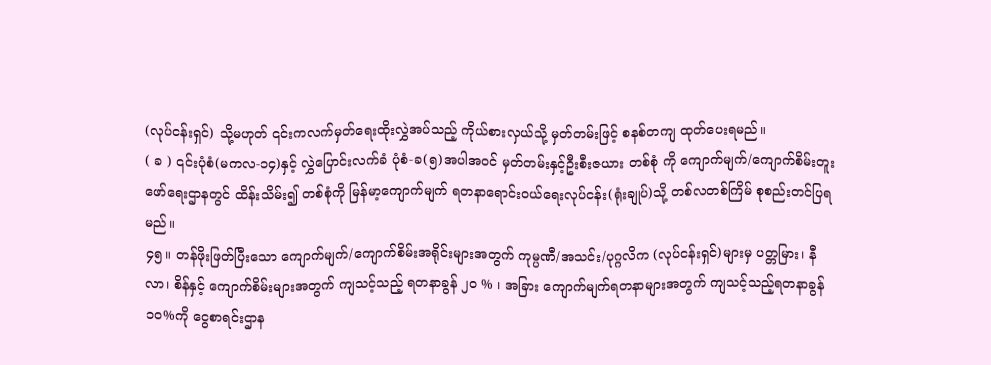(လုပ်ငန်းရှင်) သို့မဟုတ် ၎င်းကလက်မှတ်ရေးထိုးလွှဲအပ်သည့် ကိုယ်စားလှယ်သို့ မှတ်တမ်းဖြင့် စနစ်တကျ ထုတ်ပေးရမည်။
( ခ ) ၎င်းပုံစံ(မကလ-၁၄)နှင့် လွှဲပြောင်းလက်ခံ ပုံစံ-ခ(၅)အပါအဝင် မှတ်တမ်းနှင့်ဦးစီးဇယား တစ်စုံ ကို ကျောက်မျက်/ကျောက်စိမ်းတူးဖော်ရေးဌာနတွင် ထိန်းသိမ်း၍ တစ်စုံကို မြန်မာ့ကျောက်မျက် ရတနာရောင်းဝယ်ရေးလုပ်ငန်း(ရုံးချုပ်)သို့ တစ်လတစ်ကြိမ် စုစည်းတင်ပြရမည်။
၄၅။ တန်ဖိုးဖြတ်ပြီးသော ကျောက်မျက်/ကျောက်စိမ်းအရိုင်းများအတွက် ကုမ္ပဏီ/အသင်း/ပုဂ္ဂလိက (လုပ်ငန်းရှင်)များမှ ပတ္တမြား၊ နီလာ၊ စိန်နှင့် ကျောက်စိမ်းများအတွက် ကျသင့်သည့် ရတနာခွန် ၂၀ % ၊ အခြား ကျောက်မျက်ရတနာများအတွက် ကျသင့်သည့်ရတနာခွန် ၁၀%ကို ငွေစာရင်းဌာန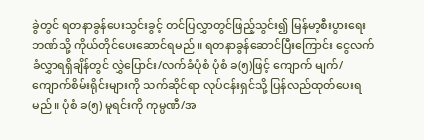ခွဲတွင် ရတနာခွန်ပေးသွင်းခွင့် တင်ပြလွှာတွင်ဖြည့်သွင်း၍ မြန်မာ့စီးပွားရေးဘဏ်သို့ ကိုယ်တိုင်ပေးဆောင်ရမည်။ ရတနာခွန်ဆောင်ပြီးကြောင်း ငွေလက်ခံလွှာရရှိချိန်တွင် လွှဲပြောင်း/လက်ခံပုံစံ ပုံစံ ခ(၅)ဖြင့် ကျောက် မျက်/ကျောက်စိမ်းရိုင်းများကို သက်ဆိုင်ရာ လုပ်ငန်းရှင်သို့ ပြန်လည်ထုတ်ပေးရမည်။ ပုံစံ ခ(၅) မူရင်းကို ကုမ္ပဏီ/အ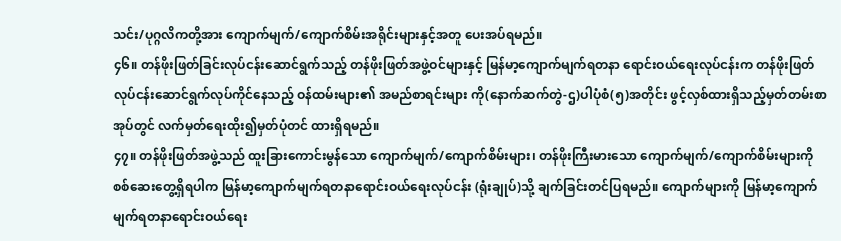သင်း/ပုဂ္ဂလိကတို့အား ကျောက်မျက်/ကျောက်စိမ်းအရိုင်းများနှင့်အတူ ပေးအပ်ရမည်။
၄၆။ တန်ဖိုးဖြတ်ခြင်းလုပ်ငန်းဆောင်ရွက်သည့် တန်ဖိုးဖြတ်အဖွဲ့ဝင်များနှင့် မြန်မာ့ကျောက်မျက်ရတနာ ရောင်းဝယ်ရေးလုပ်ငန်းက တန်ဖိုးဖြတ်လုပ်ငန်းဆောင်ရွက်လုပ်ကိုင်နေသည့် ဝန်ထမ်းများ၏ အမည်စာရင်းများ ကို(နောက်ဆက်တွဲ-ဌ)ပါပုံစံ(၅)အတိုင်း ဖွင့်လှစ်ထားရှိသည့်မှတ်တမ်းစာအုပ်တွင် လက်မှတ်ရေးထိုး၍မှတ်ပုံတင် ထားရှိရမည်။
၄၇။ တန်ဖိုးဖြတ်အဖွဲ့သည် ထူးခြားကောင်းမွန်သော ကျောက်မျက်/ကျောက်စိမ်းများ၊ တန်ဖိုးကြီးမားသော ကျောက်မျက်/ကျောက်စိမ်းများကို စစ်ဆေးတွေ့ရှိရပါက မြန်မာ့ကျောက်မျက်ရတနာရောင်းဝယ်ရေးလုပ်ငန်း (ရုံးချုပ်)သို့ ချက်ခြင်းတင်ပြရမည်။ ကျောက်များကို မြန်မာ့ကျောက်မျက်ရတနာရောင်းဝယ်ရေး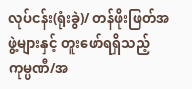လုပ်ငန်း(ရုံးခွဲ)/ တန်ဖိုးဖြတ်အဖွဲ့များနှင့် တူးဖော်ရရှိသည့်ကုမ္ပဏီ/အ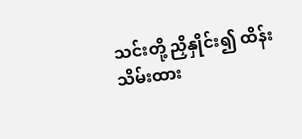သင်းတို့ ညှိနှိုင်း၍ ထိန်းသိမ်းထား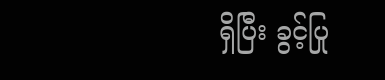ရှိပြီး ခွင့်ပြု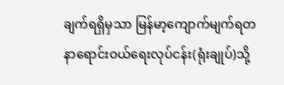ချက်ရရှိမှသာ မြန်မာ့ကျောက်မျက်ရတနာရောင်းဝယ်ရေးလုပ်ငန်း(ရုံးချုပ်)သို့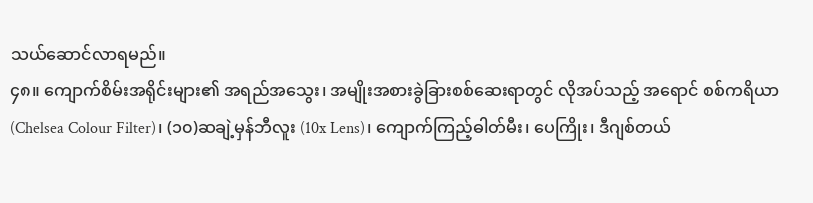သယ်ဆောင်လာရမည်။
၄၈။ ကျောက်စိမ်းအရိုင်းများ၏ အရည်အသွေး၊ အမျိုးအစားခွဲခြားစစ်ဆေးရာတွင် လိုအပ်သည့် အရောင် စစ်ကရိယာ(Chelsea Colour Filter)၊ (၁၀)ဆချဲ့မှန်ဘီလူး (10x Lens)၊ ကျောက်ကြည့်ဓါတ်မီး၊ ပေကြိုး၊ ဒီဂျစ်တယ်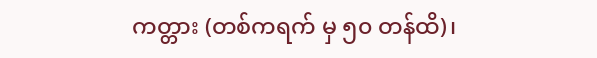ကတ္တား (တစ်ကရက် မှ ၅၀ တန်ထိ)၊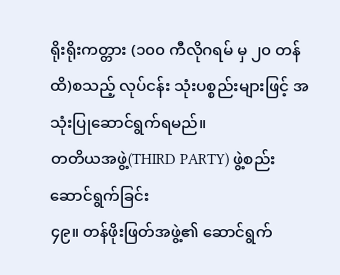ရိုးရိုးကတ္တား (၁၀၀ ကီလိုဂရမ် မှ ၂၀ တန်ထိ)စသည့် လုပ်ငန်း သုံးပစ္စည်းများဖြင့် အသုံးပြုဆောင်ရွက်ရမည်။
တတိယအဖွဲ့(THIRD PARTY) ဖွဲ့စည်းဆောင်ရွက်ခြင်း
၄၉။ တန်ဖိုးဖြတ်အဖွဲ့၏ ဆောင်ရွက်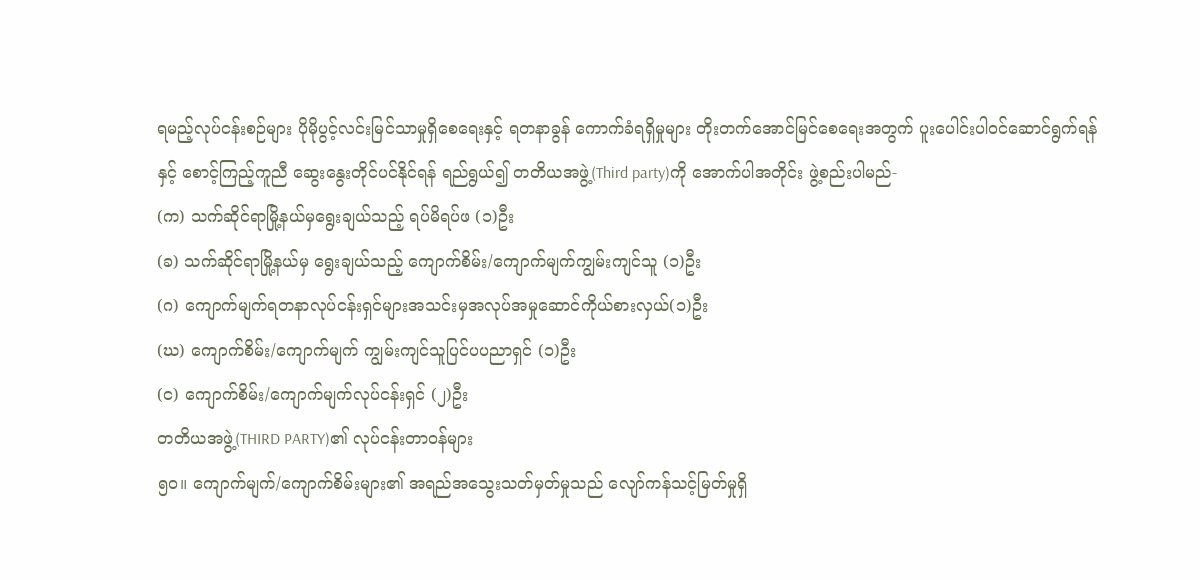ရမည့်လုပ်ငန်းစဉ်များ ပိုမိုပွင့်လင်းမြင်သာမှုရှိစေရေးနှင့် ရတနာခွန် ကောက်ခံရရှိမှုများ တိုးတက်အောင်မြင်စေရေးအတွက် ပူးပေါင်းပါဝင်ဆောင်ရွက်ရန်နှင့် စောင့်ကြည့်ကူညီ ဆွေးနွေးတိုင်ပင်နိုင်ရန် ရည်ရွယ်၍ တတိယအဖွဲ့(Third party)ကို အောက်ပါအတိုင်း ဖွဲ့စည်းပါမည်-
(က) သက်ဆိုင်ရာမြို့နယ်မှရွေးချယ်သည့် ရပ်မိရပ်ဖ (၁)ဦး
(ခ) သက်ဆိုင်ရာမြို့နယ်မှ ရွေးချယ်သည့် ကျောက်စိမ်း/ကျောက်မျက်ကျွမ်းကျင်သူ (၁)ဦး
(ဂ) ကျောက်မျက်ရတနာလုပ်ငန်းရှင်များအသင်းမှအလုပ်အမှုဆောင်ကိုယ်စားလှယ်(၁)ဦး
(ဃ) ကျောက်စိမ်း/ကျောက်မျက် ကျွမ်းကျင်သူပြင်ပပညာရှင် (၁)ဦး
(င) ကျောက်စိမ်း/ကျောက်မျက်လုပ်ငန်းရှင် (၂)ဦး
တတိယအဖွဲ့(THIRD PARTY)၏ လုပ်ငန်းတာဝန်များ
၅၀။ ကျောက်မျက်/ကျောက်စိမ်းများ၏ အရည်အသွေးသတ်မှတ်မှုသည် လျော်ကန်သင့်မြတ်မှုရှိ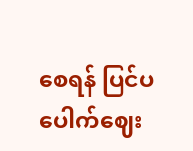စေရန် ပြင်ပ ပေါက်ဈေး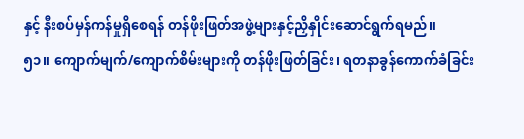နှင့် နီးစပ်မှန်ကန်မှုရှိစေရန် တန်ဖိုးဖြတ်အဖွဲ့များနှင့်ညှိနှိုင်းဆောင်ရွက်ရမည်။
၅၁။ ကျောက်မျက်/ကျောက်စိမ်းများကို တန်ဖိုးဖြတ်ခြင်း၊ ရတနာခွန်ကောက်ခံခြင်း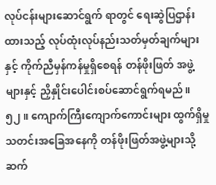လုပ်ငန်းများဆောင်ရွက် ရာတွင် ရေးဆွဲပြဌာန်းထားသည့် လုပ်ထုံးလုပ်နည်းသတ်မှတ်ချက်များနှင့် ကိုက်ညီမှန်ကန်မှုရှိစေရန် တန်ဖိုးဖြတ် အဖွဲ့များနှင့် ညှိနှိုင်းပေါင်းစပ်ဆောင်ရွက်ရမည်။
၅၂။ ကျောက်ကြီးကျောက်ကောင်းများ ထွက်ရှိမှုသတင်းအခြေအနေကို တန်ဖိုးဖြတ်အဖွဲ့များသို့ ဆက်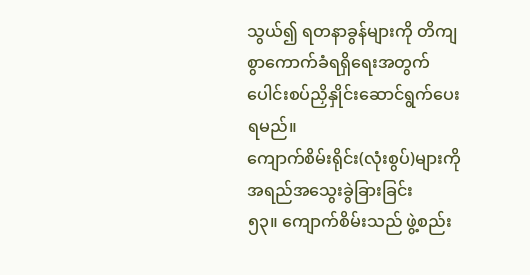သွယ်၍ ရတနာခွန်များကို တိကျစွာကောက်ခံရရှိရေးအတွက် ပေါင်းစပ်ညှိနှိုင်းဆောင်ရွက်ပေးရမည်။
ကျောက်စိမ်းရိုင်း(လုံးစွပ်)များကို အရည်အသွေးခွဲခြားခြင်း
၅၃။ ကျောက်စိမ်းသည် ဖွဲ့စည်း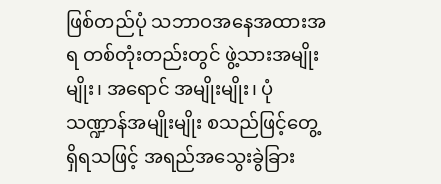ဖြစ်တည်ပုံ သဘာဝအနေအထားအရ တစ်တုံးတည်းတွင် ဖွဲ့သားအမျိုးမျိုး၊ အရောင် အမျိုးမျိုး၊ ပုံသဏ္ဍာန်အမျိုးမျိုး စသည်ဖြင့်တွေ့ရှိရသဖြင့် အရည်အသွေးခွဲခြား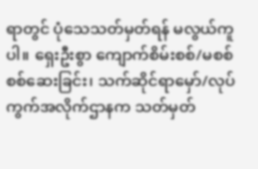ရာတွင် ပုံသေသတ်မှတ်ရန် မလွယ်ကူပါ။ ရှေးဦးစွာ ကျောက်စိမ်းစစ်/မစစ် စစ်ဆေးခြင်း၊ သက်ဆိုင်ရာမှော်/လုပ်ကွက်အလိုက်ဌာနက သတ်မှတ်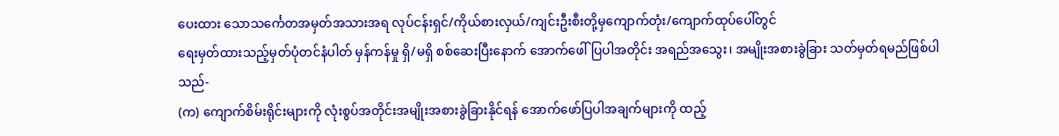ပေးထား သောသင်္ကေတအမှတ်အသားအရ လုပ်ငန်းရှင်/ကိုယ်စားလှယ်/ကျင်းဦးစီးတို့မှကျောက်တုံး/ကျောက်ထုပ်ပေါ်တွင်
ရေးမှတ်ထားသည့်မှတ်ပုံတင်နံပါတ် မှန်ကန်မှု ရှိ/မရှိ စစ်ဆေးပြီးနောက် အောက်ဖေါ်ပြပါအတိုင်း အရည်အသွေး၊ အမျိုးအစားခွဲခြား သတ်မှတ်ရမည်ဖြစ်ပါသည်-
(က) ကျောက်စိမ်းရိုင်းများကို လုံးစွပ်အတိုင်းအမျိုးအစားခွဲခြားနိုင်ရန် အောက်ဖော်ပြပါအချက်များကို ထည့်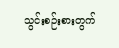သွင်းစဉ်းစားတွက်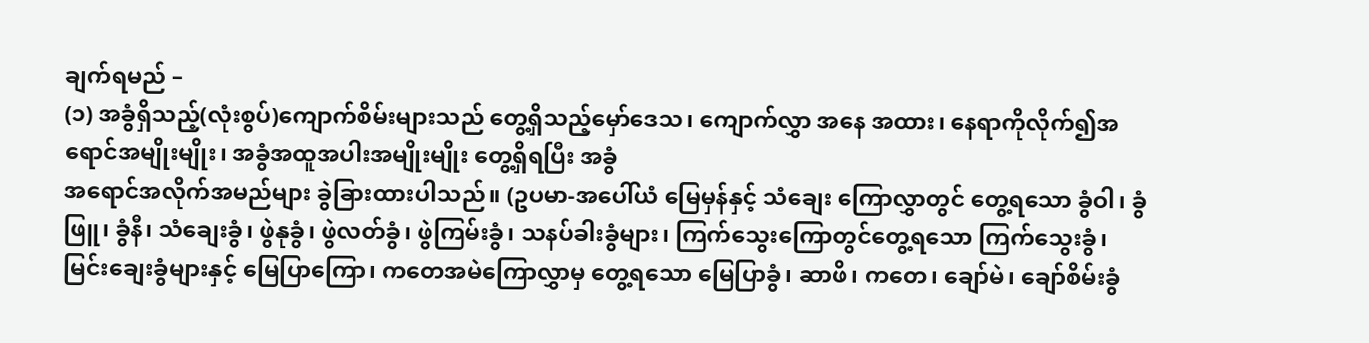ချက်ရမည် –
(၁) အခွံရှိသည့်(လုံးစွပ်)ကျောက်စိမ်းများသည် တွေ့ရှိသည့်မှော်ဒေသ၊ ကျောက်လွှာ အနေ အထား၊ နေရာကိုလိုက်၍အရောင်အမျိုးမျိုး၊ အခွံအထူအပါးအမျိုးမျိုး တွေ့ရှိရပြီး အခွံ
အရောင်အလိုက်အမည်များ ခွဲခြားထားပါသည်။ (ဥပမာ-အပေါ်ယံ မြေမှန်နှင့် သံချေး ကြောလွှာတွင် တွေ့ရသော ခွံဝါ၊ ခွံဖြူ၊ ခွံနီ၊ သံချေးခွံ၊ ဖွဲနုခွံ၊ ဖွဲလတ်ခွံ၊ ဖွဲကြမ်းခွံ၊ သနပ်ခါးခွံများ၊ ကြက်သွေးကြောတွင်တွေ့ရသော ကြက်သွေးခွံ၊ မြင်းချေးခွံများနှင့် မြေပြာကြော၊ ကတေအမဲကြောလွှာမှ တွေ့ရသော မြေပြာခွံ၊ ဆာဖိ၊ ကတေ၊ ချော်မဲ၊ ချော်စိမ်းခွံ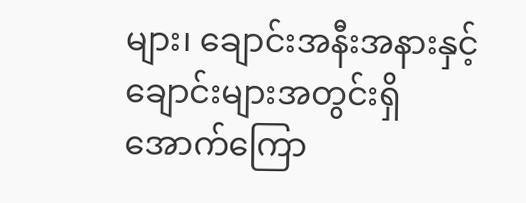များ၊ ချောင်းအနီးအနားနှင့် ချောင်းများအတွင်းရှိ အောက်ကြော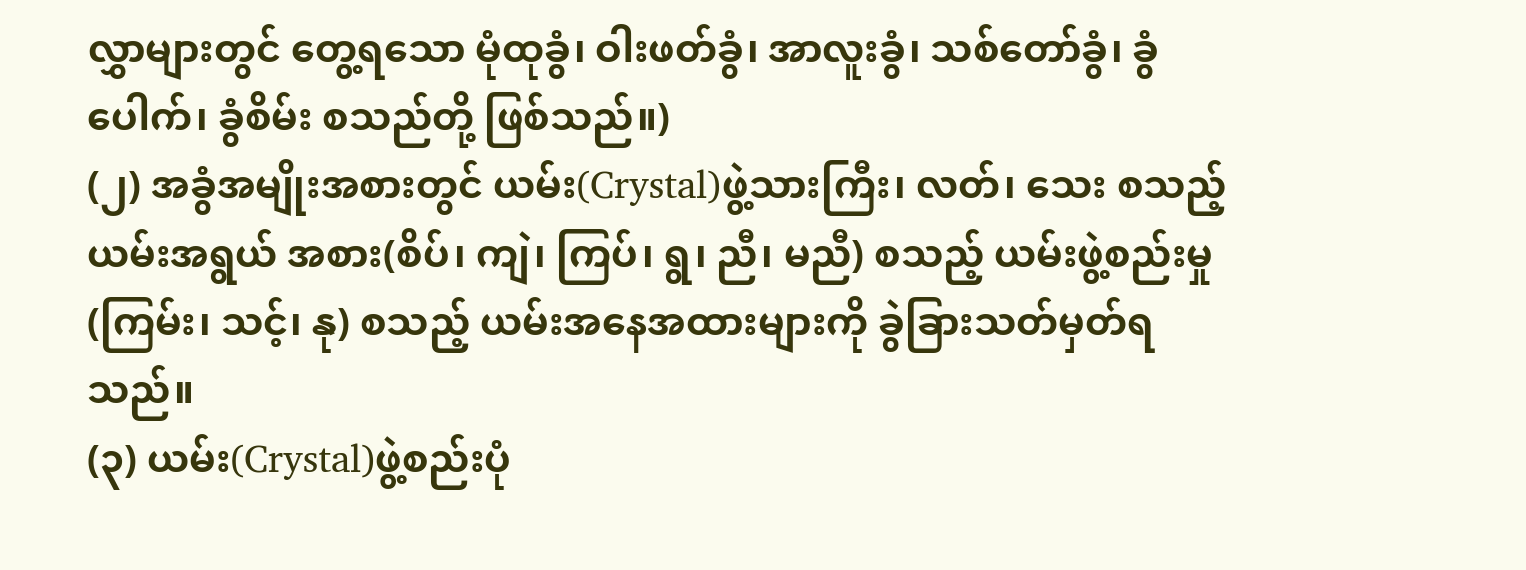လွှာများတွင် တွေ့ရသော မုံထုခွံ၊ ဝါးဖတ်ခွံ၊ အာလူးခွံ၊ သစ်တော်ခွံ၊ ခွံပေါက်၊ ခွံစိမ်း စသည်တို့ ဖြစ်သည်။)
(၂) အခွံအမျိုးအစားတွင် ယမ်း(Crystal)ဖွဲ့သားကြီး၊ လတ်၊ သေး စသည့် ယမ်းအရွယ် အစား(စိပ်၊ ကျဲ၊ ကြပ်၊ ရွ၊ ညီ၊ မညီ) စသည့် ယမ်းဖွဲ့စည်းမှု (ကြမ်း၊ သင့်၊ နု) စသည့် ယမ်းအနေအထားများကို ခွဲခြားသတ်မှတ်ရသည်။
(၃) ယမ်း(Crystal)ဖွဲ့စည်းပုံ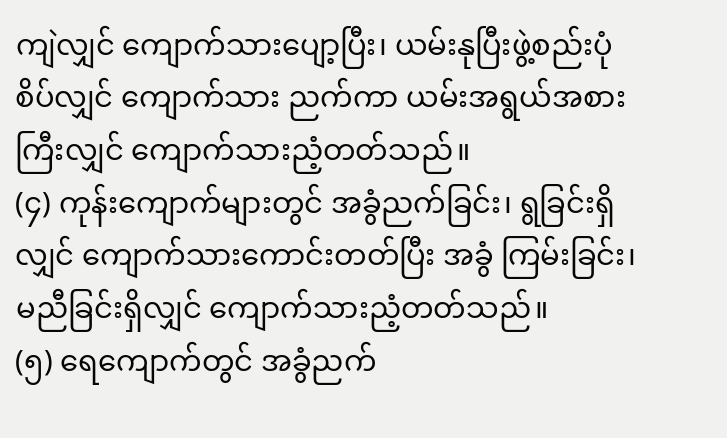ကျဲလျှင် ကျောက်သားပျော့ပြီး၊ ယမ်းနုပြီးဖွဲ့စည်းပုံစိပ်လျှင် ကျောက်သား ညက်ကာ ယမ်းအရွယ်အစားကြီးလျှင် ကျောက်သားညံ့တတ်သည်။
(၄) ကုန်းကျောက်များတွင် အခွံညက်ခြင်း၊ ရွခြင်းရှိလျှင် ကျောက်သားကောင်းတတ်ပြီး အခွံ ကြမ်းခြင်း၊ မညီခြင်းရှိလျှင် ကျောက်သားညံ့တတ်သည်။
(၅) ရေကျောက်တွင် အခွံညက်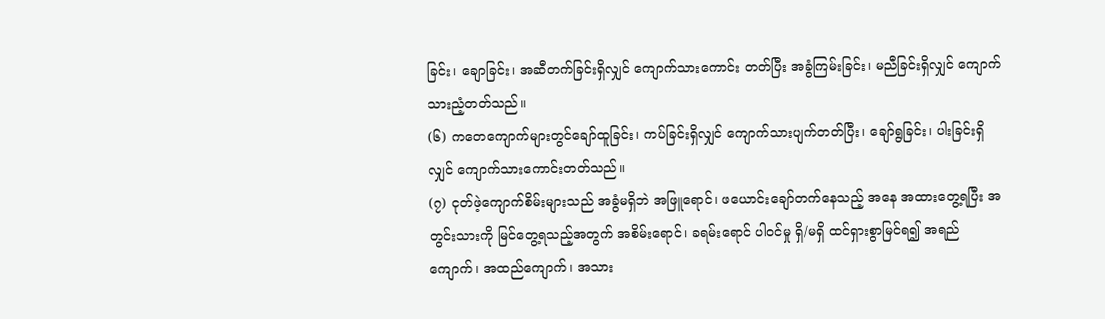ခြင်း၊ ချောခြင်း၊ အဆီတက်ခြင်းရှိလျှင် ကျောက်သားကောင်း တတ်ပြီး အခွံကြမ်းခြင်း၊ မညီခြင်းရှိလျှင် ကျောက်သားညံ့တတ်သည်။
(၆) ကတေကျောက်များတွင်ချော်ထူခြင်း၊ ကပ်ခြင်းရှိလျှင် ကျောက်သားပျက်တတ်ပြီး၊ ချော်ရွခြင်း၊ ပါးခြင်းရှိလျှင် ကျောက်သားကောင်းတတ်သည်။
(၇) ငုတ်ဖဲ့ကျောက်စိမ်းများသည် အခွံမရှိဘဲ အဖြူရောင်၊ ဖယောင်းချော်တက်နေသည့် အနေ အထားတွေ့ရပြီး အတွင်းသားကို မြင်တွေ့ရသည့်အတွက် အစိမ်းရောင်၊ ခရမ်းရောင် ပါဝင်မှု ရှိ/မရှိ ထင်ရှားစွာမြင်ရ၍ အရည်ကျောက်၊ အထည်ကျောက်၊ အသား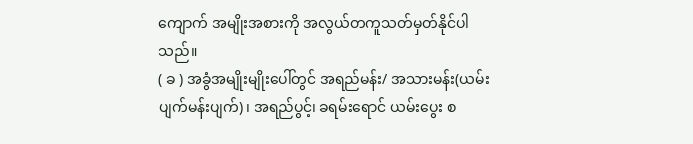ကျောက် အမျိုးအစားကို အလွယ်တကူသတ်မှတ်နိုင်ပါသည်။
( ခ ) အခွံအမျိုးမျိုးပေါ်တွင် အရည်မန်း/ အသားမန်း(ယမ်းပျက်မန်းပျက်)၊ အရည်ပွင့်၊ ခရမ်းရောင် ယမ်းပွေး စ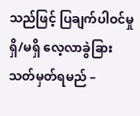သည်ဖြင့် ပြချက်ပါဝင်မှု ရှိ/မရှိ လေ့လာခွဲခြားသတ်မှတ်ရမည် –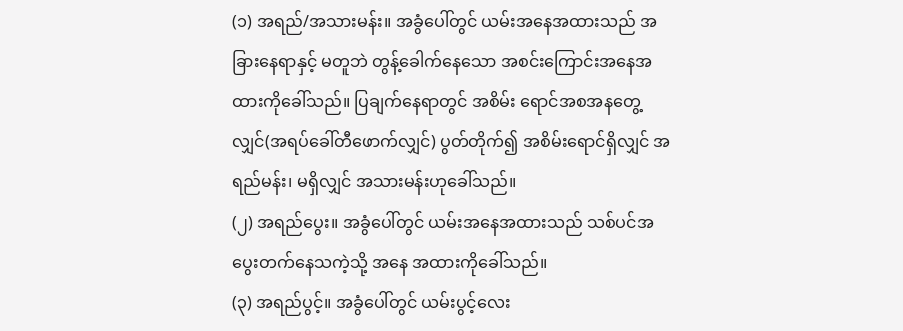(၁) အရည်/အသားမန်း။ အခွံပေါ်တွင် ယမ်းအနေအထားသည် အခြားနေရာနှင့် မတူဘဲ တွန့်ခေါက်နေသော အစင်းကြောင်းအနေအထားကိုခေါ်သည်။ ပြချက်နေရာတွင် အစိမ်း ရောင်အစအနတွေ့လျှင်(အရပ်ခေါ်တီဖောက်လျှင်) ပွတ်တိုက်၍ အစိမ်းရောင်ရှိလျှင် အရည်မန်း၊ မရှိလျှင် အသားမန်းဟုခေါ်သည်။
(၂) အရည်ပွေး။ အခွံပေါ်တွင် ယမ်းအနေအထားသည် သစ်ပင်အပွေးတက်နေသကဲ့သို့ အနေ အထားကိုခေါ်သည်။
(၃) အရည်ပွင့်။ အခွံပေါ်တွင် ယမ်းပွင့်လေး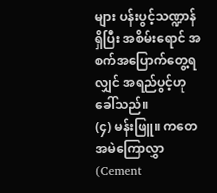များ ပန်းပွင့်သဏ္ဍာန်ရှိပြီး အစိမ်းရောင် အစက်အပြောက်တွေ့ရလျှင် အရည်ပွင့်ဟုခေါ်သည်။
(၄) မန်းဖြူ။ ကတေအမဲကြောလွှာ(Cement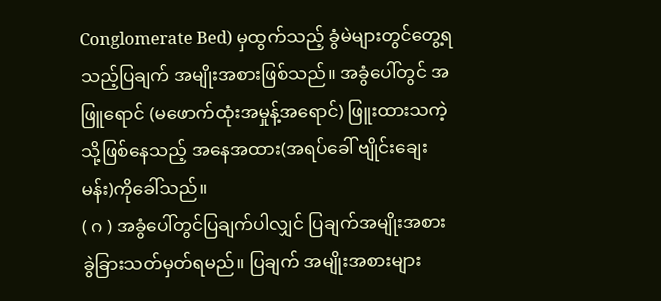Conglomerate Bed) မှထွက်သည့် ခွံမဲများတွင်တွေ့ရသည့်ပြချက် အမျိုးအစားဖြစ်သည်။ အခွံပေါ်တွင် အဖြူရောင် (မဖောက်ထုံးအမှုန့်အရောင်) ဖြူးထားသကဲ့သို့ဖြစ်နေသည့် အနေအထား(အရပ်ခေါ် ဗျိုင်းချေးမန်း)ကိုခေါ်သည်။
( ဂ ) အခွံပေါ်တွင်ပြချက်ပါလျှင် ပြချက်အမျိုးအစား ခွဲခြားသတ်မှတ်ရမည်။ ပြချက် အမျိုးအစားများ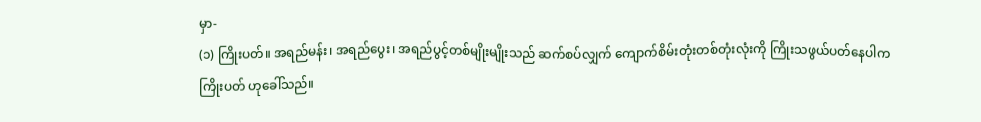မှာ-
(၁) ကြိုးပတ်။ အရည်မန်း၊ အရည်ပွေး၊ အရည်ပွင့်တစ်မျိုးမျိုးသည် ဆက်စပ်လျှက် ကျောက်စိမ်းတုံးတစ်တုံးလုံးကို ကြိုးသဖွယ်ပတ်နေပါက ကြိုးပတ် ဟုခေါ်သည်။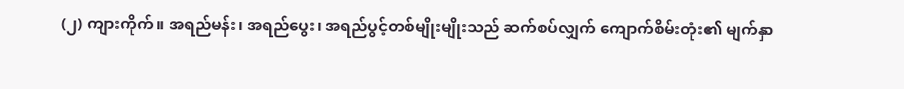(၂) ကျားကိုက်။ အရည်မန်း၊ အရည်ပွေး၊ အရည်ပွင့်တစ်မျိုးမျိုးသည် ဆက်စပ်လျှက် ကျောက်စိမ်းတုံး၏ မျက်နှာ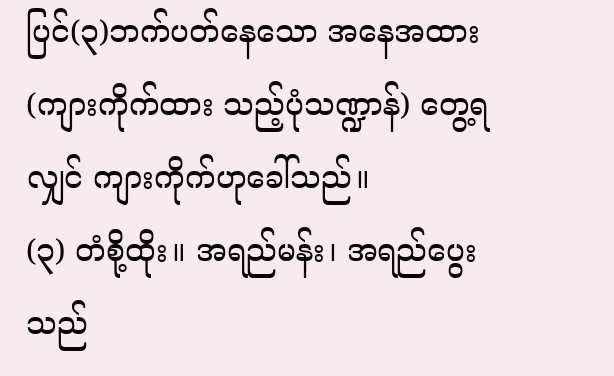ပြင်(၃)ဘက်ပတ်နေသော အနေအထား(ကျားကိုက်ထား သည့်ပုံသဏ္ဍာန်) တွေ့ရလျှင် ကျားကိုက်ဟုခေါ်သည်။
(၃) တံစို့ထိုး။ အရည်မန်း၊ အရည်ပွေးသည်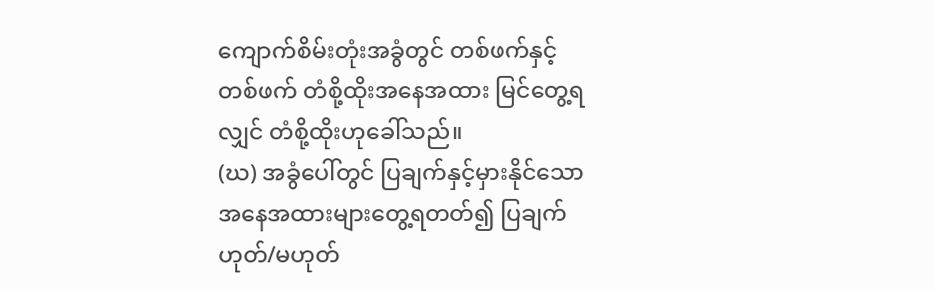ကျောက်စိမ်းတုံးအခွံတွင် တစ်ဖက်နှင့် တစ်ဖက် တံစို့ထိုးအနေအထား မြင်တွေ့ရလျှင် တံစို့ထိုးဟုခေါ်သည်။
(ဃ) အခွံပေါ်တွင် ပြချက်နှင့်မှားနိုင်သော အနေအထားများတွေ့ရတတ်၍ ပြချက်ဟုတ်/မဟုတ်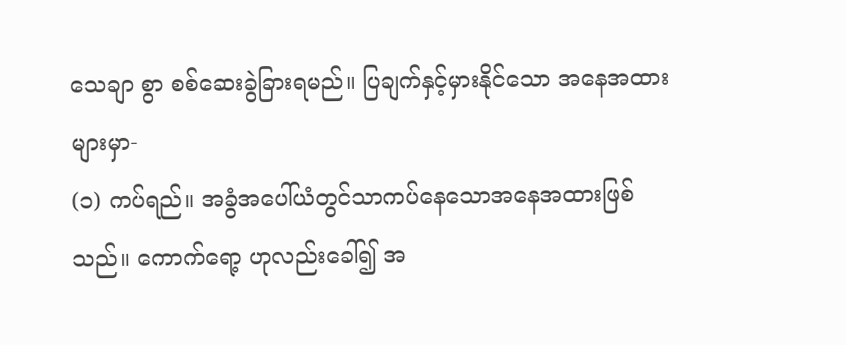သေချာ စွာ စစ်ဆေးခွဲခြားရမည်။ ပြချက်နှင့်မှားနိုင်သော အနေအထားများမှာ-
(၁) ကပ်ရည်။ အခွံအပေါ်ယံတွင်သာကပ်နေသောအနေအထားဖြစ်သည်။ ကောက်ရော့ ဟုလည်းခေါ်၍ အ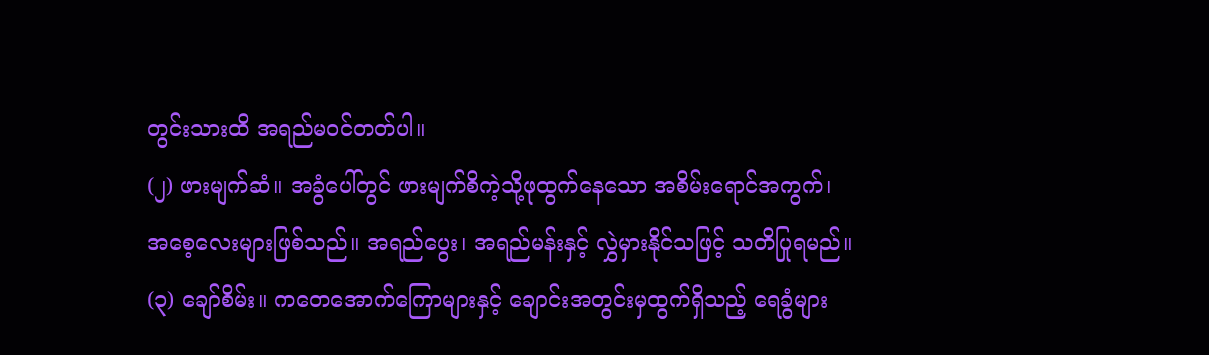တွင်းသားထိ အရည်မဝင်တတ်ပါ။
(၂) ဖားမျက်ဆံ။ အခွံပေါ်တွင် ဖားမျက်စိကဲ့သို့ဖုထွက်နေသော အစိမ်းရောင်အကွက်၊ အစေ့လေးများဖြစ်သည်။ အရည်ပွေး၊ အရည်မန်းနှင့် လွှဲမှားနိုင်သဖြင့် သတိပြုရမည်။
(၃) ချော်စိမ်း။ ကတေအောက်ကြောများနှင့် ချောင်းအတွင်းမှထွက်ရှိသည့် ရေခွံများ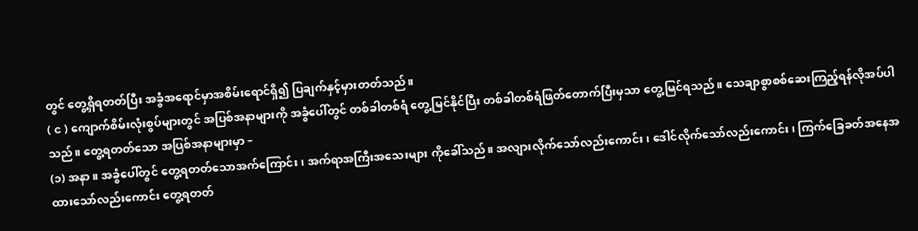တွင် တွေ့ရှိရတတ်ပြီး အခွံအရောင်မှာအစိမ်းရောင်ရှိ၍ ပြချက်နှင့်မှားတတ်သည်။
( င ) ကျောက်စိမ်းလုံးစွပ်များတွင် အပြစ်အနာများကို အခွံပေါ်တွင် တစ်ခါတစ်ရံ တွေ့မြင်နိုင်ပြီး တစ်ခါတစ်ရံဖြတ်တောက်ပြီးမှသာ တွေ့မြင်ရသည်။ သေချာစွာစစ်ဆေးကြည့်ရန်လိုအပ်ပါသည်။ တွေ့ရတတ်သော အပြစ်အနာများမှာ –
(၁) အနာ။ အခွံပေါ်တွင် တွေ့ရတတ်သောအက်ကြောင်း၊ အက်ရာအကြီးအသေးများ ကိုခေါ်သည်။ အလျားလိုက်သော်လည်းကောင်း၊ ဒေါင်လိုက်သော်လည်းကောင်း၊ ကြက်ခြေခတ်အနေအထားသော်လည်းကောင်း တွေ့ရတတ်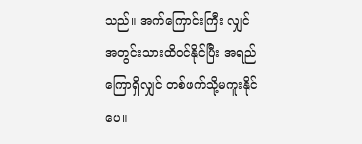သည်။ အက်ကြောင်းကြီး လျှင် အတွင်းသားထိဝင်နိုင်ပြီး အရည်ကြောရှိလျှင် တစ်ဖက်သို့မကူးနိုင်ပေ။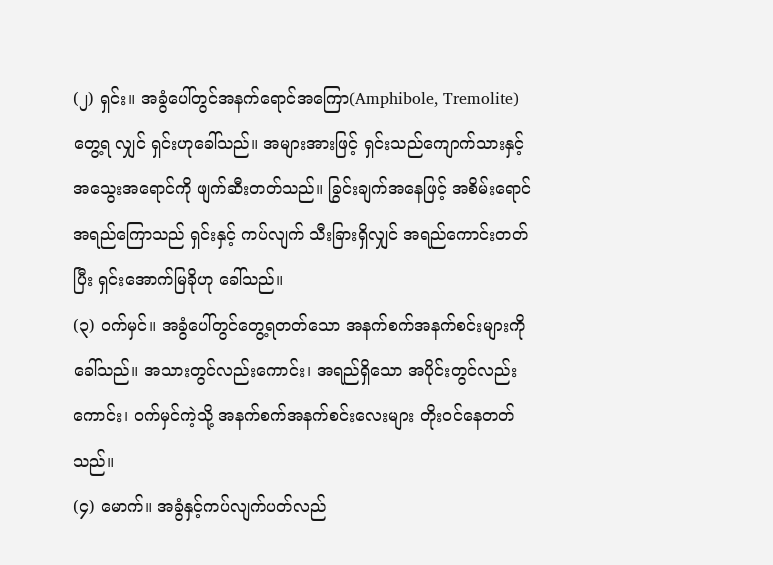(၂) ရှင်း။ အခွံပေါ်တွင်အနက်ရောင်အကြော(Amphibole, Tremolite) တွေ့ရ လျှင် ရှင်းဟုခေါ်သည်။ အများအားဖြင့် ရှင်းသည်ကျောက်သားနှင့် အသွေးအရောင်ကို ဖျက်ဆီးတတ်သည်။ ခြွင်းချက်အနေဖြင့် အစိမ်းရောင် အရည်ကြောသည် ရှင်းနှင့် ကပ်လျက် သီးခြားရှိလျှင် အရည်ကောင်းတတ်ပြီး ရှင်းအောက်မြခိုဟု ခေါ်သည်။
(၃) ဝက်မှင်။ အခွံပေါ်တွင်တွေ့ရတတ်သော အနက်စက်အနက်စင်းများကိုခေါ်သည်။ အသားတွင်လည်းကောင်း၊ အရည်ရှိသော အပိုင်းတွင်လည်းကောင်း၊ ဝက်မှင်ကဲ့သို့ အနက်စက်အနက်စင်းလေးများ တိုးဝင်နေတတ်သည်။
(၄) မောက်။ အခွံနှင့်ကပ်လျက်ပတ်လည်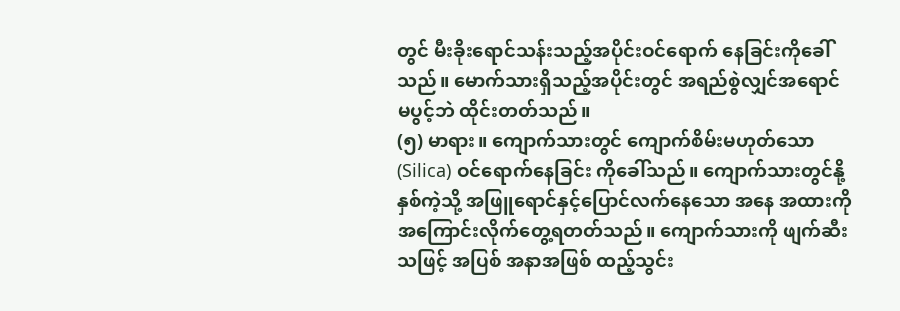တွင် မီးခိုးရောင်သန်းသည့်အပိုင်းဝင်ရောက် နေခြင်းကိုခေါ်သည်။ မောက်သားရှိသည့်အပိုင်းတွင် အရည်စွဲလျှင်အရောင် မပွင့်ဘဲ ထိုင်းတတ်သည်။
(၅) မာရား။ ကျောက်သားတွင် ကျောက်စိမ်းမဟုတ်သော (Silica) ဝင်ရောက်နေခြင်း ကိုခေါ်သည်။ ကျောက်သားတွင်နို့နှစ်ကဲ့သို့ အဖြူရောင်နှင့်ပြောင်လက်နေသော အနေ အထားကို အကြောင်းလိုက်တွေ့ရတတ်သည်။ ကျောက်သားကို ဖျက်ဆီးသဖြင့် အပြစ် အနာအဖြစ် ထည့်သွင်း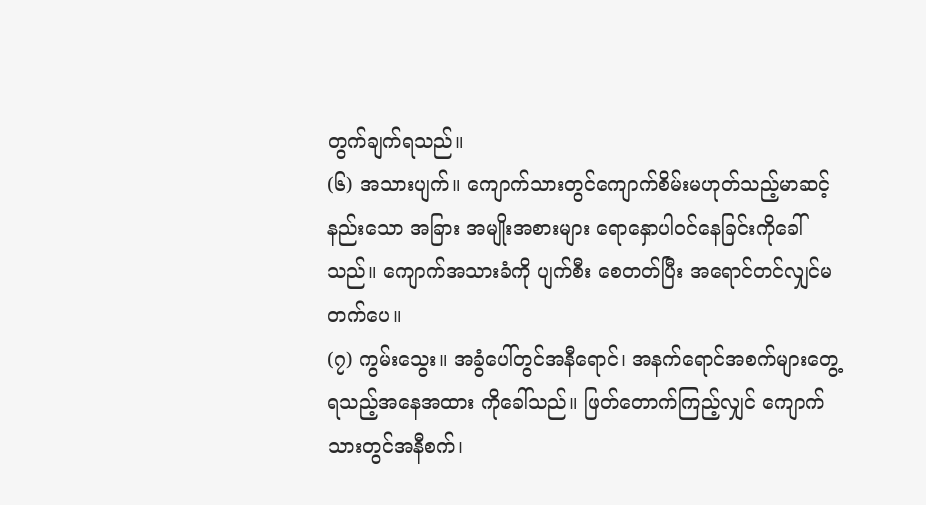တွက်ချက်ရသည်။
(၆) အသားပျက်။ ကျောက်သားတွင်ကျောက်စိမ်းမဟုတ်သည့်မာဆင့်နည်းသော အခြား အမျိုးအစားများ ရောနှောပါဝင်နေခြင်းကိုခေါ်သည်။ ကျောက်အသားခံကို ပျက်စီး စေတတ်ပြီး အရောင်တင်လျှင်မတက်ပေ။
(၇) ကွမ်းသွေး။ အခွံပေါ်တွင်အနီရောင်၊ အနက်ရောင်အစက်များတွေ့ရသည့်အနေအထား ကိုခေါ်သည်။ ဖြတ်တောက်ကြည့်လျှင် ကျောက်သားတွင်အနီစက်၊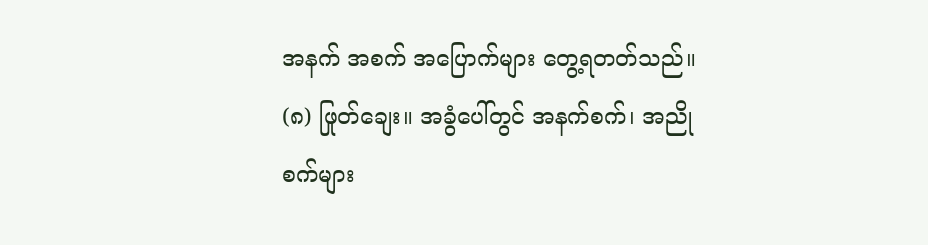အနက် အစက် အပြောက်များ တွေ့ရတတ်သည်။
(၈) ဖြုတ်ချေး။ အခွံပေါ်တွင် အနက်စက်၊ အညိုစက်များ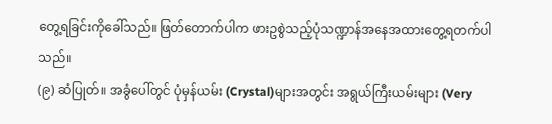တွေ့ရခြင်းကိုခေါ်သည်။ ဖြတ်တောက်ပါက ဖားဥစွဲသည့်ပုံသဏ္ဍာန်အနေအထားတွေ့ရတက်ပါသည်။
(၉) ဆံပြုတ်။ အခွံပေါ်တွင် ပုံမှန်ယမ်း (Crystal)များအတွင်း အရွယ်ကြီးယမ်းများ (Very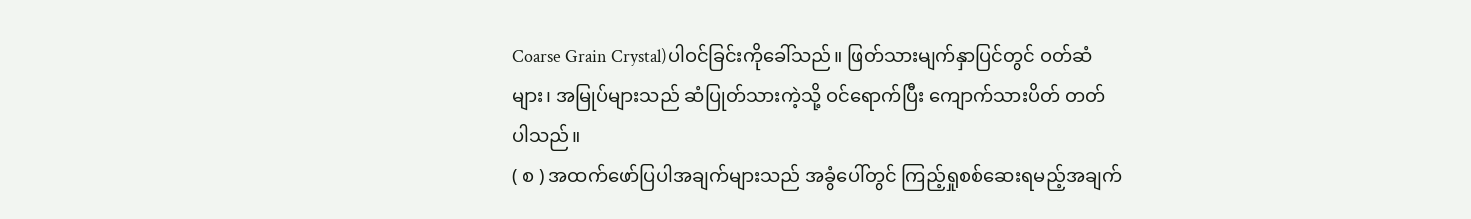Coarse Grain Crystal)ပါဝင်ခြင်းကိုခေါ်သည်။ ဖြတ်သားမျက်နှာပြင်တွင် ဝတ်ဆံများ၊ အမြုပ်များသည် ဆံပြုတ်သားကဲ့သို့ ဝင်ရောက်ပြီး ကျောက်သားပိတ် တတ်ပါသည်။
( စ ) အထက်ဖော်ပြပါအချက်များသည် အခွံပေါ်တွင် ကြည့်ရှုစစ်ဆေးရမည့်အချက်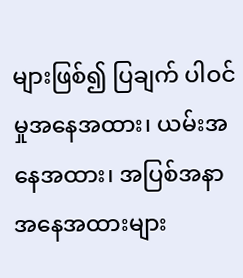များဖြစ်၍ ပြချက် ပါဝင်မှုအနေအထား၊ ယမ်းအနေအထား၊ အပြစ်အနာအနေအထားများ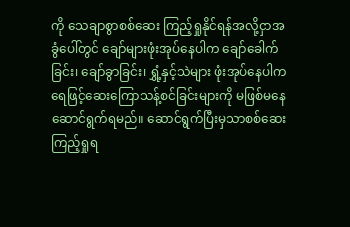ကို သေချာစွာစစ်ဆေး ကြည့်ရှုနိုင်ရန်အလို့ငှာအခွံပေါ်တွင် ချော်များဖုံးအုပ်နေပါက ချော်ခေါက်ခြင်း၊ ချော်ခွာခြင်း၊ ရွှံ့နှင့်သဲများ ဖုံးအုပ်နေပါက ရေဖြင့်ဆေးကြောသန့်စင်ခြင်းများကို မဖြစ်မနေဆောင်ရွက်ရမည်။ ဆောင်ရွက်ပြီးမှသာစစ်ဆေးကြည့်ရှုရ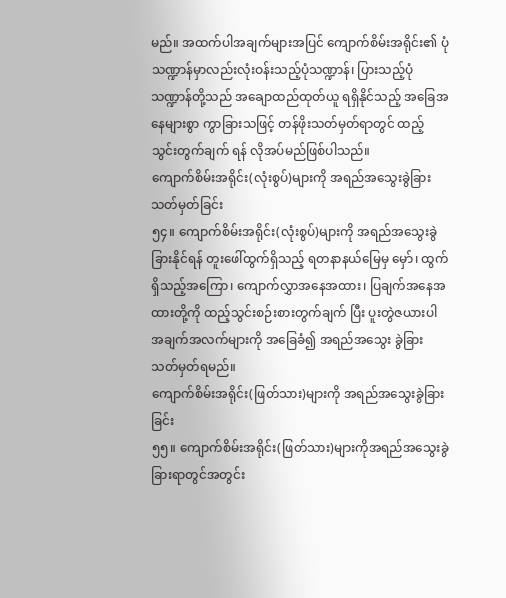မည်။ အထက်ပါအချက်များအပြင် ကျောက်စိမ်းအရိုင်း၏ ပုံသဏ္ဍာန်မှာလည်းလုံးဝန်းသည့်ပုံသဏ္ဍာန်၊ ပြားသည့်ပုံသဏ္ဍာန်တို့သည် အချောထည်ထုတ်ယူ ရရှိနိုင်သည့် အခြေအနေများစွာ ကွာခြားသဖြင့် တန်ဖိုးသတ်မှတ်ရာတွင် ထည့်သွင်းတွက်ချက် ရန် လိုအပ်မည်ဖြစ်ပါသည်။
ကျောက်စိမ်းအရိုင်း(လုံးစွပ်)များကို အရည်အသွေးခွဲခြားသတ်မှတ်ခြင်း
၅၄။ ကျောက်စိမ်းအရိုင်း(လုံးစွပ်)များကို အရည်အသွေးခွဲခြားနိုင်ရန် တူးဖေါ်ထွက်ရှိသည့် ရတနာနယ်မြေမှ မှော်၊ ထွက်ရှိသည့်အကြော၊ ကျောက်လွှာအနေအထား၊ ပြချက်အနေအထားတို့ကို ထည့်သွင်းစဉ်းစားတွက်ချက် ပြီး ပူးတွဲဇယားပါအချက်အလက်များကို အခြေခံ၍ အရည်အသွေး ခွဲခြားသတ်မှတ်ရမည်။
ကျောက်စိမ်းအရိုင်း(ဖြတ်သား)များကို အရည်အသွေးခွဲခြားခြင်း
၅၅။ ကျောက်စိမ်းအရိုင်း(ဖြတ်သား)များကိုအရည်အသွေးခွဲခြားရာတွင်အတွင်း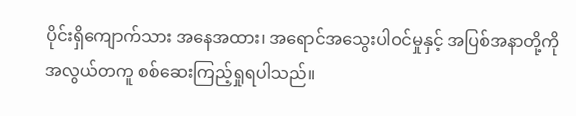ပိုင်းရှိကျောက်သား အနေအထား၊ အရောင်အသွေးပါဝင်မှုနှင့် အပြစ်အနာတို့ကို အလွယ်တကူ စစ်ဆေးကြည့်ရှုရပါသည်။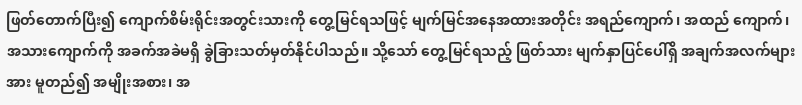ဖြတ်တောက်ပြီး၍ ကျောက်စိမ်းရိုင်းအတွင်းသားကို တွေ့မြင်ရသဖြင့် မျက်မြင်အနေအထားအတိုင်း အရည်ကျောက်၊ အထည် ကျောက်၊ အသားကျောက်ကို အခက်အခဲမရှိ ခွဲခြားသတ်မှတ်နိုင်ပါသည်။ သို့သော် တွေ့မြင်ရသည့် ဖြတ်သား မျက်နှာပြင်ပေါ်ရှိ အချက်အလက်များအား မူတည်၍ အမျိုးအစား၊ အ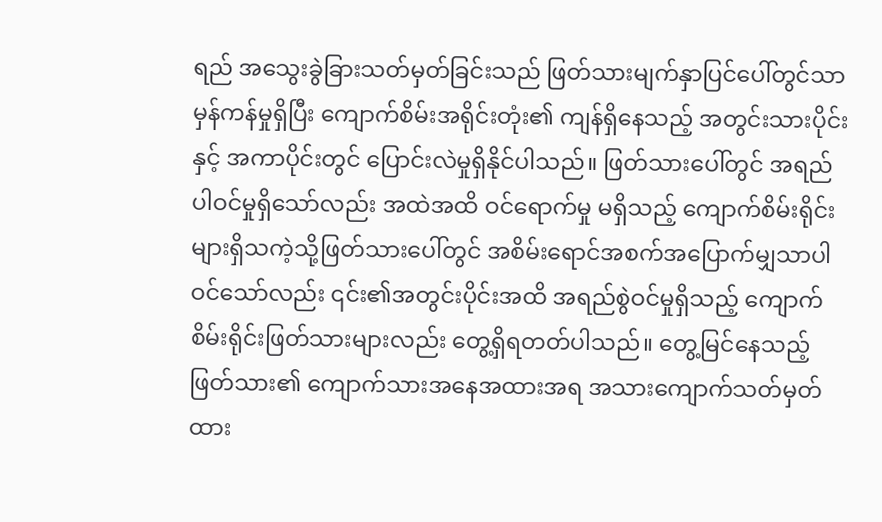ရည် အသွေးခွဲခြားသတ်မှတ်ခြင်းသည် ဖြတ်သားမျက်နှာပြင်ပေါ်တွင်သာ မှန်ကန်မှုရှိပြီး ကျောက်စိမ်းအရိုင်းတုံး၏ ကျန်ရှိနေသည့် အတွင်းသားပိုင်းနှင့် အကာပိုင်းတွင် ပြောင်းလဲမှုရှိနိုင်ပါသည်။ ဖြတ်သားပေါ်တွင် အရည်ပါဝင်မှုရှိသော်လည်း အထဲအထိ ဝင်ရောက်မှု မရှိသည့် ကျောက်စိမ်းရိုင်းများရှိသကဲ့သို့ဖြတ်သားပေါ်တွင် အစိမ်းရောင်အစက်အပြောက်မျှသာပါဝင်သော်လည်း ၎င်း၏အတွင်းပိုင်းအထိ အရည်စွဲဝင်မှုရှိသည့် ကျောက်စိမ်းရိုင်းဖြတ်သားများလည်း တွေ့ရှိရတတ်ပါသည်။ တွေ့မြင်နေသည့် ဖြတ်သား၏ ကျောက်သားအနေအထားအရ အသားကျောက်သတ်မှတ်ထား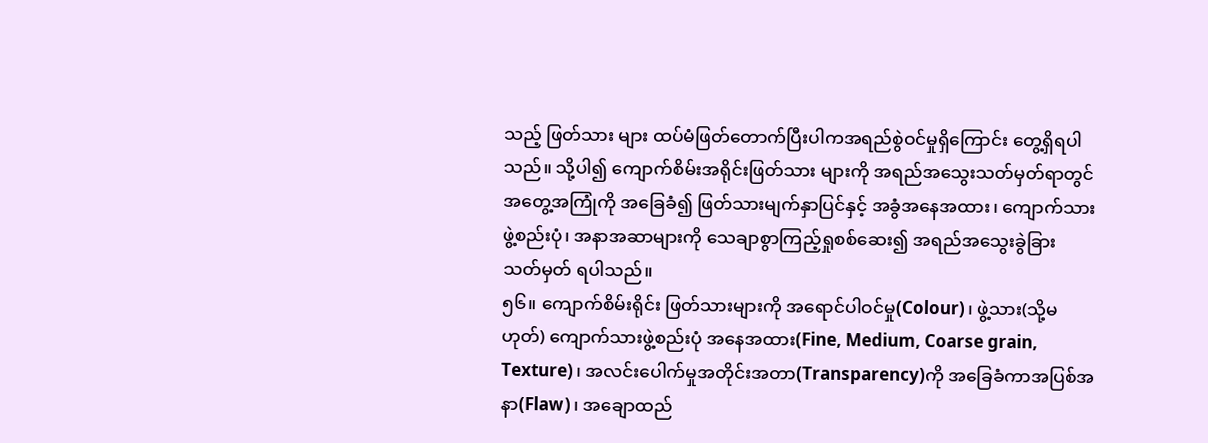သည့် ဖြတ်သား များ ထပ်မံဖြတ်တောက်ပြီးပါကအရည်စွဲဝင်မှုရှိကြောင်း တွေ့ရှိရပါသည်။ သို့ပါ၍ ကျောက်စိမ်းအရိုင်းဖြတ်သား များကို အရည်အသွေးသတ်မှတ်ရာတွင် အတွေ့အကြုံကို အခြေခံ၍ ဖြတ်သားမျက်နှာပြင်နှင့် အခွံအနေအထား၊ ကျောက်သားဖွဲ့စည်းပုံ၊ အနာအဆာများကို သေချာစွာကြည့်ရှုစစ်ဆေး၍ အရည်အသွေးခွဲခြား သတ်မှတ် ရပါသည်။
၅၆။ ကျောက်စိမ်းရိုင်း ဖြတ်သားများကို အရောင်ပါဝင်မှု(Colour)၊ ဖွဲ့သား(သို့မဟုတ်) ကျောက်သားဖွဲ့စည်းပုံ အနေအထား(Fine, Medium, Coarse grain, Texture)၊ အလင်းပေါက်မှုအတိုင်းအတာ(Transparency)ကို အခြေခံကာအပြစ်အနာ(Flaw)၊ အချောထည်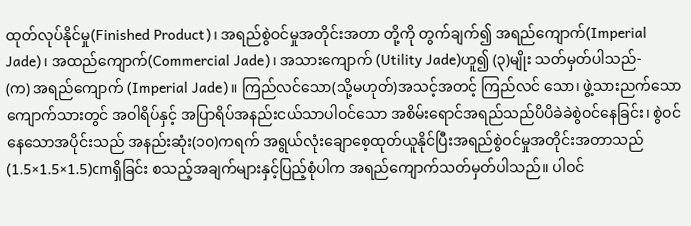ထုတ်လုပ်နိုင်မှု(Finished Product)၊ အရည်စွဲဝင်မှုအတိုင်းအတာ တို့ကို တွက်ချက်၍ အရည်ကျောက်(Imperial Jade)၊ အထည်ကျောက်(Commercial Jade)၊ အသားကျောက် (Utility Jade)ဟူ၍ (၃)မျိုး သတ်မှတ်ပါသည်-
(က) အရည်ကျောက် (Imperial Jade)။ ကြည်လင်သော(သို့မဟုတ်)အသင့်အတင့် ကြည်လင် သော၊ ဖွဲ့သားညက်သော ကျောက်သားတွင် အဝါရိပ်နှင့် အပြာရိပ်အနည်းငယ်သာပါဝင်သော အစိမ်းရောင်အရည်သည်ပိပိခဲခဲစွဲဝင်နေခြင်း၊ စွဲဝင်နေသောအပိုင်းသည် အနည်းဆုံး(၁၀)ကရက် အရွယ်လုံးချောစေ့ထုတ်ယူနိုင်ပြီးအရည်စွဲဝင်မှုအတိုင်းအတာသည် (1.5×1.5×1.5)cmရှိခြင်း စသည့်အချက်များနှင့်ပြည့်စုံပါက အရည်ကျောက်သတ်မှတ်ပါသည်။ ပါဝင်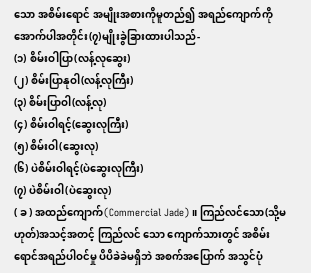သော အစိမ်းရောင် အမျိုးအစားကိုမူတည်၍ အရည်ကျောက်ကို အောက်ပါအတိုင်း(၇)မျိုးခွဲခြားထားပါသည်-
(၁) စိမ်းဝါပြာ(လန့်လုဆွေး)
(၂) စိမ်းပြာနုဝါ(လန့်လုကြီး)
(၃) စိမ်းပြာဝါ(လန့်လု)
(၄) စိမ်းဝါရင့်(ဆွေးလုကြီး)
(၅) စိမ်းဝါ(ဆွေးလု)
(၆) ပဲစိမ်းဝါရင့်(ပဲဆွေးလုကြီး)
(၇) ပဲစိမ်းဝါ(ပဲဆွေးလု)
( ခ ) အထည်ကျောက်(Commercial Jade)။ ကြည်လင်သော(သို့မဟုတ်)အသင့်အတင့် ကြည်လင် သော ကျောက်သားတွင် အစိမ်းရောင်အရည်ပါဝင်မှု ပိပိခဲခဲမရှိဘဲ အစက်အပြောက် အသွင်ပုံ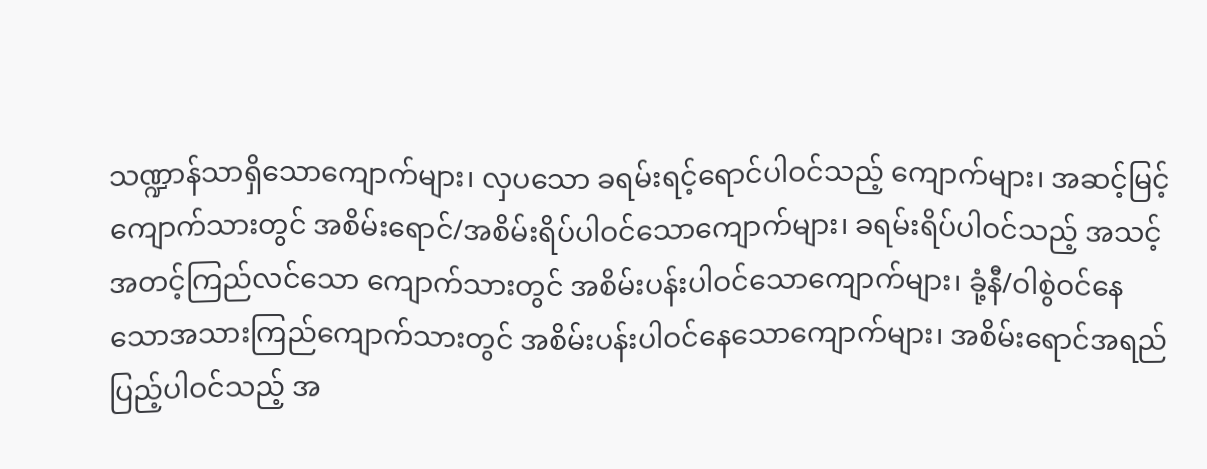သဏ္ဍာန်သာရှိသောကျောက်များ၊ လှပသော ခရမ်းရင့်ရောင်ပါဝင်သည့် ကျောက်များ၊ အဆင့်မြင့် ကျောက်သားတွင် အစိမ်းရောင်/အစိမ်းရိပ်ပါဝင်သောကျောက်များ၊ ခရမ်းရိပ်ပါဝင်သည့် အသင့် အတင့်ကြည်လင်သော ကျောက်သားတွင် အစိမ်းပန်းပါဝင်သောကျောက်များ၊ ခုံ့နီ/ဝါစွဲဝင်နေ သောအသားကြည်ကျောက်သားတွင် အစိမ်းပန်းပါဝင်နေသောကျောက်များ၊ အစိမ်းရောင်အရည် ပြည့်ပါဝင်သည့် အ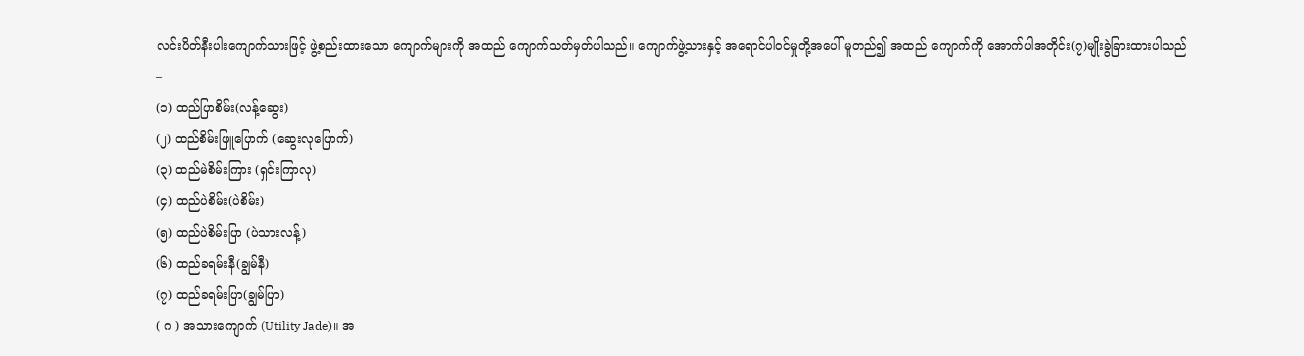လင်းပိတ်နီးပါးကျောက်သားဖြင့် ဖွဲ့စည်းထားသော ကျောက်များကို အထည် ကျောက်သတ်မှတ်ပါသည်။ ကျောက်ဖွဲ့သားနှင့် အရောင်ပါဝင်မှုတို့အပေါ် မူတည်၍ အထည် ကျောက်ကို အောက်ပါအတိုင်း(၇)မျိုးခွဲခြားထားပါသည် –
(၁) ထည်ပြာစိမ်း(လန့်ဆွေး)
(၂) ထည်စိမ်းဖြူပြောက် (ဆွေးလုပြောက်)
(၃) ထည်မဲစိမ်းကြား (ရှင်းကြာလု)
(၄) ထည်ပဲစိမ်း(ပဲစိမ်း)
(၅) ထည်ပဲစိမ်းပြာ (ပဲသားလန့်)
(၆) ထည်ခရမ်းနီ(ချွမ်နီ)
(၇) ထည်ခရမ်းပြာ(ချွမ်ပြာ)
( ဂ ) အသားကျောက် (Utility Jade)။ အ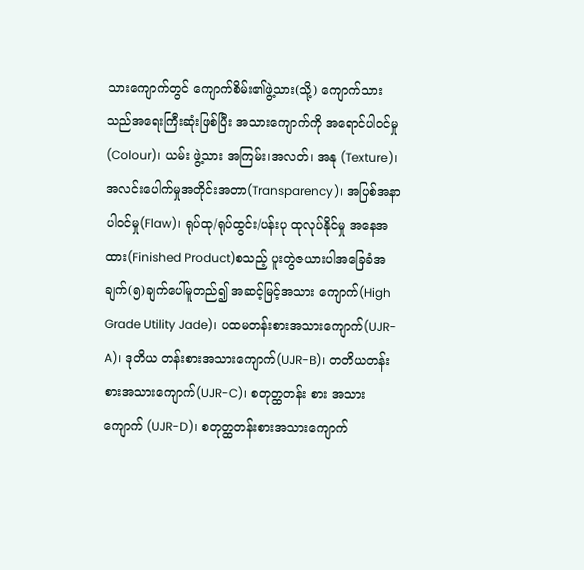သားကျောက်တွင် ကျောက်စိမ်း၏ဖွဲ့သား(သို့) ကျောက်သားသည်အရေးကြီးဆုံးဖြစ်ပြီး အသားကျောက်ကို အရောင်ပါဝင်မှု(Colour)၊ ယမ်း ဖွဲ့သား အကြမ်း၊အလတ်၊ အနု (Texture)၊ အလင်းပေါက်မှုအတိုင်းအတာ(Transparency)၊ အပြစ်အနာပါဝင်မှု(Flaw)၊ ရုပ်ထု/ရုပ်ထွင်း/ပန်းပု ထုလုပ်နိုင်မှု အနေအထား(Finished Product)စသည့် ပူးတွဲဇယားပါအခြေခံအချက်(၅)ချက်ပေါ်မူတည်၍ အဆင့်မြင့်အသား ကျောက်(High Grade Utility Jade)၊ ပထမတန်းစားအသားကျောက်(UJR-A)၊ ဒုတိယ တန်းစားအသားကျောက်(UJR-B)၊ တတိယတန်းစားအသားကျောက်(UJR-C)၊ စတုတ္ထတန်း စား အသားကျောက် (UJR-D)၊ စတုတ္ထတန်းစားအသားကျောက်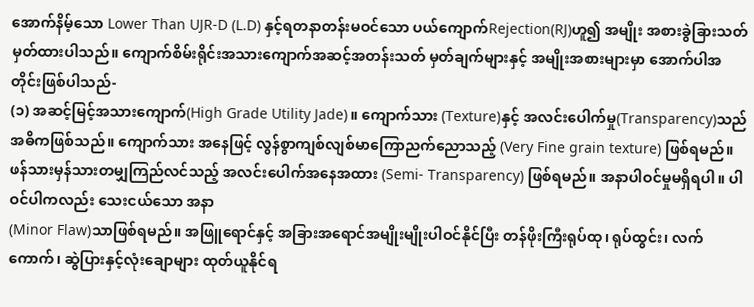အောက်နိမ့်သော Lower Than UJR-D (L.D) နှင့်ရတနာတန်းမဝင်သော ပယ်ကျောက်Rejection(RJ)ဟူ၍ အမျိုး အစားခွဲခြားသတ်မှတ်ထားပါသည်။ ကျောက်စိမ်းရိုင်းအသားကျောက်အဆင့်အတန်းသတ် မှတ်ချက်များနှင့် အမျိုးအစားများမှာ အောက်ပါအတိုင်းဖြစ်ပါသည်-
(၁) အဆင့်မြင့်အသားကျောက်(High Grade Utility Jade)။ ကျောက်သား (Texture)နှင့် အလင်းပေါက်မှု(Transparency)သည်အဓိကဖြစ်သည်။ ကျောက်သား အနေဖြင့် လွန်စွာကျစ်လျစ်မာကြောညက်ညောသည့် (Very Fine grain texture) ဖြစ်ရမည်။ ဖန်သားမှန်သားတမျှကြည်လင်သည့် အလင်းပေါက်အနေအထား (Semi- Transparency) ဖြစ်ရမည်။ အနာပါဝင်မှုမရှိရပါ။ ပါဝင်ပါကလည်း သေးငယ်သော အနာ
(Minor Flaw)သာဖြစ်ရမည်။ အဖြူရောင်နှင့် အခြားအရောင်အမျိုးမျိုးပါဝင်နိုင်ပြီး တန်ဖိုးကြီးရုပ်ထု၊ ရုပ်ထွင်း၊ လက်ကောက်၊ ဆွဲပြားနှင့်လုံးချောများ ထုတ်ယူနိုင်ရ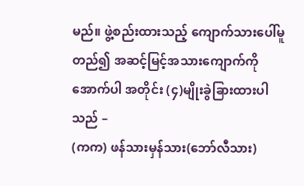မည်။ ဖွဲ့စည်းထားသည့် ကျောက်သားပေါ်မူတည်၍ အဆင့်မြင့်အသားကျောက်ကို အောက်ပါ အတိုင်း (၄)မျိုးခွဲခြားထားပါသည် –
(ကက) ဖန်သားမှန်သား(ဘော်လီသား)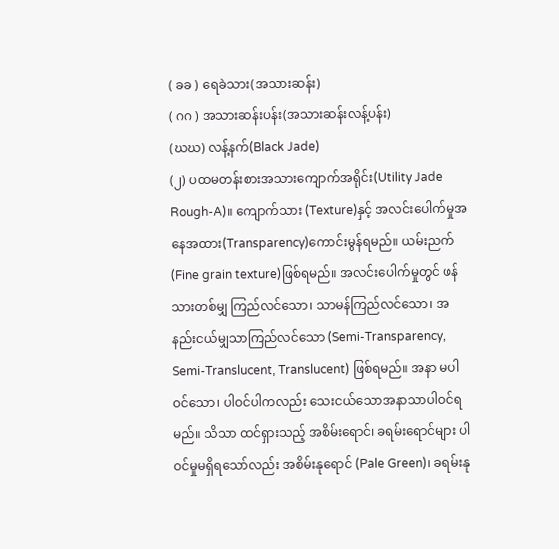( ခခ ) ရေခဲသား(အသားဆန်း)
( ဂဂ ) အသားဆန်းပန်း(အသားဆန်းလန့်ပန်း)
(ဃဃ) လန့်နက်(Black Jade)
(၂) ပထမတန်းစားအသားကျောက်အရိုင်း(Utility Jade Rough-A)။ ကျောက်သား (Texture)နှင့် အလင်းပေါက်မှုအနေအထား(Transparency)ကောင်းမွန်ရမည်။ ယမ်းညက်(Fine grain texture)ဖြစ်ရမည်။ အလင်းပေါက်မှုတွင် ဖန်သားတစ်မျှ ကြည်လင်သော၊ သာမန်ကြည်လင်သော၊ အနည်းငယ်မျှသာကြည်လင်သော (Semi-Transparency, Semi-Translucent, Translucent) ဖြစ်ရမည်။ အနာ မပါဝင်သော၊ ပါဝင်ပါကလည်း သေးငယ်သောအနာသာပါဝင်ရမည်။ သိသာ ထင်ရှားသည့် အစိမ်းရောင်၊ ခရမ်းရောင်များ ပါဝင်မှုမရှိရသော်လည်း အစိမ်းနုရောင် (Pale Green)၊ ခရမ်းနု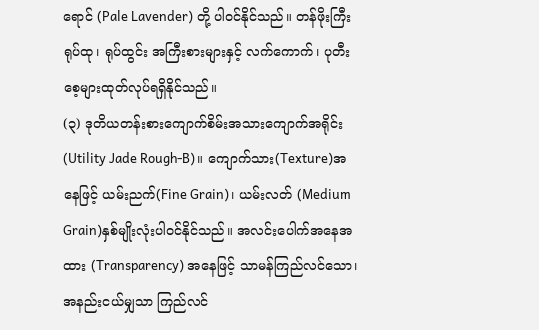ရောင် (Pale Lavender) တို့ ပါဝင်နိုင်သည်။ တန်ဖိုးကြီး ရုပ်ထု၊ ရုပ်ထွင်း အကြီးစားများနှင့် လက်ကောက်၊ ပုတီးစေ့များထုတ်လုပ်ရရှိနိုင်သည်။
(၃) ဒုတိယတန်းစားကျောက်စိမ်းအသားကျောက်အရိုင်း(Utility Jade Rough-B)။ ကျောက်သား(Texture)အနေဖြင့် ယမ်းညက်(Fine Grain)၊ ယမ်းလတ် (Medium Grain)နှစ်မျိုးလုံးပါဝင်နိုင်သည်။ အလင်းပေါက်အနေအထား (Transparency) အနေဖြင့် သာမန်ကြည်လင်သော၊ အနည်းငယ်မျှသာ ကြည်လင်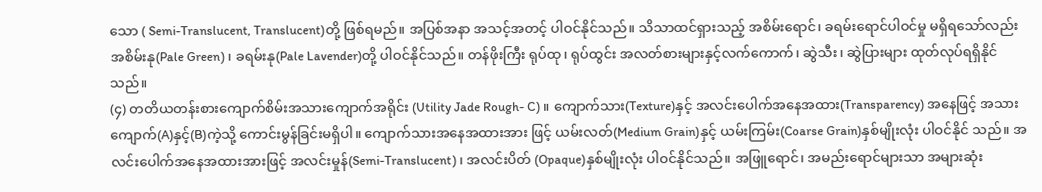သော ( Semi-Translucent, Translucent)တို့ ဖြစ်ရမည်။ အပြစ်အနာ အသင့်အတင့် ပါဝင်နိုင်သည်။ သိသာထင်ရှားသည့် အစိမ်းရောင်၊ ခရမ်းရောင်ပါဝင်မှု မရှိရသော်လည်း အစိမ်းနု(Pale Green)၊ ခရမ်းနု(Pale Lavender)တို့ ပါဝင်နိုင်သည်။ တန်ဖိုးကြီး ရုပ်ထု၊ ရုပ်ထွင်း အလတ်စားများနှင့်လက်ကောက်၊ ဆွဲသီး၊ ဆွဲပြားများ ထုတ်လုပ်ရရှိနိုင်သည်။
(၄) တတိယတန်းစားကျောက်စိမ်းအသားကျောက်အရိုင်း (Utility Jade Rough- C)။ ကျောက်သား(Texture)နှင့် အလင်းပေါက်အနေအထား(Transparency) အနေဖြင့် အသားကျောက်(A)နှင့်(B)ကဲ့သို့ ကောင်းမွန်ခြင်းမရှိပါ။ ကျောက်သားအနေအထားအား ဖြင့် ယမ်းလတ်(Medium Grain)နှင့် ယမ်းကြမ်း(Coarse Grain)နှစ်မျိုးလုံး ပါဝင်နိုင် သည်။ အလင်းပေါက်အနေအထားအားဖြင့် အလင်းမှုန်(Semi-Translucent)၊ အလင်းပိတ် (Opaque)နှစ်မျိုးလုံး ပါဝင်နိုင်သည်။ အဖြူရောင်၊ အမည်းရောင်များသာ အများဆုံး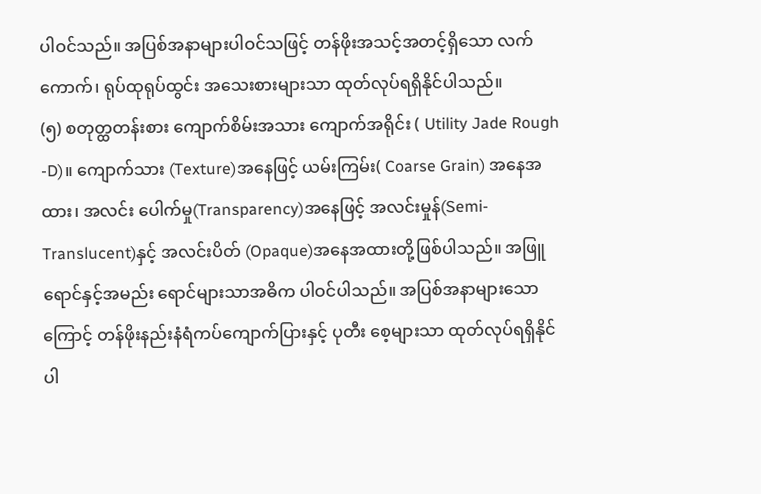ပါဝင်သည်။ အပြစ်အနာများပါဝင်သဖြင့် တန်ဖိုးအသင့်အတင့်ရှိသော လက်ကောက်၊ ရုပ်ထုရုပ်ထွင်း အသေးစားများသာ ထုတ်လုပ်ရရှိနိုင်ပါသည်။
(၅) စတုတ္ထတန်းစား ကျောက်စိမ်းအသား ကျောက်အရိုင်း ( Utility Jade Rough -D)။ ကျောက်သား (Texture)အနေဖြင့် ယမ်းကြမ်း( Coarse Grain) အနေအထား၊ အလင်း ပေါက်မှု(Transparency)အနေဖြင့် အလင်းမှုန်(Semi-Translucent)နှင့် အလင်းပိတ် (Opaque)အနေအထားတို့ဖြစ်ပါသည်။ အဖြူရောင်နှင့်အမည်း ရောင်များသာအဓိက ပါဝင်ပါသည်။ အပြစ်အနာများသောကြောင့် တန်ဖိုးနည်းနံရံကပ်ကျောက်ပြားနှင့် ပုတီး စေ့များသာ ထုတ်လုပ်ရရှိနိုင်ပါ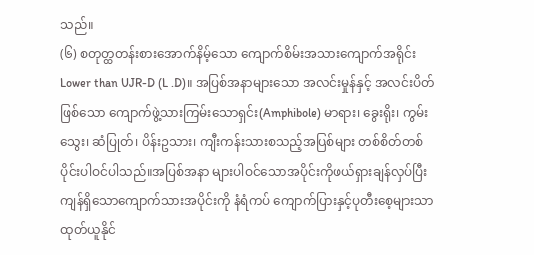သည်။
(၆) စတုတ္ထတန်းစားအောက်နိမ့်သော ကျောက်စိမ်းအသားကျောက်အရိုင်း Lower than UJR-D (L .D)။ အပြစ်အနာများသော အလင်းမှုန်နှင့် အလင်းပိတ်ဖြစ်သော ကျောက်ဖွဲ့သားကြမ်းသောရှင်း(Amphibole) မာရား၊ ခွေးရိုး၊ ကွမ်းသွေး၊ ဆံပြုတ်၊ ပိန်းဥသား၊ ကျီးကန်းသားစသည့်အပြစ်များ တစ်စိတ်တစ်ပိုင်းပါဝင်ပါသည်။အပြစ်အနာ များပါဝင်သောအပိုင်းကိုဖယ်ရှားချန်လှပ်ပြီး ကျန်ရှိသောကျောက်သားအပိုင်းကို နံရံကပ် ကျောက်ပြားနှင့်ပုတီးစေ့များသာထုတ်ယူနိုင်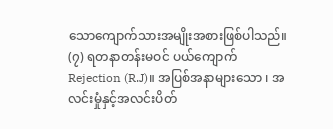သောကျောက်သားအမျိုးအစားဖြစ်ပါသည်။
(၇) ရတနာတန်းမဝင် ပယ်ကျောက် Rejection (R.J)။ အပြစ်အနာများသော ၊ အလင်းမှုံနှင့်အလင်းပိတ်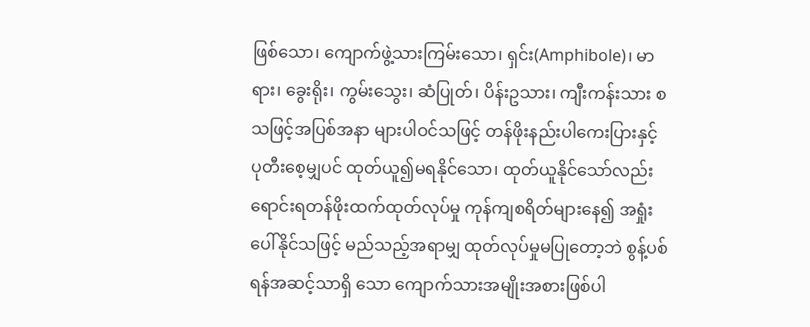ဖြစ်သော၊ ကျောက်ဖွဲ့သားကြမ်းသော၊ ရှင်း(Amphibole)၊ မာရား၊ ခွေးရိုး၊ ကွမ်းသွေး၊ ဆံပြုတ်၊ ပိန်းဥသား၊ ကျီးကန်းသား စသဖြင့်အပြစ်အနာ များပါဝင်သဖြင့် တန်ဖိုးနည်းပါကေးပြားနှင့် ပုတီးစေ့မျှပင် ထုတ်ယူ၍မရနိုင်သော၊ ထုတ်ယူနိုင်သော်လည်း ရောင်းရတန်ဖိုးထက်ထုတ်လုပ်မှု ကုန်ကျစရိတ်များနေ၍ အရှုံးပေါ်နိုင်သဖြင့် မည်သည့်အရာမျှ ထုတ်လုပ်မှုမပြုတော့ဘဲ စွန့်ပစ်ရန်အဆင့်သာရှိ သော ကျောက်သားအမျိုးအစားဖြစ်ပါ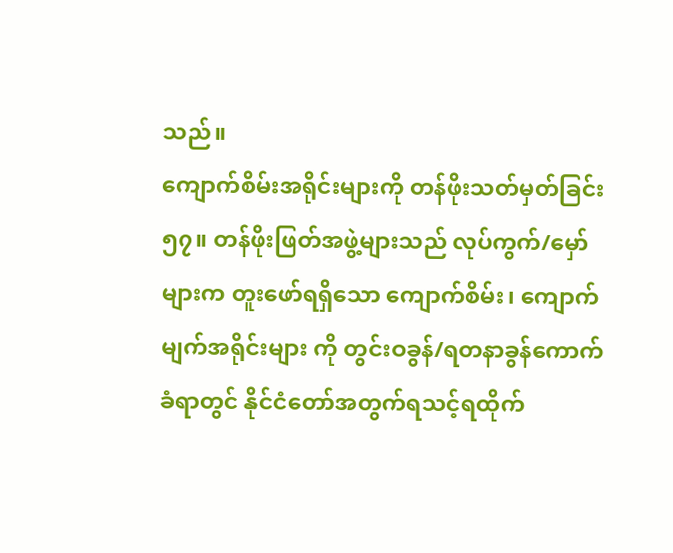သည်။
ကျောက်စိမ်းအရိုင်းများကို တန်ဖိုးသတ်မှတ်ခြင်း
၅၇။ တန်ဖိုးဖြတ်အဖွဲ့များသည် လုပ်ကွက်/မှော်များက တူးဖော်ရရှိသော ကျောက်စိမ်း၊ ကျောက်မျက်အရိုင်းများ ကို တွင်းဝခွန်/ရတနာခွန်ကောက်ခံရာတွင် နိုင်ငံတော်အတွက်ရသင့်ရထိုက်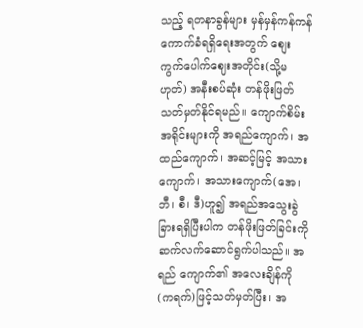သည့် ရတနာခွန်များ မှန်မှန်ကန်ကန် ကောက်ခံရရှိရေးအတွက် စျေးကွက်ပေါက်ဈေးအတိုင်း(သို့မဟုတ်) အနီးစပ်ဆုံး တန်ဖိုးဖြတ်သတ်မှတ်နိုင်ရမည်။ ကျောက်စိမ်းအရိုင်းများကို အရည်ကျောက်၊ အထည်ကျောက်၊ အဆင့်မြင့် အသားကျောက်၊ အသားကျောက်(အေ၊ ဘီ၊ စီ၊ ဒီ)ဟူ၍ အရည်အသွေးခွဲခြားရရှိပြီးပါက တန်ဖိုးဖြတ်ခြင်းကို ဆက်လက်ဆောင်ရွက်ပါသည်။ အရည် ကျောက်၏ အလေးချိန်ကို (ကရက်)ဖြင့်သတ်မှတ်ပြီး၊ အ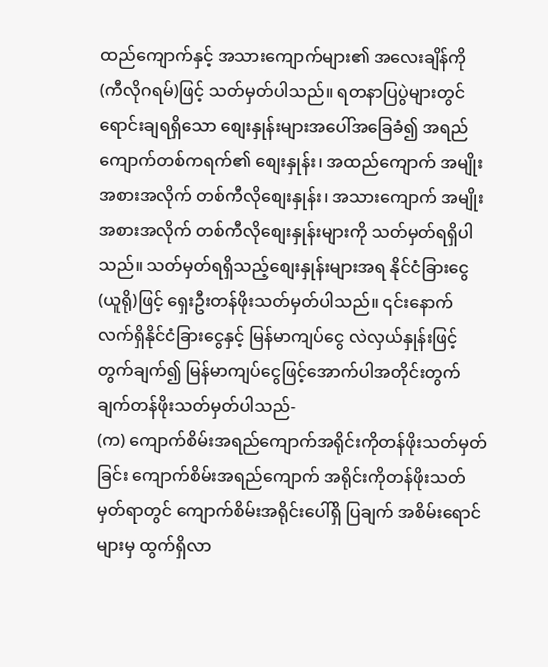ထည်ကျောက်နှင့် အသားကျောက်များ၏ အလေးချိန်ကို (ကီလိုဂရမ်)ဖြင့် သတ်မှတ်ပါသည်။ ရတနာပြပွဲများတွင် ရောင်းချရရှိသော စျေးနှုန်းများအပေါ်အခြေခံ၍ အရည် ကျောက်တစ်ကရက်၏ စျေးနှုန်း၊ အထည်ကျောက် အမျိုးအစားအလိုက် တစ်ကီလိုစျေးနှုန်း၊ အသားကျောက် အမျိုး အစားအလိုက် တစ်ကီလိုစျေးနှုန်းများကို သတ်မှတ်ရရှိပါသည်။ သတ်မှတ်ရရှိသည့်စျေးနှုန်းများအရ နိုင်ငံခြားငွေ (ယူရို)ဖြင့် ရှေးဦးတန်ဖိုးသတ်မှတ်ပါသည်။ ၎င်းနောက် လက်ရှိနိုင်ငံခြားငွေနှင့် မြန်မာကျပ်ငွေ လဲလှယ်နှုန်းဖြင့် တွက်ချက်၍ မြန်မာကျပ်ငွေဖြင့်အောက်ပါအတိုင်းတွက်ချက်တန်ဖိုးသတ်မှတ်ပါသည်-
(က) ကျောက်စိမ်းအရည်ကျောက်အရိုင်းကိုတန်ဖိုးသတ်မှတ်ခြင်း ကျောက်စိမ်းအရည်ကျောက် အရိုင်းကိုတန်ဖိုးသတ်မှတ်ရာတွင် ကျောက်စိမ်းအရိုင်းပေါ်ရှိ ပြချက် အစိမ်းရောင်များမှ ထွက်ရှိလာ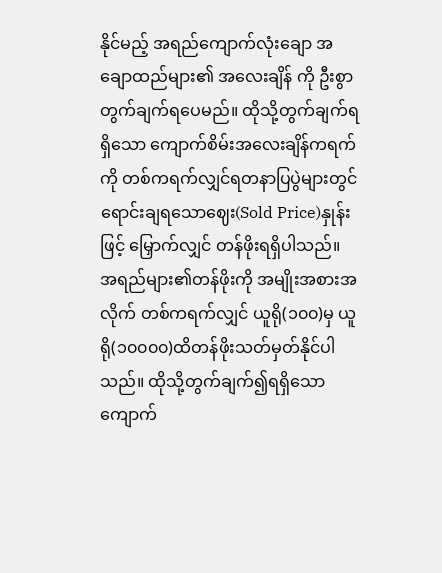နိုင်မည့် အရည်ကျောက်လုံးချော အချောထည်များ၏ အလေးချိန် ကို ဦးစွာတွက်ချက်ရပေမည်။ ထိုသို့တွက်ချက်ရရှိသော ကျောက်စိမ်းအလေးချိန်ကရက်ကို တစ်ကရက်လျှင်ရတနာပြပွဲများတွင် ရောင်းချရသောဈေး(Sold Price)နှုန်းဖြင့် မြှောက်လျှင် တန်ဖိုးရရှိပါသည်။ အရည်များ၏တန်ဖိုးကို အမျိုးအစားအလိုက် တစ်ကရက်လျှင် ယူရို(၁၀၀)မှ ယူရို(၁၀၀၀၀)ထိတန်ဖိုးသတ်မှတ်နိုင်ပါသည်။ ထိုသို့တွက်ချက်၍ရရှိသော ကျောက်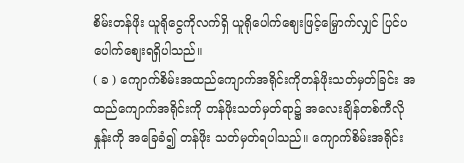စိမ်းတန်ဖိုး ယူရိုငွေကိုလက်ရှိ ယူရိုပေါက်ဈေးဖြင့်မြှောက်လျှင် ပြင်ပပေါက်စျေးရရှိပါသည်။
( ခ ) ကျောက်စိမ်းအထည်ကျောက်အရိုင်းကိုတန်ဖိုးသတ်မှတ်ခြင်း အထည်ကျောက်အရိုင်းကို တန်ဖိုးသတ်မှတ်ရာ၌ အလေးချိန်တစ်ကီလိုနှုန်းကို အခြေခံ၍ တန်ဖိုး သတ်မှတ်ရပါသည်။ ကျောက်စိမ်းအရိုင်း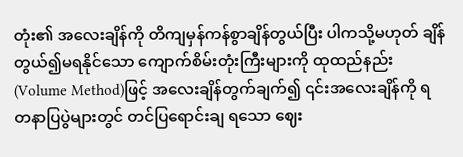တုံး၏ အလေးချိန်ကို တိကျမှန်ကန်စွာချိန်တွယ်ပြီး ပါကသို့မဟုတ် ချိန်တွယ်၍မရနိုင်သော ကျောက်စိမ်းတုံးကြီးများကို ထုထည်နည်း(Volume Method)ဖြင့် အလေးချိန်တွက်ချက်၍ ၎င်းအလေးချိန်ကို ရတနာပြပွဲများတွင် တင်ပြရောင်းချ ရသော ဈေး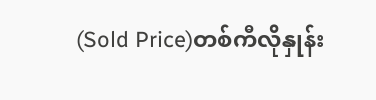(Sold Price)တစ်ကီလိုနှုန်း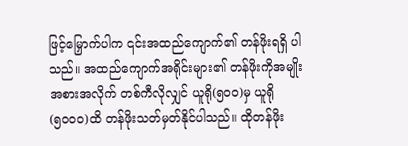ဖြင့်မြှောက်ပါက ၎င်းအထည်ကျောက်၏ တန်ဖိုးရရှိ ပါသည်။ အထည်ကျောက်အရိုင်းများ၏ တန်ဖိုးကိုအမျိုးအစားအလိုက် တစ်ကီလိုလျှင် ယူရို(၅၀၀)မှ ယူရို(၅၀၀၀)ထိ တန်ဖိုးသတ်မှတ်နိုင်ပါသည်။ ထိုတန်ဖိုး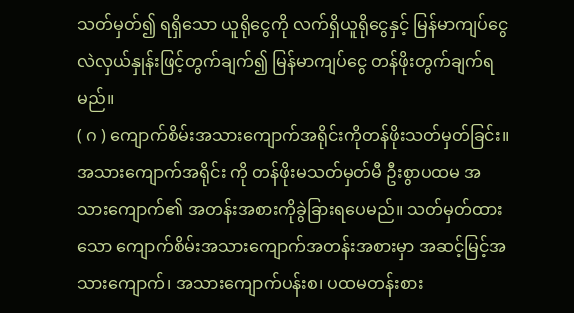သတ်မှတ်၍ ရရှိသော ယူရိုငွေကို လက်ရှိယူရိုငွေနှင့် မြန်မာကျပ်ငွေလဲလှယ်နှုန်းဖြင့်တွက်ချက်၍ မြန်မာကျပ်ငွေ တန်ဖိုးတွက်ချက်ရမည်။
( ဂ ) ကျောက်စိမ်းအသားကျောက်အရိုင်းကိုတန်ဖိုးသတ်မှတ်ခြင်း။ အသားကျောက်အရိုင်း ကို တန်ဖိုးမသတ်မှတ်မီ ဦးစွာပထမ အသားကျောက်၏ အတန်းအစားကိုခွဲခြားရပေမည်။ သတ်မှတ်ထားသော ကျောက်စိမ်းအသားကျောက်အတန်းအစားမှာ အဆင့်မြင့်အသားကျောက်၊ အသားကျောက်ပန်းစ၊ ပထမတန်းစား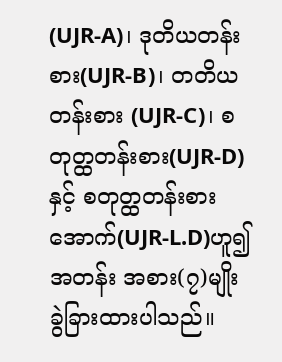(UJR-A)၊ ဒုတိယတန်းစား(UJR-B)၊ တတိယတန်းစား (UJR-C)၊ စတုတ္ထတန်းစား(UJR-D)နှင့် စတုတ္ထတန်းစားအောက်(UJR-L.D)ဟူ၍ အတန်း အစား(၇)မျိုး ခွဲခြားထားပါသည်။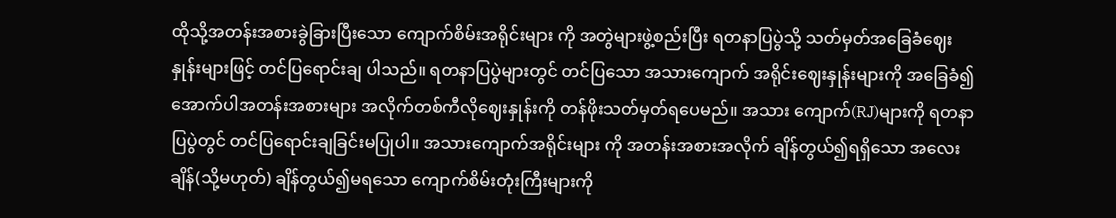ထိုသို့အတန်းအစားခွဲခြားပြီးသော ကျောက်စိမ်းအရိုင်းများ ကို အတွဲများဖွဲ့စည်းပြီး ရတနာပြပွဲသို့ သတ်မှတ်အခြေခံဈေးနှုန်းများဖြင့် တင်ပြရောင်းချ ပါသည်။ ရတနာပြပွဲများတွင် တင်ပြသော အသားကျောက် အရိုင်းဈေးနှုန်းများကို အခြေခံ၍ အောက်ပါအတန်းအစားများ အလိုက်တစ်ကီလိုဈေးနှုန်းကို တန်ဖိုးသတ်မှတ်ရပေမည်။ အသား ကျောက်(RJ)များကို ရတနာပြပွဲတွင် တင်ပြရောင်းချခြင်းမပြုပါ။ အသားကျောက်အရိုင်းများ ကို အတန်းအစားအလိုက် ချိန်တွယ်၍ရရှိသော အလေးချိန်(သို့မဟုတ်) ချိန်တွယ်၍မရသော ကျောက်စိမ်းတုံးကြီးများကို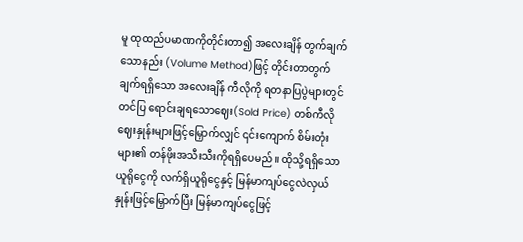မူ ထုထည်ပမာဏကိုတိုင်းတာ၍ အလေးချိန် တွက်ချက်သောနည်း (Volume Method)ဖြင့် တိုင်းတာတွက်ချက်ရရှိသော အလေးချိန် ကီလိုကို ရတနာပြပွဲများတွင် တင်ပြ ရောင်းချရသောဈေး(Sold Price) တစ်ကီလို ဈေးနှုန်းများဖြင့်မြှောက်လျှင် ၎င်းကျောက် စိမ်းတုံးများ၏ တန်ဖိုးအသီးသီးကိုရရှိပေမည်။ ထိုသို့ရရှိသော ယူရိုငွေကို လက်ရှိယူရိုငွေနှင့် မြန်မာကျပ်ငွေလဲလှယ်နှုန်းဖြင့်မြှောက်ပြီး မြန်မာကျပ်ငွေဖြင့်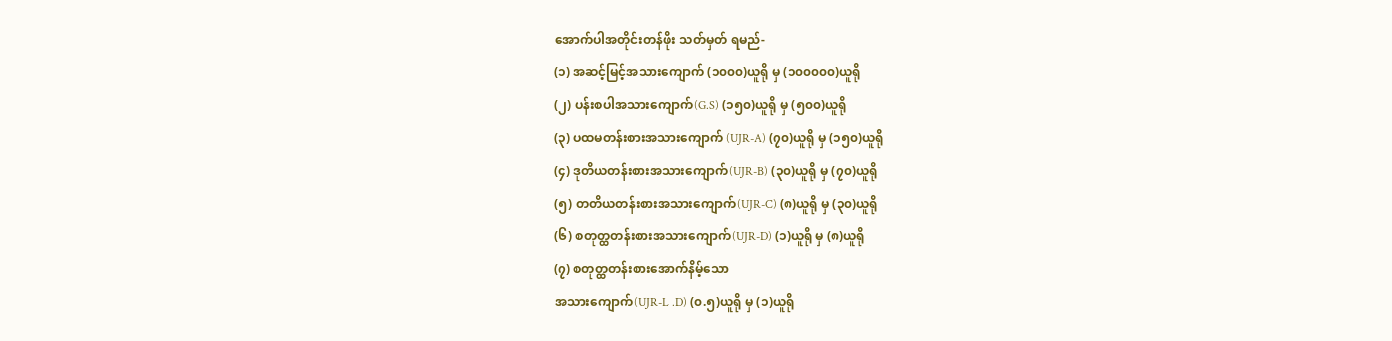အောက်ပါအတိုင်းတန်ဖိုး သတ်မှတ် ရမည်-
(၁) အဆင့်မြင့်အသားကျောက် (၁၀၀၀)ယူရို မှ (၁၀၀၀၀၀)ယူရို
(၂) ပန်းစပါအသားကျောက်(G.S) (၁၅၀)ယူရို မှ (၅၀၀)ယူရို
(၃) ပထမတန်းစားအသားကျောက် (UJR-A) (၇၀)ယူရို မှ (၁၅၀)ယူရို
(၄) ဒုတိယတန်းစားအသားကျောက်(UJR-B) (၃၀)ယူရို မှ (၇၀)ယူရို
(၅) တတိယတန်းစားအသားကျောက်(UJR-C) (၈)ယူရို မှ (၃၀)ယူရို
(၆) စတုတ္ထတန်းစားအသားကျောက်(UJR-D) (၁)ယူရို မှ (၈)ယူရို
(၇) စတုတ္ထတန်းစားအောက်နိမ့်သော
အသားကျောက်(UJR-L .D) (၀.၅)ယူရို မှ (၁)ယူရို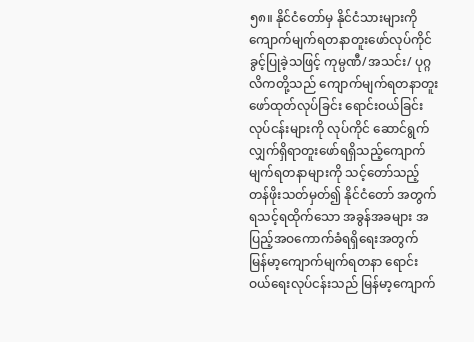၅၈။ နိုင်ငံတော်မှ နိုင်ငံသားများကိုကျောက်မျက်ရတနာတူးဖော်လုပ်ကိုင်ခွင့်ပြုခဲ့သဖြင့် ကုမ္ပဏီ/အသင်း/ ပုဂ္ဂလိကတို့သည် ကျောက်မျက်ရတနာတူးဖော်ထုတ်လုပ်ခြင်း ရောင်းဝယ်ခြင်းလုပ်ငန်းများကို လုပ်ကိုင် ဆောင်ရွက်လျှက်ရှိရာတူးဖော်ရရှိသည့်ကျောက်မျက်ရတနာများကို သင့်တော်သည့်တန်ဖိုးသတ်မှတ်၍ နိုင်ငံတော် အတွက် ရသင့်ရထိုက်သော အခွန်အခများ အပြည့်အဝကောက်ခံရရှိရေးအတွက် မြန်မာ့ကျောက်မျက်ရတနာ ရောင်းဝယ်ရေးလုပ်ငန်းသည် မြန်မာ့ကျောက်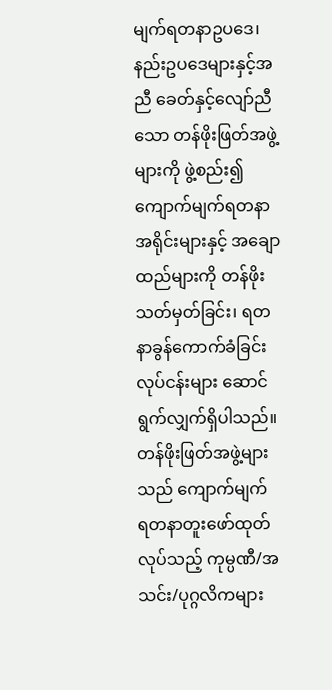မျက်ရတနာဥပဒေ၊ နည်းဥပဒေများနှင့်အညီ ခေတ်နှင့်လျော်ညီသော တန်ဖိုးဖြတ်အဖွဲ့များကို ဖွဲ့စည်း၍ ကျောက်မျက်ရတနာအရိုင်းများနှင့် အချောထည်များကို တန်ဖိုးသတ်မှတ်ခြင်း၊ ရတနာခွန်ကောက်ခံခြင်း လုပ်ငန်းများ ဆောင်ရွက်လျှက်ရှိပါသည်။ တန်ဖိုးဖြတ်အဖွဲ့များသည် ကျောက်မျက်
ရတနာတူးဖော်ထုတ်လုပ်သည့် ကုမ္ပဏီ/အသင်း/ပုဂ္ဂလိကများ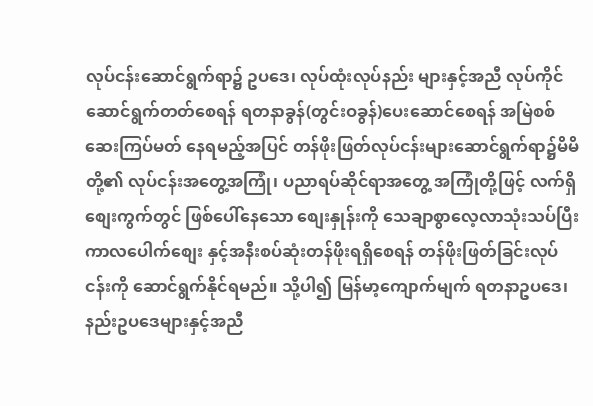လုပ်ငန်းဆောင်ရွက်ရာ၌ ဥပဒေ၊ လုပ်ထုံးလုပ်နည်း များနှင့်အညီ လုပ်ကိုင်ဆောင်ရွက်တတ်စေရန် ရတနာခွန်(တွင်းဝခွန်)ပေးဆောင်စေရန် အမြဲစစ်ဆေးကြပ်မတ် နေရမည့်အပြင် တန်ဖိုးဖြတ်လုပ်ငန်းများဆောင်ရွက်ရာ၌မိမိတို့၏ လုပ်ငန်းအတွေ့အကြုံ၊ ပညာရပ်ဆိုင်ရာအတွေ့ အကြုံတို့ဖြင့် လက်ရှိစျေးကွက်တွင် ဖြစ်ပေါ်နေသော စျေးနှုန်းကို သေချာစွာလေ့လာသုံးသပ်ပြီး ကာလပေါက်စျေး နှင့်အနီးစပ်ဆုံးတန်ဖိုးရရှိစေရန် တန်ဖိုးဖြတ်ခြင်းလုပ်ငန်းကို ဆောင်ရွက်နိုင်ရမည်။ သို့ပါ၍ မြန်မာ့ကျောက်မျက် ရတနာဥပဒေ၊ နည်းဥပဒေများနှင့်အညီ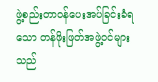ဖွဲ့စည်းတာဝန်ပေးအပ်ခြင်းခံရသော တန်ဖိုးဖြတ်အဖွဲ့ဝင်များသည်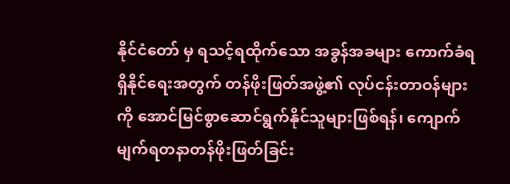နိုင်ငံတော် မှ ရသင့်ရထိုက်သော အခွန်အခများ ကောက်ခံရရှိနိုင်ရေးအတွက် တန်ဖိုးဖြတ်အဖွဲ့၏ လုပ်ငန်းတာဝန်များကို အောင်မြင်စွာဆောင်ရွက်နိုင်သူများဖြစ်ရန်၊ ကျောက်မျက်ရတနာတန်ဖိုးဖြတ်ခြင်း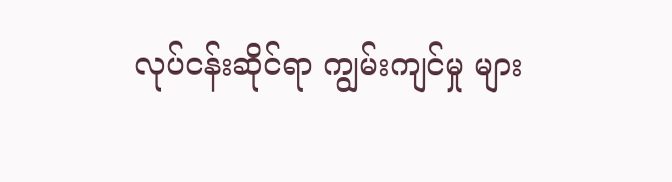လုပ်ငန်းဆိုင်ရာ ကျွမ်းကျင်မှု များ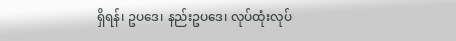ရှိရန်၊ ဥပဒေ၊ နည်းဥပဒေ၊ လုပ်ထုံးလုပ်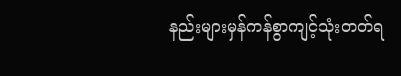နည်းများမှန်ကန်စွာကျင့်သုံးတတ်ရ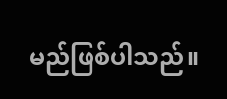မည်ဖြစ်ပါသည်။